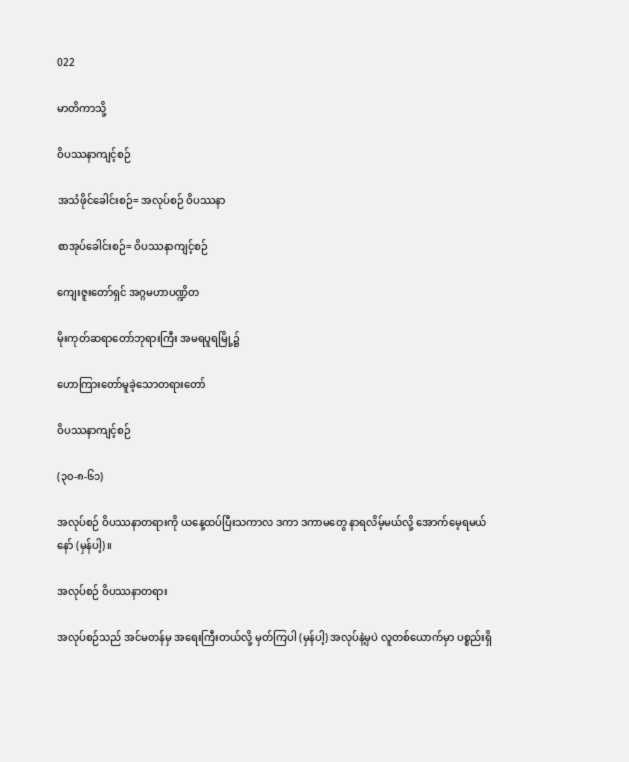022

မာတိကာသို့

ဝိပဿနာကျင့်စဉ်

အသံဖိုင်ခေါင်းစဉ်= အလုပ်စဉ် ဝိပဿနာ

စာအုပ်ခေါင်းစဉ်= ဝိပဿနာကျင့်စဉ်

ကျေးဇူးတော်ရှင် အဂ္ဂမဟာပဏ္ဍိတ

မိုးကုတ်ဆရာတော်ဘုရားကြီး အမရပူရမြို့၌

ဟောကြားတော်မူခဲ့သောတရားတော်

ဝိပဿနာကျင့်စဉ်

(၃၀-၈-၆၁)

အလုပ်စဉ် ဝိပဿနာတရားကို ယနေ့ထပ်ပြီးသကာလ ဒကာ ဒကာမတွေ နာရလိမ့်မယ်လို့ အောက်မေ့ရမယ်နော် (မှန်ပါ့)။

အလုပ်စဉ် ဝိပဿနာတရား

အလုပ်စဉ်သည် အင်မတန်မှ အရေးကြီးတယ်လို့ မှတ်ကြပါ (မှန်ပါ့) အလုပ်နဲ့မှပဲ လူတစ်ယောက်မှာ ပစ္စည်းရှိ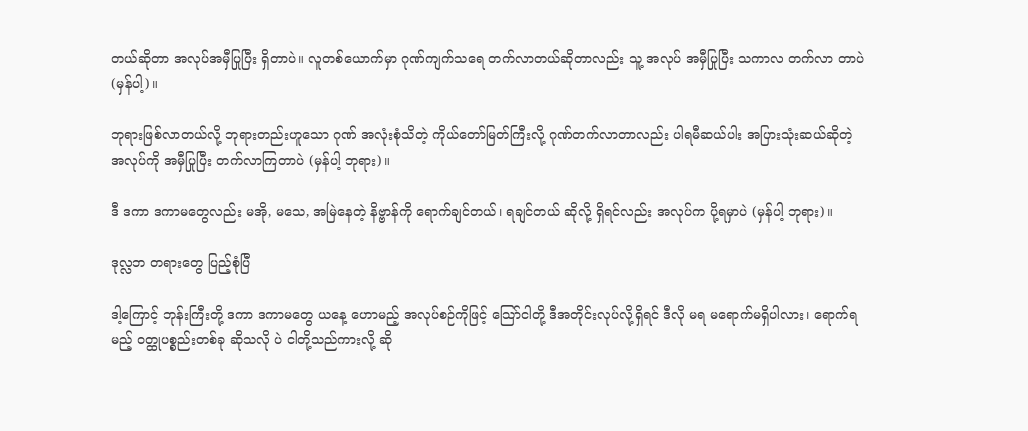တယ်ဆိုတာ အလုပ်အမှီပြုပြီး ရှိတာပဲ။ လူတစ်ယောက်မှာ ဂုဏ်ကျက်သရေ တက်လာတယ်ဆိုတာလည်း သူ့ အလုပ် အမှီပြုပြီး သကာလ တက်လာ တာပဲ (မှန်ပါ့)။

ဘုရားဖြစ်လာတယ်လို့ ဘုရားတည်းဟူသော ဂုဏ် အလုံးစုံသိတဲ့ ကိုယ်တော်မြတ်ကြီးလို့ ဂုဏ်တက်လာတာလည်း ပါရမီဆယ်ပါး အပြားသုံးဆယ်ဆိုတဲ့ အလုပ်ကို အမှီပြုပြီး တက်လာကြတာပဲ (မှန်ပါ့ ဘုရား)။

ဒီ ဒကာ ဒကာမတွေလည်း မအို, မသေ, အမြဲနေတဲ့ နိဗ္ဗာန်ကို ရောက်ချင်တယ်၊ ရချင်တယ် ဆိုလို့ ရှိရင်လည်း အလုပ်က ပို့ရမှာပဲ (မှန်ပါ့ ဘုရား)။

ဒုလ္လဘ တရားတွေ ပြည့်စုံပြီ

ဒါ့ကြောင့် ဘုန်းကြီးတို့ ဒကာ ဒကာမတွေ ယနေ့ ဟောမည့် အလုပ်စဉ်ကိုဖြင့် သြော်ငါတို့ ဒီအတိုင်းလုပ်လို့ရှိရင် ဒီလို မရ မရောက်မရှိပါလား၊ ရောက်ရမည့် ဝတ္ထုပစ္စည်းတစ်ခု ဆိုသလို ပဲ ငါတို့သည်ကားလို့ ဆို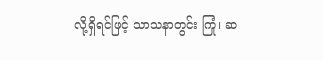လို့ရှိရင်ဖြင့် သာသနာတွင်း ကြုံ၊ ဆ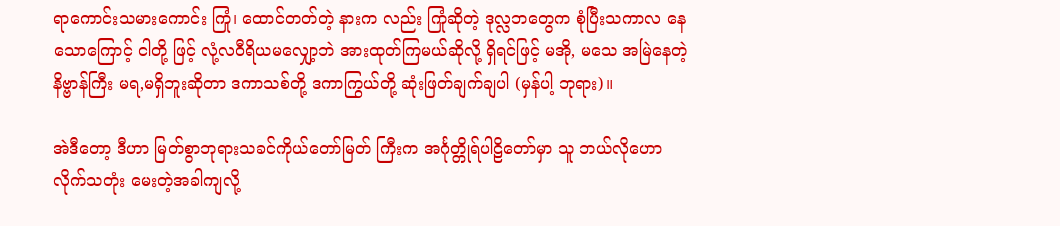ရာကောင်းသမားကောင်း ကြုံ၊ ထောင်တတ်တဲ့ နားက လည်း ကြုံဆိုတဲ့ ဒုလ္လဘတွေက စုံပြီးသကာလ နေသောကြောင့် ငါတို့ ဖြင့် လုံ့လဝီရိယမလျှော့ဘဲ အားထုတ်ကြမယ်ဆိုလို့ ရှိရင်ဖြင့် မအို, မသေ အမြဲနေတဲ့ နိဗ္ဗာန်ကြီး မရ,မရှိဘူးဆိုတာ ဒကာသစ်တို့ ဒကာကြွယ်တို့ ဆုံးဖြတ်ချက်ချပါ (မှန်ပါ့ ဘုရား)။

အဲဒီတော့ ဒီဟာ မြတ်စွာဘုရားသခင်ကိုယ်တော်မြတ် ကြီးက အင်္ဂုတ္တိုရ်ပါဠိတော်မှာ သူ ဘယ်လိုဟောလိုက်သတုံး မေးတဲ့အခါကျလို့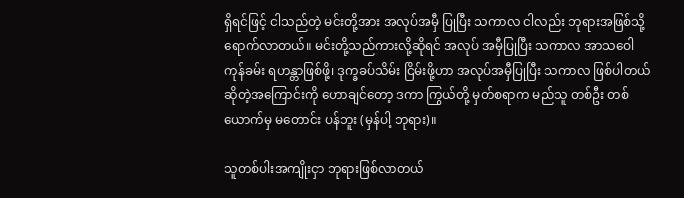ရှိရင်ဖြင့် ငါသည်တဲ့ မင်းတို့အား အလုပ်အမှီ ပြုပြီး သကာလ ငါလည်း ဘုရားအဖြစ်သို့ ရောက်လာတယ်။ မင်းတို့သည်ကားလို့ဆိုရင် အလုပ် အမှီပြုပြီး သကာလ အာသဝေါ ကုန်ခမ်း ရဟန္တာဖြစ်ဖို့၊ ဒုက္ခခပ်သိမ်း ငြိမ်းဖို့ဟာ အလုပ်အမှီပြုပြီး သကာလ ဖြစ်ပါတယ်ဆိုတဲ့အကြောင်းကို ဟောချင်တော့ ဒကာ ကြွယ်တို့ မှတ်စရာက မည်သူ တစ်ဦး တစ်ယောက်မှ မတောင်း ပန်ဘူး (မှန်ပါ့ ဘုရား)။

သူတစ်ပါးအကျိုးငှာ ဘုရားဖြစ်လာတယ်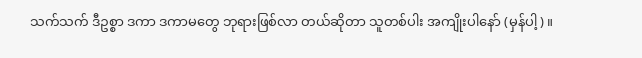သက်သက် ဒီဥစ္စာ ဒကာ ဒကာမတွေ ဘုရားဖြစ်လာ တယ်ဆိုတာ သူတစ်ပါး အကျိုးပါနော် (မှန်ပါ့)။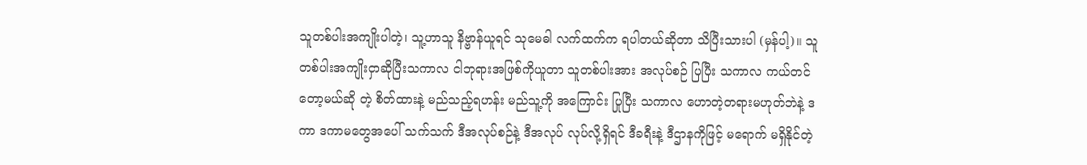သူတစ်ပါးအကျိုးပါတဲ့၊ သူ့ဟာသူ နိဗ္ဗာန်ယူရင် သုမေဓါ လက်ထက်က ရပါတယ်ဆိုတာ သိပြီးသားပါ (မှန်ပါ့)။ သူတစ်ပါးအကျိုးငှာဆိုပြီးသကာလ ငါဘုရားအဖြစ်ကိုယူတာ သူတစ်ပါးအား အလုပ်စဉ် ပြပြီး သကာလ ကယ်တင်တော့မယ်ဆို တဲ့ စိတ်ထားနဲ့ မည်သည့်ရဟန်း မည်သူ့ကို အကြောင်း ပြုပြီး သကာလ ဟောတဲ့တရားမဟုတ်ဘဲနဲ့ ဒကာ ဒကာမတွေအပေါ် သက်သက် ဒီအလုပ်စဉ်နဲ့ ဒီအလုပ် လုပ်လို့ရှိရင် ဒီခရီးနဲ့ ဒီဌာနကိုဖြင့် မရောက် မရှိနိုင်တဲ့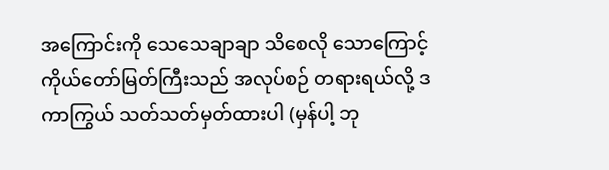အကြောင်းကို သေသေချာချာ သိစေလို သောကြောင့် ကိုယ်တော်မြတ်ကြီးသည် အလုပ်စဉ် တရားရယ်လို့ ဒကာကြွယ် သတ်သတ်မှတ်ထားပါ (မှန်ပါ့ ဘု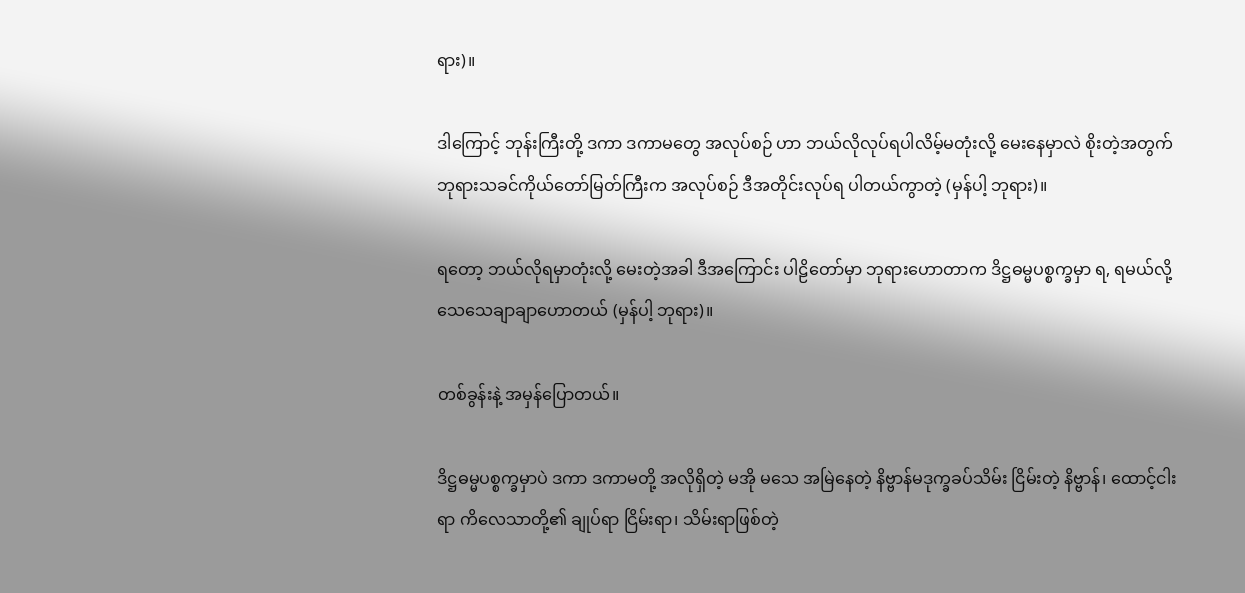ရား)။

ဒါကြောင့် ဘုန်းကြီးတို့ ဒကာ ဒကာမတွေ အလုပ်စဉ် ဟာ ဘယ်လိုလုပ်ရပါလိမ့်မတုံးလို့ မေးနေမှာလဲ စိုးတဲ့အတွက် ဘုရားသခင်ကိုယ်တော်မြတ်ကြီးက အလုပ်စဉ် ဒီအတိုင်းလုပ်ရ ပါတယ်ကွာတဲ့ (မှန်ပါ့ ဘုရား)။

ရတော့ ဘယ်လိုရမှာတုံးလို့ မေးတဲ့အခါ ဒီအကြောင်း ပါဠိတော်မှာ ဘုရားဟောတာက ဒိဋ္ဌဓမ္မပစ္စက္ခမှာ ရ, ရမယ်လို့ သေသေချာချာဟောတယ် (မှန်ပါ့ ဘုရား)။

တစ်ခွန်းနဲ့ အမှန်ပြောတယ်။

ဒိဋ္ဌဓမ္မပစ္စက္ခမှာပဲ ဒကာ ဒကာမတို့ အလိုရှိတဲ့ မအို မသေ အမြဲနေတဲ့ နိဗ္ဗာန်မဒုက္ခခပ်သိမ်း ငြိမ်းတဲ့ နိဗ္ဗာန်၊ ထောင့်ငါးရာ ကိလေသာတို့၏ ချုပ်ရာ ငြိမ်းရာ၊ သိမ်းရာဖြစ်တဲ့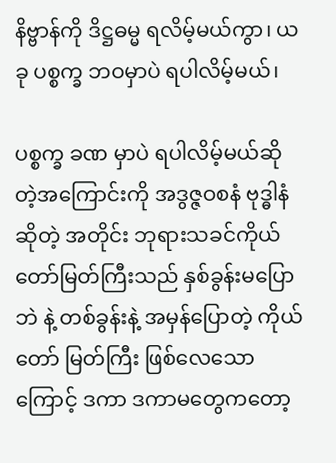နိဗ္ဗာန်ကို ဒိဋ္ဌဓမ္မ ရလိမ့်မယ်ကွာ၊ ယခု ပစ္စက္ခ ဘဝမှာပဲ ရပါလိမ့်မယ်၊

ပစ္စက္ခ ခဏ မှာပဲ ရပါလိမ့်မယ်ဆိုတဲ့အကြောင်းကို အဒွဇ္ဇဝစနံ ဗုဒ္ဓါနံ ဆိုတဲ့ အတိုင်း ဘုရားသခင်ကိုယ်တော်မြတ်ကြီးသည် နှစ်ခွန်းမပြောဘဲ နဲ့ တစ်ခွန်းနဲ့ အမှန်ပြောတဲ့ ကိုယ်တော် မြတ်ကြီး ဖြစ်လေသောကြောင့် ဒကာ ဒကာမတွေကတော့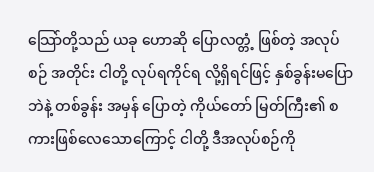သြော်တို့သည် ယခု ဟောဆို ပြောလတ္တံ့ ဖြစ်တဲ့ အလုပ်စဉ် အတိုင်း ငါတို့ လုပ်ရကိုင်ရ လို့ရှိရင်ဖြင့် နှစ်ခွန်းမပြောဘဲနဲ့ တစ်ခွန်း အမှန် ပြောတဲ့ ကိုယ်တော် မြတ်ကြီး၏ စကားဖြစ်လေသောကြောင့် ငါတို့ ဒီအလုပ်စဉ်ကို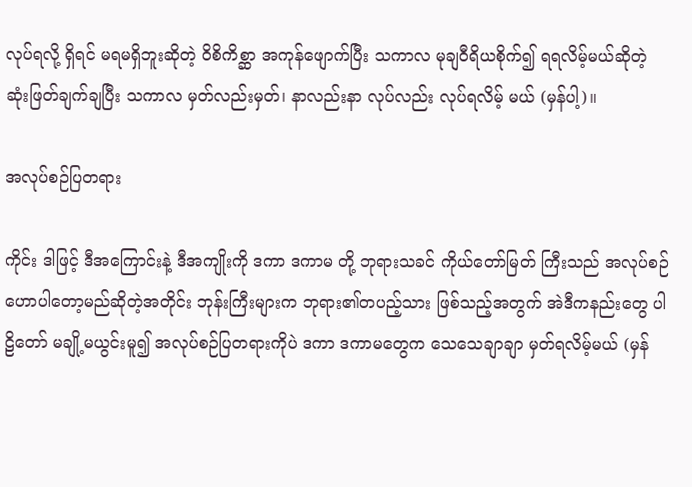လုပ်ရလို့ ရှိရင် မရမရှိဘူးဆိုတဲ့ ဝိစိကိစ္ဆာ အကုန်ဖျောက်ပြီး သကာလ မုချဝီရိယစိုက်၍ ရရလိမ့်မယ်ဆိုတဲ့ ဆုံးဖြတ်ချက်ချပြီး သကာလ မှတ်လည်းမှတ်၊ နာလည်းနာ လုပ်လည်း လုပ်ရလိမ့် မယ် (မှန်ပါ့)။

အလုပ်စဉ်ပြတရား

ကိုင်း ဒါဖြင့် ဒီအကြောင်းနဲ့ ဒီအကျိုးကို ဒကာ ဒကာမ တို့ ဘုရားသခင် ကိုယ်တော်မြတ် ကြီးသည် အလုပ်စဉ် ဟောပါတော့မည်ဆိုတဲ့အတိုင်း ဘုန်းကြီးများက ဘုရား၏တပည့်သား ဖြစ်သည့်အတွက် အဲဒီကနည်းတွေ ပါဠိတော် မချို့မယွင်းမူ၍ အလုပ်စဉ်ပြတရားကိုပဲ ဒကာ ဒကာမတွေက သေသေချာချာ မှတ်ရလိမ့်မယ် (မှန်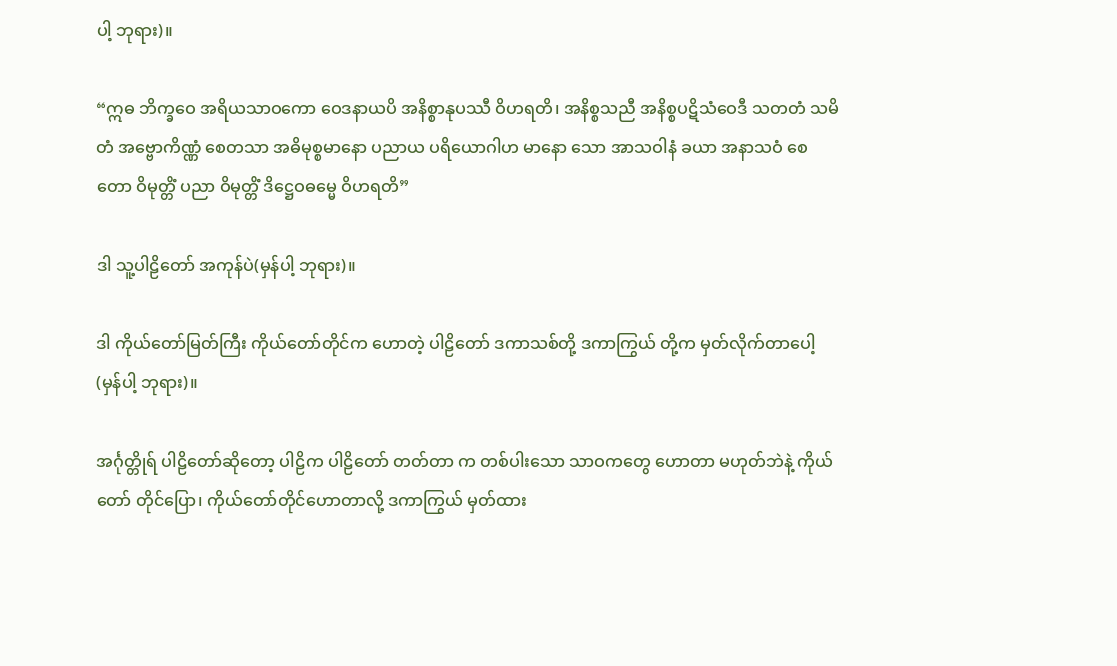ပါ့ ဘုရား)။

“ဣဓ ဘိက္ခဝေ အရိယသာဝကော ဝေဒနာယပိ အနိစ္စာနုပဿီ ဝိဟရတိ၊ အနိစ္စသညီ အနိစ္စပဋိသံဝေဒီ သတတံ သမိတံ အဗ္ဗောကိဏ္ဏံ စေတသာ အဓိမုစ္စမာနော ပညာယ ပရိယောဂါဟ မာနော သော အာသဝါနံ ခယာ အနာသဝံ စေတော ဝိမုတ္တိံ ပညာ ဝိမုတ္တိံ ဒိဋ္ဌေဝဓမ္မေ ဝိဟရတိ”

ဒါ သူ့ပါဠိတော် အကုန်ပဲ(မှန်ပါ့ ဘုရား)။

ဒါ ကိုယ်တော်မြတ်ကြီး ကိုယ်တော်တိုင်က ဟောတဲ့ ပါဠိတော် ဒကာသစ်တို့ ဒကာကြွယ် တို့က မှတ်လိုက်တာပေါ့ (မှန်ပါ့ ဘုရား)။

အင်္ဂုတ္တိုရ် ပါဠိတော်ဆိုတော့ ပါဠိက ပါဠိတော် တတ်တာ က တစ်ပါးသော သာဝကတွေ ဟောတာ မဟုတ်ဘဲနဲ့ ကိုယ်တော် တိုင်ပြော၊ ကိုယ်တော်တိုင်ဟောတာလို့ ဒကာကြွယ် မှတ်ထား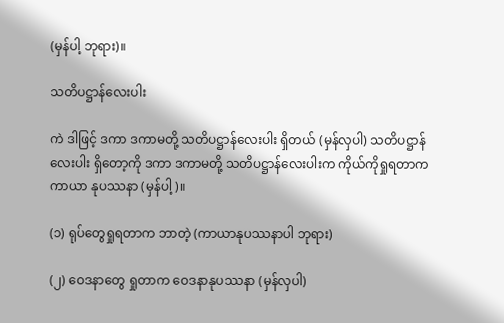(မှန်ပါ့ ဘုရား)။

သတိပဋ္ဌာန်လေးပါး

ကဲ ဒါဖြင့် ဒကာ ဒကာမတို့ သတိပဋ္ဌာန်လေးပါး ရှိတယ် (မှန်လှပါ) သတိပဋ္ဌာန်လေးပါး ရှိတော့ကို ဒကာ ဒကာမတို့ သတိပဋ္ဌာန်လေးပါးက ကိုယ်ကိုရှုရတာက ကာယာ နုပဿနာ (မှန်ပါ့)။

(၁) ရုပ်တွေရှုရတာက ဘာတဲ့ (ကာယာနုပဿနာပါ ဘုရား)

(၂) ဝေဒနာတွေ ရှုတာက ဝေဒနာနုပဿနာ (မှန်လှပါ)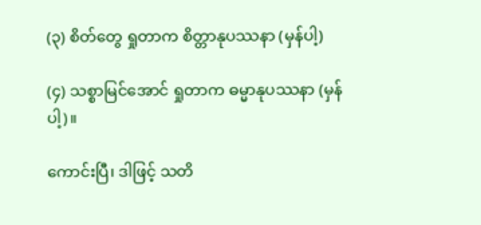(၃) စိတ်တွေ ရှုတာက စိတ္တာနုပဿနာ (မှန်ပါ့)

(၄) သစ္စာမြင်အောင် ရှုတာက ဓမ္မာနုပဿနာ (မှန်ပါ့)။

ကောင်းပြီ၊ ဒါဖြင့် သတိ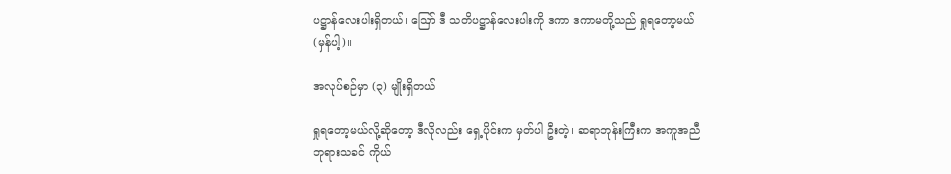ပဋ္ဌာန်လေးပါးရှိတယ်၊ ဪ ဒီ သတိပဋ္ဌာန်လေးပါးကို ဒကာ ဒကာမတို့သည် ရှုရတော့မယ် (မှန်ပါ့)။

အလုပ်စဉ်မှာ (၃) မျိုးရှိတယ်

ရှုရတော့မယ်လို့ဆိုတော့ ဒီလိုလည်း ရှေ့ပိုင်းက မှတ်ပါ ဦးတဲ့၊ ဆရာဘုန်းကြီးက အကူအညီ ဘုရားသခင် ကိုယ်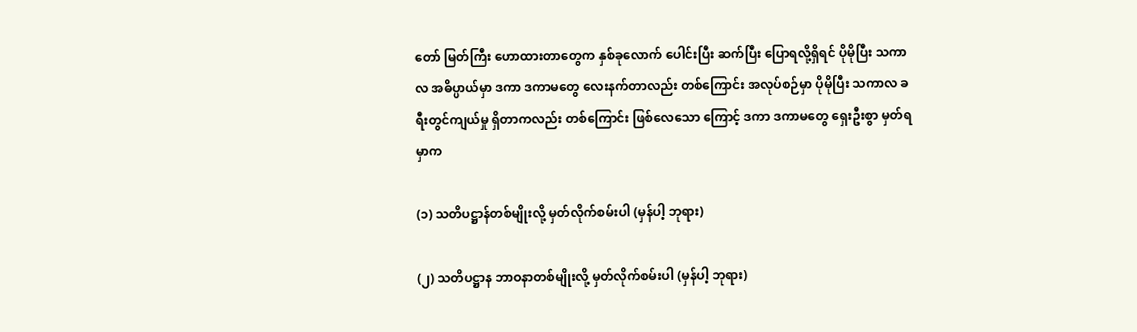တော် မြတ်ကြီး ဟောထားတာတွေက နှစ်ခုလောက် ပေါင်းပြီး ဆက်ပြီး ပြောရလို့ရှိရင် ပိုမိုပြီး သကာလ အဓိပ္ပာယ်မှာ ဒကာ ဒကာမတွေ လေးနက်တာလည်း တစ်ကြောင်း အလုပ်စဉ်မှာ ပိုမိုပြီး သကာလ ခရီးတွင်ကျယ်မှု ရှိတာကလည်း တစ်ကြောင်း ဖြစ်လေသော ကြောင့် ဒကာ ဒကာမတွေ ရှေးဦးစွာ မှတ်ရမှာက

(၁) သတိပဋ္ဌာန်တစ်မျိုးလို့ မှတ်လိုက်စမ်းပါ (မှန်ပါ့ ဘုရား)

(၂) သတိပဋ္ဌာန ဘာဝနာတစ်မျိုးလို့ မှတ်လိုက်စမ်းပါ (မှန်ပါ့ ဘုရား)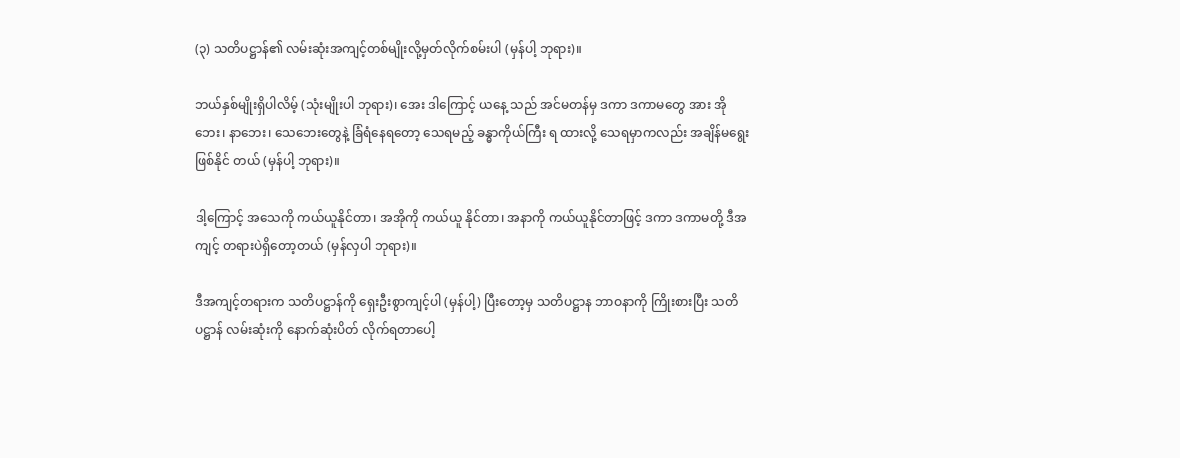(၃) သတိပဋ္ဌာန်၏ လမ်းဆုံးအကျင့်တစ်မျိုးလို့မှတ်လိုက်စမ်းပါ (မှန်ပါ့ ဘုရား)။

ဘယ်နှစ်မျိုးရှိပါလိမ့် (သုံးမျိုးပါ ဘုရား)၊ အေး ဒါကြောင့် ယနေ့ သည် အင်မတန်မှ ဒကာ ဒကာမတွေ အား အိုဘေး၊ နာဘေး၊ သေဘေးတွေနဲ့ ခြံရံနေရတော့ သေရမည့် ခန္ဓာကိုယ်ကြီး ရ ထားလို့ သေရမှာကလည်း အချိန်မရွေးဖြစ်နိုင် တယ် (မှန်ပါ့ ဘုရား)။

ဒါ့ကြောင့် အသေကို ကယ်ယူနိုင်တာ၊ အအိုကို ကယ်ယူ နိုင်တာ၊ အနာကို ကယ်ယူနိုင်တာဖြင့် ဒကာ ဒကာမတို့ ဒီအကျင့် တရားပဲရှိတော့တယ် (မှန်လှပါ ဘုရား)။

ဒီအကျင့်တရားက သတိပဋ္ဌာန်ကို ရှေးဦးစွာကျင့်ပါ (မှန်ပါ့) ပြီးတော့မှ သတိပဋ္ဌာန ဘာဝနာကို ကြိုးစားပြီး သတိ ပဋ္ဌာန် လမ်းဆုံးကို နောက်ဆုံးပိတ် လိုက်ရတာပေါ့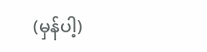(မှန်ပါ့)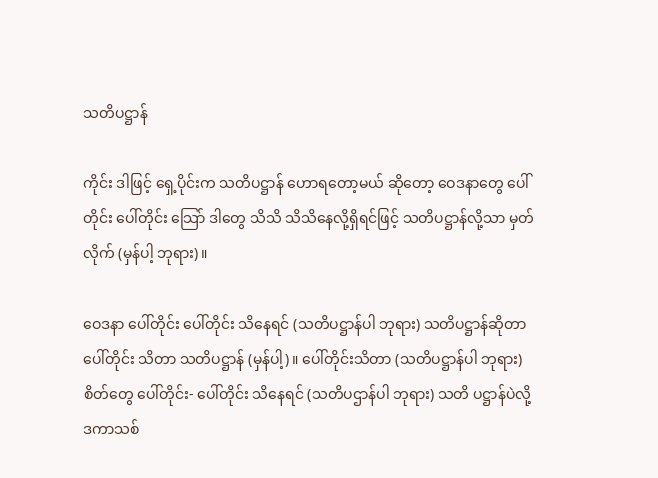သတိပဋ္ဌာန်

ကိုင်း ဒါဖြင့် ရှေ့ပိုင်းက သတိပဋ္ဌာန် ဟောရတော့မယ် ဆိုတော့ ဝေဒနာတွေ ပေါ်တိုင်း ပေါ်တိုင်း သြော် ဒါတွေ သိသိ သိသိနေလို့ရှိရင်ဖြင့် သတိပဋ္ဌာန်လို့သာ မှတ်လိုက် (မှန်ပါ့ ဘုရား)။

ဝေဒနာ ပေါ်တိုင်း ပေါ်တိုင်း သိနေရင် (သတိပဋ္ဌာန်ပါ ဘုရား) သတိပဋ္ဌာန်ဆိုတာ ပေါ်တိုင်း သိတာ သတိပဋ္ဌာန် (မှန်ပါ့)။ ပေါ်တိုင်းသိတာ (သတိပဋ္ဌာန်ပါ ဘုရား) စိတ်တွေ ပေါ်တိုင်း- ပေါ်တိုင်း သိနေရင် (သတိပဌာန်ပါ ဘုရား) သတိ ပဋ္ဌာန်ပဲလို့ ဒကာသစ်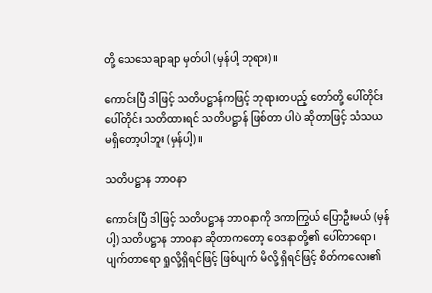တို့ သေသေချာချာ မှတ်ပါ (မှန်ပါ့ ဘုရား)။

ကောင်းပြီ ဒါဖြင့် သတိပဋ္ဌာန်ကဖြင့် ဘုရားတပည့် တော်တို့ ပေါ်တိုင်း ပေါ်တိုင်း သတိထားရင် သတိပဋ္ဌာန် ဖြစ်တာ ပါပဲ ဆိုတာဖြင့် သံသယ မရှိတော့ပါဘူး (မှန်ပါ့)။

သတိပဋ္ဌာန ဘာဝနာ

ကောင်းပြီ ဒါဖြင့် သတိပဋ္ဌာန ဘာဝနာကို ဒကာကြွယ် ပြောဦးမယ် (မှန်ပါ့) သတိပဋ္ဌာန ဘာဝနာ ဆိုတာကတော့ ဝေဒနာတို့၏ ပေါ်တာရော၊ ပျက်တာရော ရှုလို့ရှိရင်ဖြင့် ဖြစ်ပျက် မိလို့ ရှိရင်ဖြင့် စိတ်ကလေး၏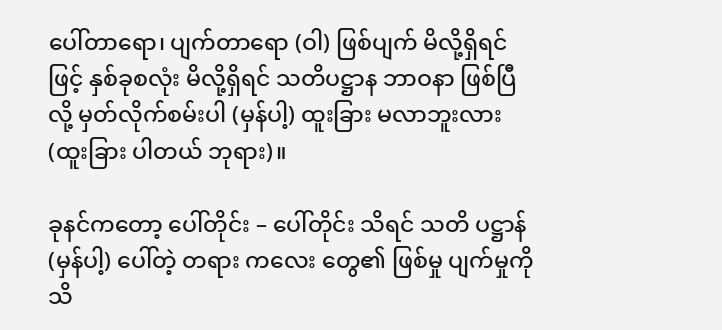ပေါ်တာရော၊ ပျက်တာရော (ဝါ) ဖြစ်ပျက် မိလို့ရှိရင်ဖြင့် နှစ်ခုစလုံး မိလို့ရှိရင် သတိပဋ္ဌာန ဘာဝနာ ဖြစ်ပြီလို့ မှတ်လိုက်စမ်းပါ (မှန်ပါ့) ထူးခြား မလာဘူးလား (ထူးခြား ပါတယ် ဘုရား)။

ခုနင်ကတော့ ပေါ်တိုင်း – ပေါ်တိုင်း သိရင် သတိ ပဋ္ဌာန် (မှန်ပါ့) ပေါ်တဲ့ တရား ကလေး တွေ၏ ဖြစ်မှု ပျက်မှုကို သိ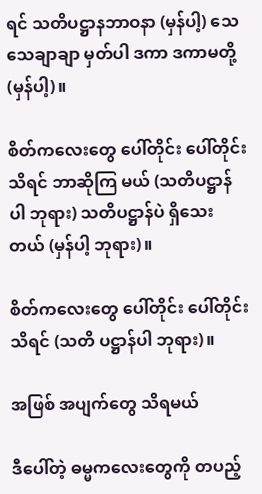ရင် သတိပဋ္ဌာနဘာဝနာ (မှန်ပါ့) သေသေချာချာ မှတ်ပါ ဒကာ ဒကာမတို့ (မှန်ပါ့)။

စိတ်ကလေးတွေ ပေါ်တိုင်း ပေါ်တိုင်း သိရင် ဘာဆိုကြ မယ် (သတိပဋ္ဌာန်ပါ ဘုရား) သတိပဋ္ဌာန်ပဲ ရှိသေးတယ် (မှန်ပါ့ ဘုရား)။

စိတ်ကလေးတွေ ပေါ်တိုင်း ပေါ်တိုင်း သိရင် (သတိ ပဋ္ဌာန်ပါ ဘုရား)။

အဖြစ် အပျက်တွေ သိရမယ်

ဒီပေါ်တဲ့ ဓမ္မကလေးတွေကို တပည့်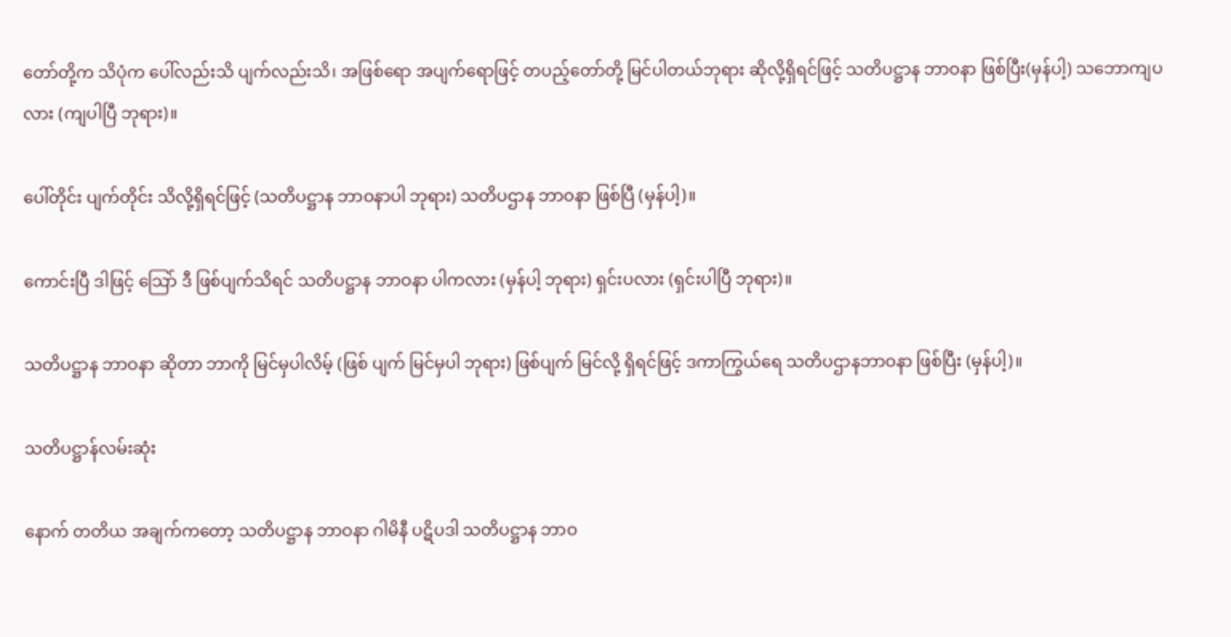တော်တို့က သိပုံက ပေါ်လည်းသိ ပျက်လည်းသိ၊ အဖြစ်ရော အပျက်ရောဖြင့် တပည့်တော်တို့ မြင်ပါတယ်ဘုရား ဆိုလို့ရှိရင်ဖြင့် သတိပဋ္ဌာန ဘာဝနာ ဖြစ်ပြီး(မှန်ပါ့) သဘောကျပလား (ကျပါပြီ ဘုရား)။

ပေါ်တိုင်း ပျက်တိုင်း သိလို့ရှိရင်ဖြင့် (သတိပဋ္ဌာန ဘာဝနာပါ ဘုရား) သတိပဌာန ဘာဝနာ ဖြစ်ပြီ (မှန်ပါ့)။

ကောင်းပြီ ဒါဖြင့် သြော် ဒီ ဖြစ်ပျက်သိရင် သတိပဋ္ဌာန ဘာဝနာ ပါကလား (မှန်ပါ့ ဘုရား) ရှင်းပလား (ရှင်းပါပြီ ဘုရား)။

သတိပဋ္ဌာန ဘာဝနာ ဆိုတာ ဘာကို မြင်မှပါလိမ့် (ဖြစ် ပျက် မြင်မှပါ ဘုရား) ဖြစ်ပျက် မြင်လို့ ရှိရင်ဖြင့် ဒကာကြွယ်ရေ သတိပဌာနဘာဝနာ ဖြစ်ပြီး (မှန်ပါ့)။

သတိပဋ္ဌာန်လမ်းဆုံး

နောက် တတိယ အချက်ကတော့ သတိပဋ္ဌာန ဘာဝနာ ဂါမိနီ ပဋိပဒါ သတိပဋ္ဌာန ဘာဝ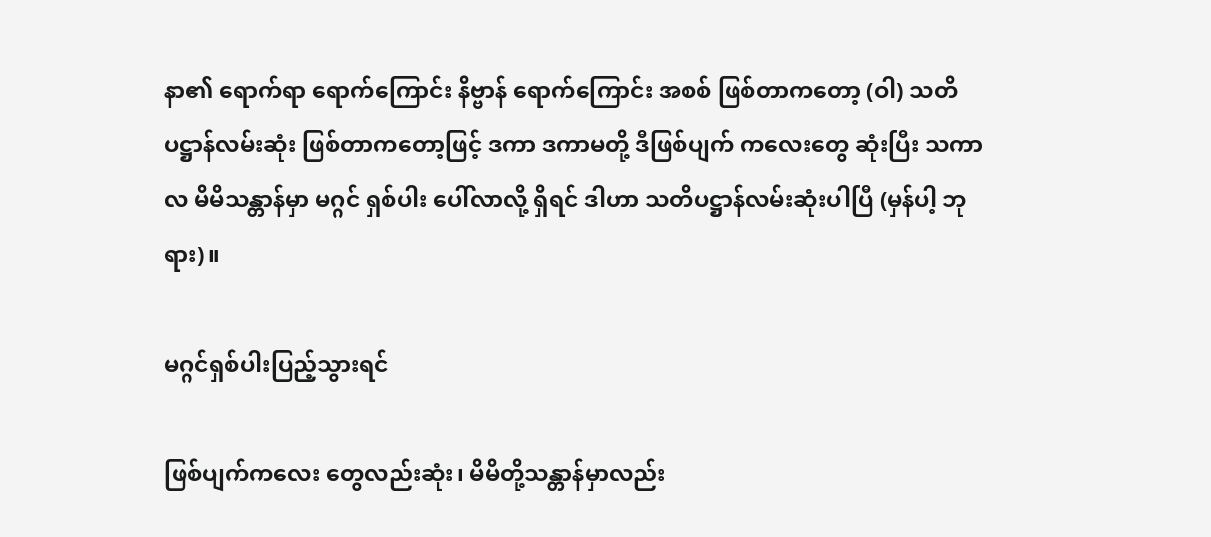နာ၏ ရောက်ရာ ရောက်ကြောင်း နိဗ္ဗာန် ရောက်ကြောင်း အစစ် ဖြစ်တာကတော့ (ဝါ) သတိပဋ္ဌာန်လမ်းဆုံး ဖြစ်တာကတော့ဖြင့် ဒကာ ဒကာမတို့ ဒီဖြစ်ပျက် ကလေးတွေ ဆုံးပြီး သကာလ မိမိသန္တာန်မှာ မဂ္ဂင် ရှစ်ပါး ပေါ်လာလို့ ရှိရင် ဒါဟာ သတိပဋ္ဌာန်လမ်းဆုံးပါပြီ (မှန်ပါ့ ဘုရား)။

မဂ္ဂင်ရှစ်ပါးပြည့်သွားရင်

ဖြစ်ပျက်ကလေး တွေလည်းဆုံး၊ မိမိတို့သန္တာန်မှာလည်း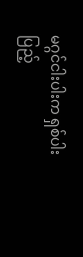မဂ္ဂင်ငါးပါးက ရှစ်ပါး ပြည့်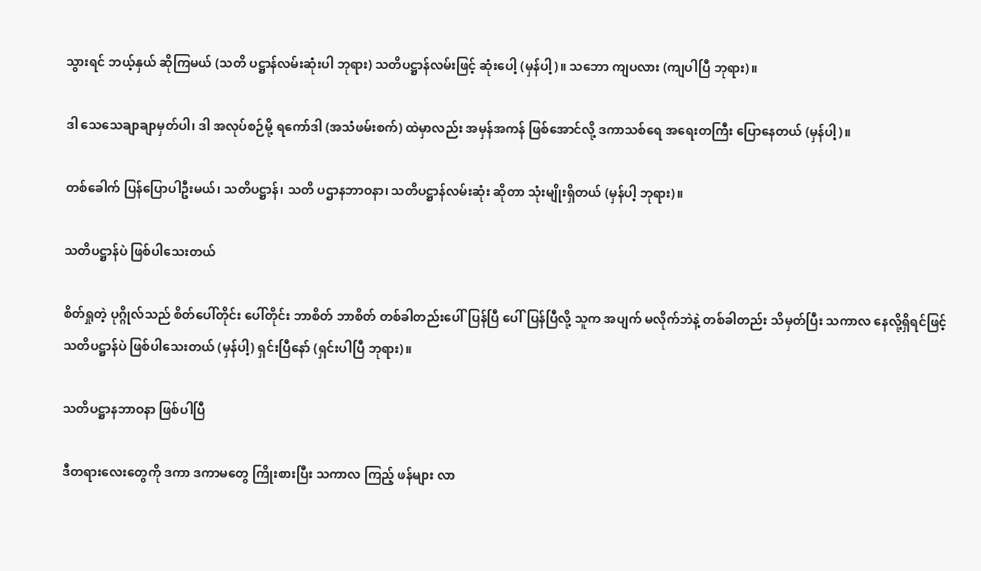သွားရင် ဘယ့်နှယ် ဆိုကြမယ် (သတိ ပဋ္ဌာန်လမ်းဆုံးပါ ဘုရား) သတိပဋ္ဌာန်လမ်းဖြင့် ဆုံးပေါ့ (မှန်ပါ့)။ သဘော ကျပလား (ကျပါပြီ ဘုရား)။

ဒါ သေသေချာချာမှတ်ပါ၊ ဒါ အလုပ်စဉ်မို့ ရကော်ဒါ (အသံဖမ်းစက်) ထဲမှာလည်း အမှန်အကန် ဖြစ်အောင်လို့ ဒကာသစ်ရေ အရေးတကြီး ပြောနေတယ် (မှန်ပါ့)။

တစ်ခေါက် ပြန်ပြောပါဦးမယ်၊ သတိပဋ္ဌာန်၊ သတိ ပဌာနဘာဝနာ၊ သတိပဋ္ဌာန်လမ်းဆုံး ဆိုတာ သုံးမျိုးရှိတယ် (မှန်ပါ့ ဘုရား)။

သတိပဋ္ဌာန်ပဲ ဖြစ်ပါသေးတယ်

စိတ်ရှုတဲ့ ပုဂ္ဂိုလ်သည် စိတ်ပေါ်တိုင်း ပေါ်တိုင်း ဘာစိတ် ဘာစိတ် တစ်ခါတည်းပေါ်ပြန်ပြီ ပေါ်ပြန်ပြီလို့ သူက အပျက် မလိုက်ဘဲနဲ့ တစ်ခါတည်း သိမှတ်ပြီး သကာလ နေလို့ရှိရင်ဖြင့် သတိပဋ္ဌာန်ပဲ ဖြစ်ပါသေးတယ် (မှန်ပါ့) ရှင်းပြီနော် (ရှင်းပါပြီ ဘုရား)။

သတိပဋ္ဌာနဘာဝနာ ဖြစ်ပါပြီ

ဒီတရားလေးတွေကို ဒကာ ဒကာမတွေ ကြိုးစားပြီး သကာလ ကြည့် ဖန်များ လာ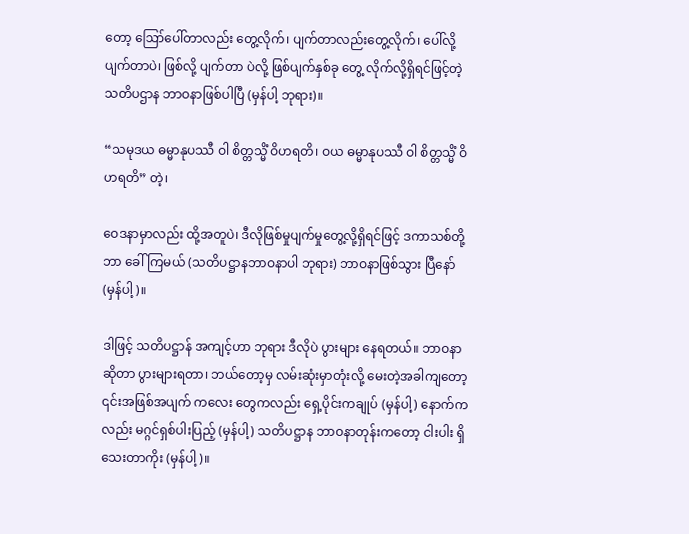တော့ ဪပေါ်တာလည်း တွေ့လိုက်၊ ပျက်တာလည်းတွေ့လိုက်၊ ပေါ်လို့ ပျက်တာပဲ၊ ဖြစ်လို့ ပျက်တာ ပဲလို့ ဖြစ်ပျက်နှစ်ခု တွေ့ လိုက်လို့ရှိရင်ဖြင့်တဲ့ သတိပဌာန ဘာဝနာဖြစ်ပါပြီ (မှန်ပါ့ ဘုရား)။

“သမုဒယ ဓမ္မာနုပဿီ ဝါ စိတ္တသ္မိံ ဝိဟရတိ၊ ဝယ ဓမ္မာနုပဿီ ဝါ စိတ္တသ္မိံ ဝိဟရတိ” တဲ့၊

ဝေဒနာမှာလည်း ထို့အတူပဲ၊ ဒီလိုဖြစ်မှုပျက်မှုတွေ့လို့ရှိရင်ဖြင့် ဒကာသစ်တို့ ဘာ ခေါ်ကြမယ် (သတိပဋ္ဌာနဘာဝနာပါ ဘုရား) ဘာဝနာဖြစ်သွား ပြီနော် (မှန်ပါ့)။

ဒါဖြင့် သတိပဋ္ဌာန် အကျင့်ဟာ ဘုရား ဒီလိုပဲ ပွားများ နေရတယ်။ ဘာဝနာဆိုတာ ပွားများရတာ၊ ဘယ်တော့မှ လမ်းဆုံးမှာတုံးလို့ မေးတဲ့အခါကျတော့ ၎င်းအဖြစ်အပျက် ကလေး တွေကလည်း ရှေ့ပိုင်းကချုပ် (မှန်ပါ့) နောက်ကလည်း မဂ္ဂင်ရှစ်ပါးပြည့် (မှန်ပါ့) သတိပဋ္ဌာန ဘာဝနာတုန်းကတော့ ငါးပါး ရှိသေးတာကိုး (မှန်ပါ့)။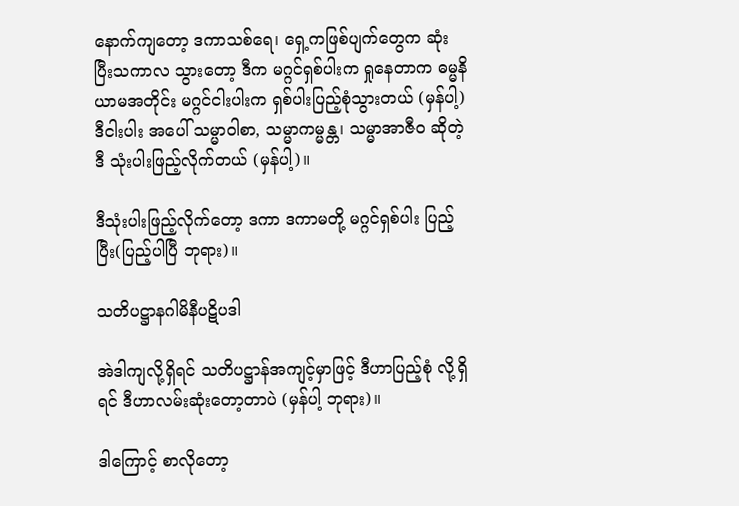နောက်ကျတော့ ဒကာသစ်ရေ၊ ရှေ့ကဖြစ်ပျက်တွေက ဆုံးပြီးသကာလ သွားတော့ ဒီက မဂ္ဂင်ရှစ်ပါးက ရှုနေတာက ဓမ္မနိယာမအတိုင်း မဂ္ဂင်ငါးပါးက ရှစ်ပါးပြည့်စုံသွားတယ် (မှန်ပါ့) ဒီငါးပါး အပေါ် သမ္မာဝါစာ, သမ္မာကမ္မန္တ၊ သမ္မာအာဇီဝ ဆိုတဲ့ ဒီ သုံးပါးဖြည့်လိုက်တယ် (မှန်ပါ့)။

ဒီသုံးပါးဖြည့်လိုက်တော့ ဒကာ ဒကာမတို့ မဂ္ဂင်ရှစ်ပါး ပြည့်ပြီး(ပြည့်ပါပြီ ဘုရား)။

သတိပဋ္ဌာနဂါမိနီပဋိပဒါ

အဲဒါကျလို့ရှိရင် သတိပဋ္ဌာန်အကျင့်မှာဖြင့် ဒီဟာပြည့်စုံ လို့ရှိရင် ဒီဟာလမ်းဆုံးတော့တာပဲ (မှန်ပါ့ ဘုရား)။

ဒါကြောင့် စာလိုတော့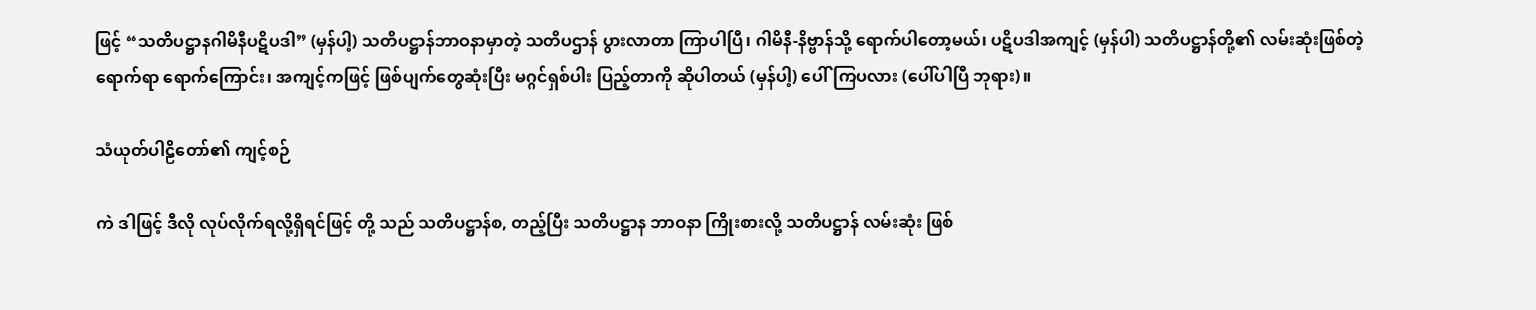ဖြင့် “သတိပဋ္ဌာနဂါမိနီပဋိပဒါ” (မှန်ပါ့) သတိပဋ္ဌာန်ဘာဝနာမှာတဲ့ သတိပဌာန် ပွားလာတာ ကြာပါပြီ၊ ဂါမိနီ-နိဗ္ဗာန်သို့ ရောက်ပါတော့မယ်၊ ပဋိပဒါအကျင့် (မှန်ပါ) သတိပဋ္ဌာန်တို့၏ လမ်းဆုံးဖြစ်တဲ့ ရောက်ရာ ရောက်ကြောင်း၊ အကျင့်ကဖြင့် ဖြစ်ပျက်တွေဆုံးပြီး မဂ္ဂင်ရှစ်ပါး ပြည့်တာကို ဆိုပါတယ် (မှန်ပါ့) ပေါ်ကြပလား (ပေါ်ပါပြီ ဘုရား)။

သံယုတ်ပါဠိတော်၏ ကျင့်စဉ်

ကဲ ဒါဖြင့် ဒီလို လုပ်လိုက်ရလို့ရှိရင်ဖြင့် တို့ သည် သတိပဋ္ဌာန်စ, တည့်ပြီး သတိပဋ္ဌာန ဘာဝနာ ကြိုးစားလို့ သတိပဋ္ဌာန် လမ်းဆုံး ဖြစ်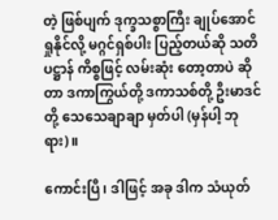တဲ့ ဖြစ်ပျက် ဒုက္ခသစ္စာကြီး ချုပ်အောင် ရှုနိုင်လို့ မဂ္ဂင်ရှစ်ပါး ပြည့်တယ်ဆို သတိပဋ္ဌာန် ကိစ္စဖြင့် လမ်းဆုံး တော့တာပဲ ဆိုတာ ဒကာကြွယ်တို့ ဒကာသစ်တို့ ဦးမာဒင်တို့ သေသေချာချာ မှတ်ပါ (မှန်ပါ့ ဘုရား)။

ကောင်းပြီ၊ ဒါဖြင့် အခု ဒါက သံယုတ်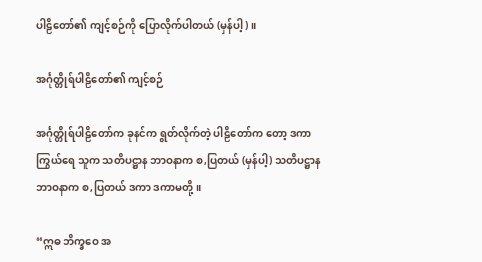ပါဠိတော်၏ ကျင့်စဉ်ကို ပြောလိုက်ပါတယ် (မှန်ပါ့)။

အင်္ဂုတ္တိုရ်ပါဠိတော်၏ ကျင့်စဉ်

အင်္ဂုတ္တိုရ်ပါဠိတော်က ခုနင်က ရွတ်လိုက်တဲ့ ပါဠိတော်က တော့ ဒကာကြွယ်ရေ သူက သတိပဋ္ဌာန ဘာဝနာက စ,ပြတယ် (မှန်ပါ့) သတိပဋ္ဌာန ဘာဝနာက စ,ပြတယ် ဒကာ ဒကာမတို့။

“ဣဓ ဘိက္ခဝေ အ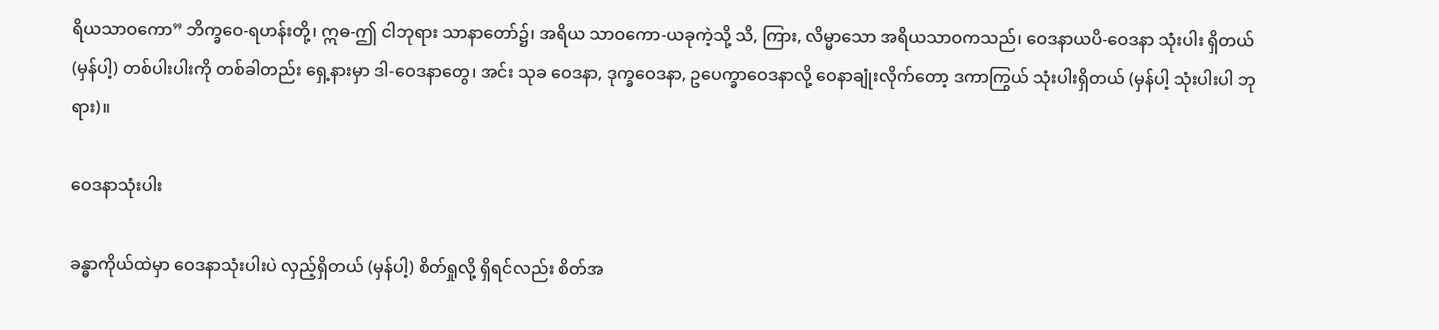ရိယသာဝကော” ဘိက္ခဝေ-ရဟန်းတို့၊ ဣဓ-ဤ ငါဘုရား သာနာတော်၌၊ အရိယ သာဝကော-ယခုကဲ့သို့ သိ, ကြား, လိမ္မာသော အရိယသာဝကသည်၊ ဝေဒနာယပိ-ဝေဒနာ သုံးပါး ရှိတယ် (မှန်ပါ့) တစ်ပါးပါးကို တစ်ခါတည်း ရှေ့နားမှာ ဒါ-ဝေဒနာတွေ၊ အင်း သုခ ဝေဒနာ, ဒုက္ခဝေဒနာ, ဥပေက္ခာဝေဒနာလို့ ဝေနာချုံးလိုက်တော့ ဒကာကြွယ် သုံးပါးရှိတယ် (မှန်ပါ့ သုံးပါးပါ ဘုရား)။

ဝေဒနာသုံးပါး

ခန္ဓာကိုယ်ထဲမှာ ဝေဒနာသုံးပါးပဲ လှည့်ရှိတယ် (မှန်ပါ့) စိတ်ရှုလို့ ရှိရင်လည်း စိတ်အ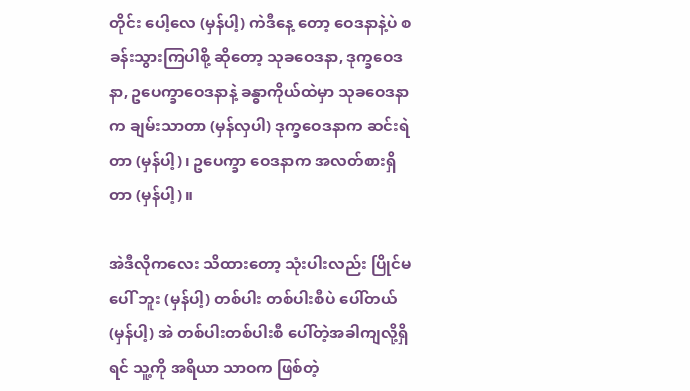တိုင်း ပေါ့လေ (မှန်ပါ့) ကဲဒီနေ့ တော့ ဝေဒနာနဲ့ပဲ စခန်းသွားကြပါစို့ ဆိုတော့ သုခဝေဒနာ, ဒုက္ခဝေဒနာ, ဥပေက္ခာဝေဒနာနဲ့ ခန္ဓာကိုယ်ထဲမှာ သုခဝေဒနာက ချမ်းသာတာ (မှန်လှပါ) ဒုက္ခဝေဒနာက ဆင်းရဲတာ (မှန်ပါ့)၊ ဥပေက္ခာ ဝေဒနာက အလတ်စားရှိတာ (မှန်ပါ့)။

အဲဒီလိုကလေး သိထားတော့ သုံးပါးလည်း ပြိုင်မပေါ် ဘူး (မှန်ပါ့) တစ်ပါး တစ်ပါးစီပဲ ပေါ်တယ် (မှန်ပါ့) အဲ တစ်ပါးတစ်ပါးစီ ပေါ်တဲ့အခါကျလို့ရှိရင် သူ့ကို အရိယာ သာဝက ဖြစ်တဲ့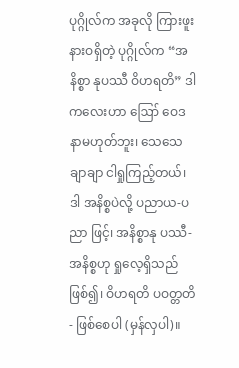ပုဂ္ဂိုလ်က အခုလို ကြားဖူးနားဝရှိတဲ့ ပုဂ္ဂိုလ်က “အနိစ္စာ နုပဿီ ဝိဟရတိ” ဒါကလေးဟာ ဪ ဝေဒနာမဟုတ်ဘူး၊ သေသေချာချာ ငါရှုကြည့်တယ်၊ ဒါ အနိစ္စပဲလို့ ပညာယ-ပညာ ဖြင့်၊ အနိစ္စာနု ပဿီ-အနိစ္စဟု ရှုလေ့ရှိသည်ဖြစ်၍၊ ဝိဟရတိ ပဝတ္တတိ- ဖြစ်စေပါ (မှန်လှပါ)။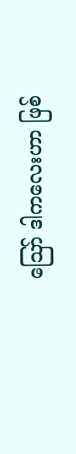ဪ ဒါကလေးဟာ ဖြစ်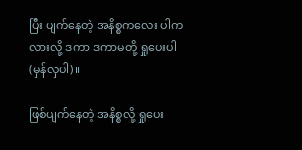ပြီး ပျက်နေတဲ့ အနိစ္စကလေး ပါကလားလို့ ဒကာ ဒကာမတို့ ရှုပေးပါ (မှန်လှပါ)။

ဖြစ်ပျက်နေတဲ့ အနိစ္စလို့ ရှုပေး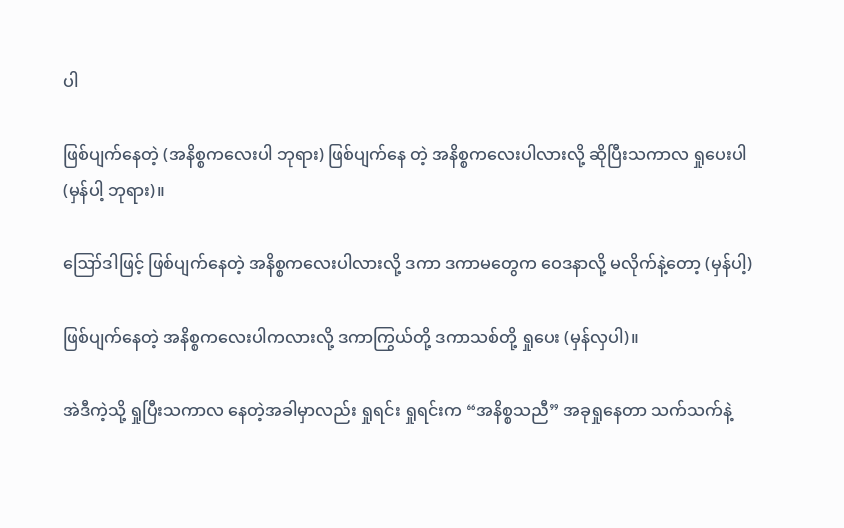ပါ

ဖြစ်ပျက်နေတဲ့ (အနိစ္စကလေးပါ ဘုရား) ဖြစ်ပျက်နေ တဲ့ အနိစ္စကလေးပါလားလို့ ဆိုပြီးသကာလ ရှုပေးပါ (မှန်ပါ့ ဘုရား)။

ဪဒါဖြင့် ဖြစ်ပျက်နေတဲ့ အနိစ္စကလေးပါလားလို့ ဒကာ ဒကာမတွေက ဝေဒနာလို့ မလိုက်နဲ့တော့ (မှန်ပါ့)

ဖြစ်ပျက်နေတဲ့ အနိစ္စကလေးပါကလားလို့ ဒကာကြွယ်တို့ ဒကာသစ်တို့ ရှုပေး (မှန်လှပါ)။

အဲဒီကဲ့သို့ ရှုပြီးသကာလ နေတဲ့အခါမှာလည်း ရှုရင်း ရှုရင်းက “အနိစ္စသညီ” အခုရှုနေတာ သက်သက်နဲ့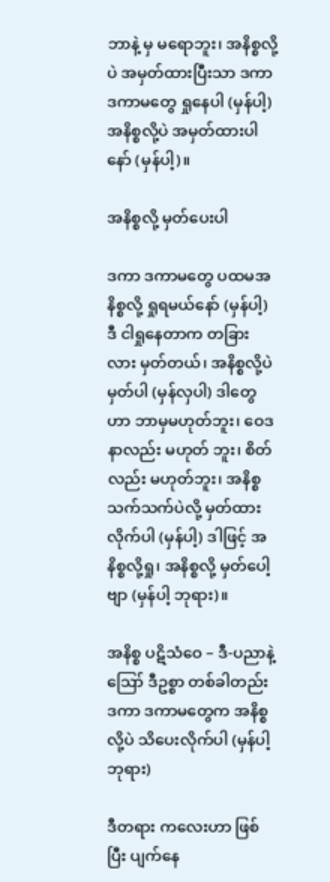ဘာနဲ့ မှ မရောဘူး၊ အနိစ္စလို့ပဲ အမှတ်ထားပြီးသာ ဒကာ ဒကာမတွေ ရှုနေပါ (မှန်ပါ့) အနိစ္စလို့ပဲ အမှတ်ထားပါနော် (မှန်ပါ့)။

အနိစ္စလို့ မှတ်ပေးပါ

ဒကာ ဒကာမတွေ ပထမအနိစ္စလို့ ရှုရမယ်နော် (မှန်ပါ့) ဒီ ငါရှုနေတာက တခြားလား မှတ်တယ်၊ အနိစ္စလို့ပဲ မှတ်ပါ (မှန်လှပါ) ဒါတွေဟာ ဘာမှမဟုတ်ဘူး၊ ဝေဒနာလည်း မဟုတ် ဘူး၊ စိတ်လည်း မဟုတ်ဘူး၊ အနိစ္စသက်သက်ပဲလို့ မှတ်ထား လိုက်ပါ (မှန်ပါ့) ဒါဖြင့် အနိစ္စလို့ရှု၊ အနိစ္စလို့ မှတ်ပေါ့ ဗျာ (မှန်ပါ့ ဘုရား)။

အနိစ္စ ပဋိသံဝေ – ဒီ-ပညာနဲ့ ဪ ဒီဥစ္စာ တစ်ခါတည်း ဒကာ ဒကာမတွေက အနိစ္စလို့ပဲ သိပေးလိုက်ပါ (မှန်ပါ့ ဘုရား)

ဒီတရား ကလေးဟာ ဖြစ်ပြီး ပျက်နေ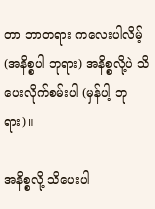တာ ဘာတရား ကလေးပါလိမ့် (အနိစ္စပါ ဘုရား) အနိစ္စလို့ပဲ သိပေးလိုက်စမ်းပါ (မှန်ပါ့ ဘုရား)။

အနိစ္စလို့ သိပေးပါ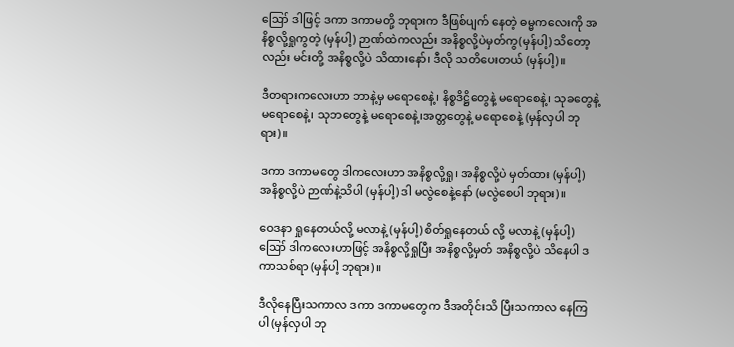ဪ ဒါဖြင့် ဒကာ ဒကာမတို့ ဘုရားက ဒီဖြစ်ပျက် နေတဲ့ ဓမ္မကလေးကို အနိစ္စလို့ရှုကွတဲ့ (မှန်ပါ့) ဉာဏ်ထဲကလည်း အနိစ္စလို့ပဲမှတ်ကွ(မှန်ပါ့) သိတော့လည်း မင်းတို့ အနိစ္စလို့ပဲ သိထားနော်၊ ဒီလို သတိပေးတယ် (မှန်ပါ့)။

ဒီတရားကလေးဟာ ဘာနဲ့မှ မရောစေနဲ့၊ နိစ္စဒိဋ္ဌိတွေနဲ့ မရောစေနဲ့၊ သုခတွေနဲ့ မရောစေနဲ့၊ သုဘတွေနဲ့ မရောစေနဲ့၊အတ္တတွေနဲ့ မရောစေနဲ့ (မှန်လှပါ ဘုရား)။

ဒကာ ဒကာမတွေ ဒါကလေးဟာ အနိစ္စလို့ရှု၊ အနိစ္စလို့ပဲ မှတ်ထား (မှန်ပါ့) အနိစ္စလို့ပဲ ဉာဏ်နဲ့သိပါ (မှန်ပါ့) ဒါ မလွဲစေနဲ့နော် (မလွဲစေပါ ဘုရား)။

ဝေဒနာ ရှုနေတယ်လို့ မလာနဲ့ (မှန်ပါ့) စိတ်ရှုနေတယ် လို့ မလာနဲ့ (မှန်ပါ့) ဪ ဒါကလေးဟာဖြင့် အနိစ္စလို့ရှုပြီး အနိစ္စလို့မှတ် အနိစ္စလို့ပဲ သိနေပါ ဒကာသစ်ရာ (မှန်ပါ့ ဘုရား)။

ဒီလိုနေပြီးသကာလ ဒကာ ဒကာမတွေက ဒီအတိုင်းသိ ပြီးသကာလ နေကြပါ (မှန်လှပါ ဘု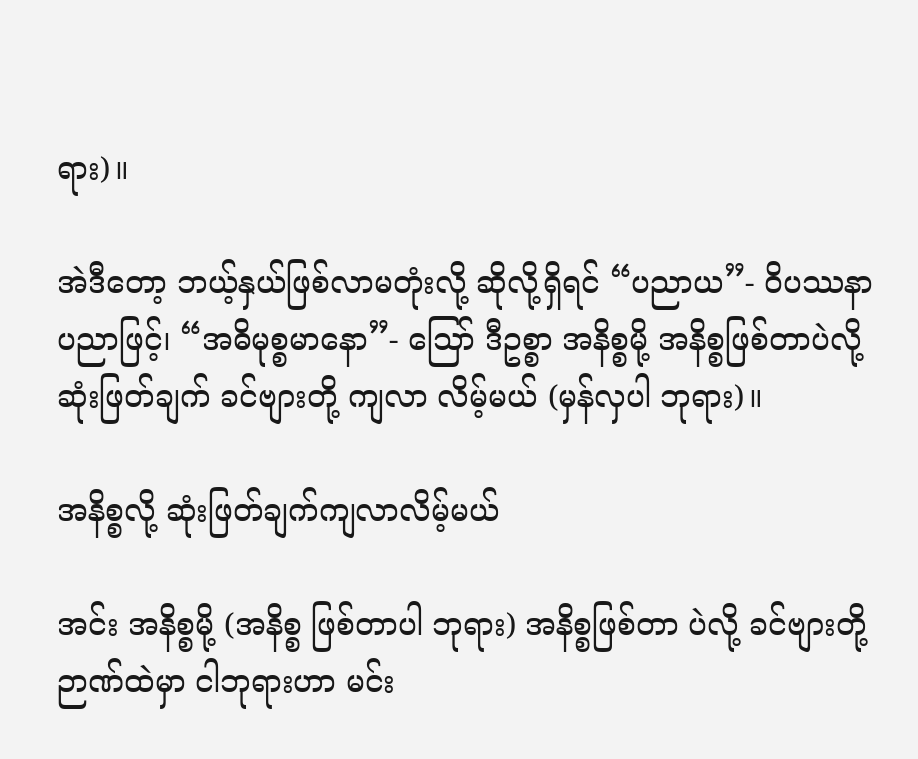ရား)။

အဲဒီတော့ ဘယ့်နှယ်ဖြစ်လာမတုံးလို့ ဆိုလို့ရှိရင် “ပညာယ”- ဝိပဿနာ ပညာဖြင့်၊ “အဓိမုစ္စမာနော”- သြော် ဒီဥစ္စာ အနိစ္စမို့ အနိစ္စဖြစ်တာပဲလို့ ဆုံးဖြတ်ချက် ခင်ဗျားတို့ ကျလာ လိမ့်မယ် (မှန်လှပါ ဘုရား)။

အနိစ္စလို့ ဆုံးဖြတ်ချက်ကျလာလိမ့်မယ်

အင်း အနိစ္စမို့ (အနိစ္စ ဖြစ်တာပါ ဘုရား) အနိစ္စဖြစ်တာ ပဲလို့ ခင်ဗျားတို့ဉာဏ်ထဲမှာ ငါဘုရားဟာ မင်း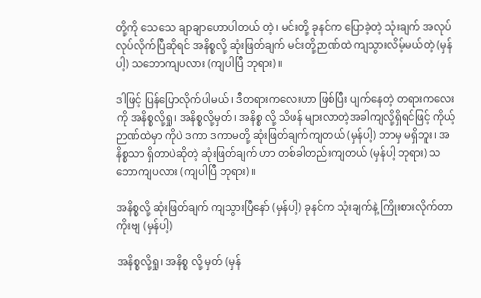တို့ကို သေသေ ချာချာဟောပါတယ် တဲ့၊ မင်းတို့ ခုနင်က ပြောခဲ့တဲ့ သုံးချက် အလုပ် လုပ်လိုက်ပြီဆိုရင် အနိစ္စလို့ ဆုံးဖြတ်ချက် မင်းတို့ဉာဏ်ထဲ ကျသွားလိမ့်မယ်တဲ့ (မှန်ပါ့) သဘောကျပလား (ကျပါပြီ ဘုရား)။

ဒါဖြင့် ပြန်ပြောလိုက်ပါမယ်၊ ဒီတရားကလေးဟာ ဖြစ်ပြီး ပျက်နေတဲ့ တရားကလေးကို အနိစ္စလို့ရှု၊ အနိစ္စလို့မှတ်၊ အနိစ္စ လို့ သိဖန် များလာတဲ့အခါကျလို့ရှိရင်ဖြင့် ကိုယ့်ဉာဏ်ထဲမှာ ကိုပဲ ဒကာ ဒကာမတို့ ဆုံးဖြတ်ချက်ကျတယ် (မှန်ပါ့) ဘာမှ မရှိဘူး၊ အနိစ္စသာ ရှိတာပဲဆိုတဲ့ ဆုံးဖြတ်ချက် ဟာ တစ်ခါတည်းကျတယ် (မှန်ပါ့ ဘုရား) သဘောကျပလား (ကျပါပြီ ဘုရား)။

အနိစ္စလို့ ဆုံးဖြတ်ချက် ကျသွားပြီနော် (မှန်ပါ့) ခုနင်က သုံးချက်နဲ့ ကြိုးစားလိုက်တာကိုးဗျ (မှန်ပါ့)

အနိစ္စလို့ရှု၊ အနိစ္စ လို့ မှတ် (မှန်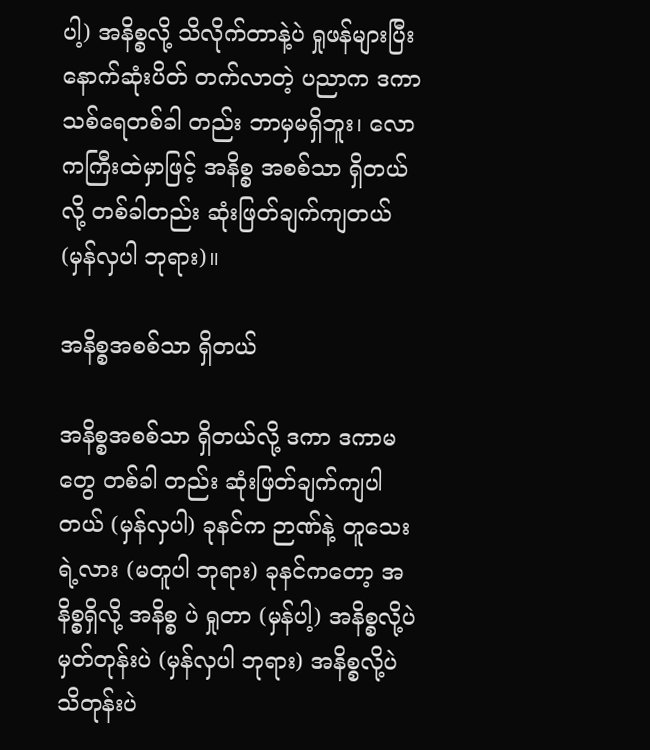ပါ့) အနိစ္စလို့ သိလိုက်တာနဲ့ပဲ ရှုဖန်များပြီး နောက်ဆုံးပိတ် တက်လာတဲ့ ပညာက ဒကာသစ်ရေတစ်ခါ တည်း ဘာမှမရှိဘူး၊ လောကကြီးထဲမှာဖြင့် အနိစ္စ အစစ်သာ ရှိတယ်လို့ တစ်ခါတည်း ဆုံးဖြတ်ချက်ကျတယ် (မှန်လှပါ ဘုရား)။

အနိစ္စအစစ်သာ ရှိတယ်

အနိစ္စအစစ်သာ ရှိတယ်လို့ ဒကာ ဒကာမတွေ တစ်ခါ တည်း ဆုံးဖြတ်ချက်ကျပါတယ် (မှန်လှပါ) ခုနင်က ဉာဏ်နဲ့ တူသေးရဲ့လား (မတူပါ ဘုရား) ခုနင်ကတော့ အနိစ္စရှိလို့ အနိစ္စ ပဲ ရှုတာ (မှန်ပါ့) အနိစ္စလို့ပဲ မှတ်တုန်းပဲ (မှန်လှပါ ဘုရား) အနိစ္စလို့ပဲ သိတုန်းပဲ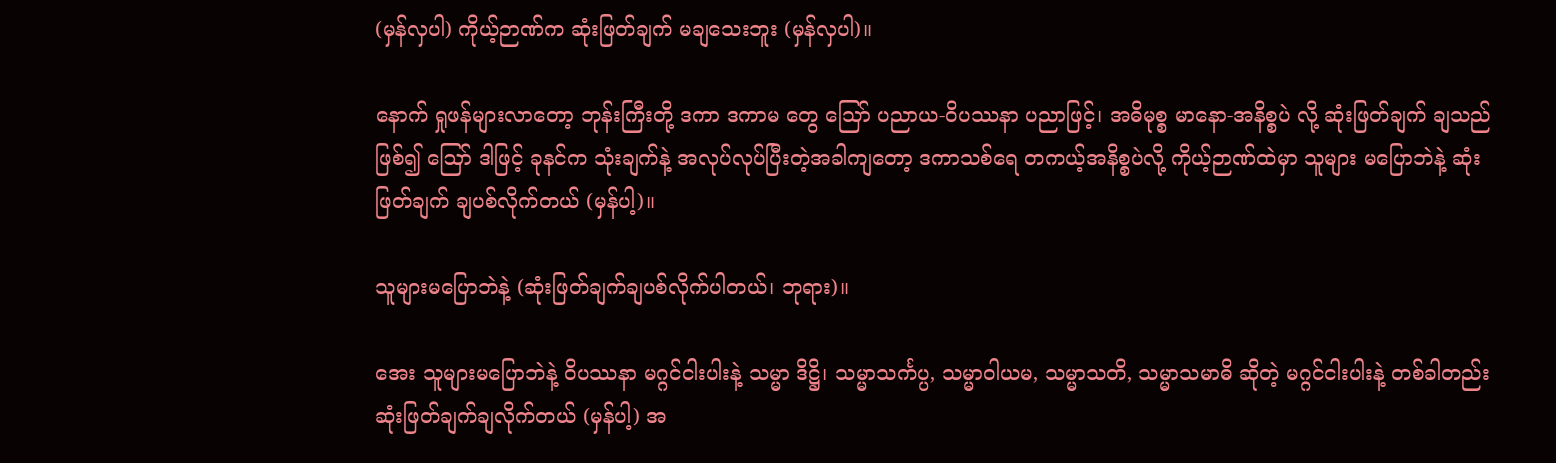(မှန်လှပါ) ကိုယ့်ဉာဏ်က ဆုံးဖြတ်ချက် မချသေးဘူး (မှန်လှပါ)။

နောက် ရှုဖန်များလာတော့ ဘုန်းကြီးတို့ ဒကာ ဒကာမ တွေ သြော် ပညာယ-ဝိပဿနာ ပညာဖြင့်၊ အဓိမုစ္စ မာနော-အနိစ္စပဲ လို့ ဆုံးဖြတ်ချက် ချသည်ဖြစ်၍ ဪ ဒါဖြင့် ခုနင်က သုံးချက်နဲ့ အလုပ်လုပ်ပြီးတဲ့အခါကျတော့ ဒကာသစ်ရေ တကယ့်အနိစ္စပဲလို့ ကိုယ့်ဉာဏ်ထဲမှာ သူများ မပြောဘဲနဲ့ ဆုံးဖြတ်ချက် ချပစ်လိုက်တယ် (မှန်ပါ့)။

သူများမပြောဘဲနဲ့ (ဆုံးဖြတ်ချက်ချပစ်လိုက်ပါတယ်၊ ဘုရား)။

အေး သူများမပြောဘဲနဲ့ ဝိပဿနာ မဂ္ဂင်ငါးပါးနဲ့ သမ္မာ ဒိဋ္ဌိ၊ သမ္မာသင်္ကပ္ပ, သမ္မာဝါယမ, သမ္မာသတိ, သမ္မာသမာဓိ ဆိုတဲ့ မဂ္ဂင်ငါးပါးနဲ့ တစ်ခါတည်း ဆုံးဖြတ်ချက်ချလိုက်တယ် (မှန်ပါ့) အ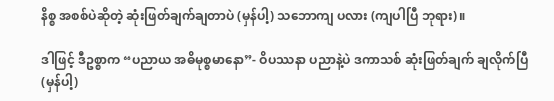နိစ္စ အစစ်ပဲဆိုတဲ့ ဆုံးဖြတ်ချက်ချတာပဲ (မှန်ပါ့) သဘောကျ ပလား (ကျပါပြီ ဘုရား)။

ဒါဖြင့် ဒီဥစ္စာက “ပညာယ အဓိမုစ္စမာနော”- ဝိပဿနာ ပညာနဲ့ပဲ ဒကာသစ် ဆုံးဖြတ်ချက် ချလိုက်ပြီ (မှန်ပါ့)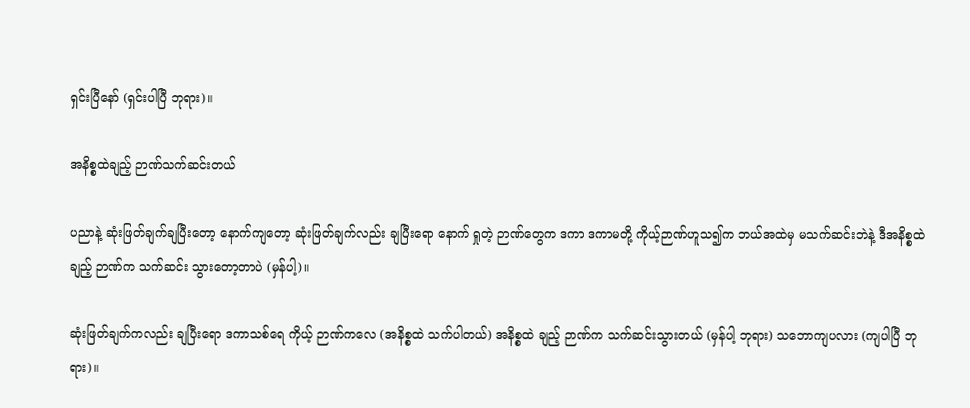ရှင်းပြီနော် (ရှင်းပါပြီ ဘုရား)။

အနိစ္စထဲချည့် ဉာဏ်သက်ဆင်းတယ်

ပညာနဲ့ ဆုံးဖြတ်ချက်ချပြီးတော့ နောက်ကျတော့ ဆုံးဖြတ်ချက်လည်း ချပြီးရော နောက် ရှုတဲ့ ဉာဏ်တွေက ဒကာ ဒကာမတို့ ကိုယ့်ဉာဏ်ဟူသ၍က ဘယ်အထဲမှ မသက်ဆင်းဘဲနဲ့ ဒီအနိစ္စထဲချည့် ဉာဏ်က သက်ဆင်း သွားတော့တာပဲ (မှန်ပါ့)။

ဆုံးဖြတ်ချက်ကလည်း ချပြီးရော ဒကာသစ်ရေ ကိုယ့် ဉာဏ်ကလေ (အနိစ္စထဲ သက်ပါတယ်) အနိစ္စထဲ ချည့် ဉာဏ်က သက်ဆင်းသွားတယ် (မှန်ပါ့ ဘုရား) သဘောကျပလား (ကျပါပြီ ဘုရား)။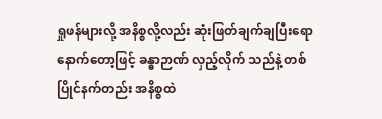ရှုဖန်များလို့ အနိစ္စလို့လည်း ဆုံးဖြတ်ချက်ချပြီးရော နောက်တော့ဖြင့် ခန္ဓာဉာဏ် လှည့်လိုက် သည်နဲ့ တစ်ပြိုင်နက်တည်း အနိစ္စထဲ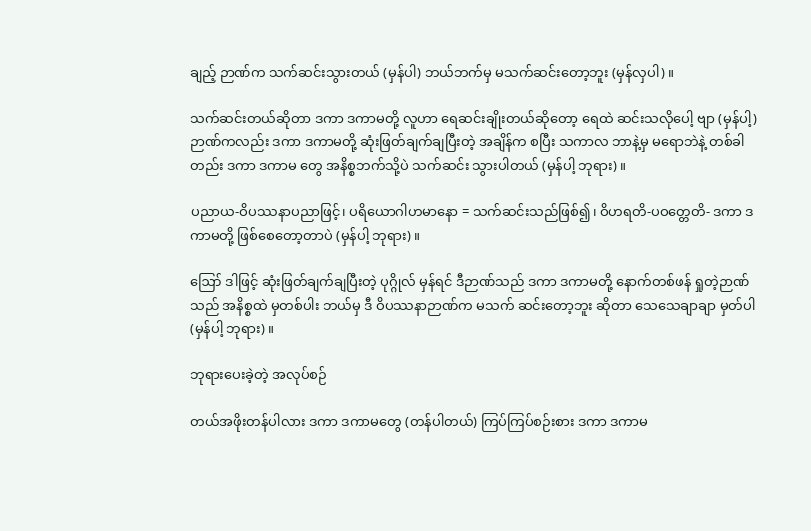ချည့် ဉာဏ်က သက်ဆင်းသွားတယ် (မှန်ပါ) ဘယ်ဘက်မှ မသက်ဆင်းတော့ဘူး (မှန်လှပါ)။

သက်ဆင်းတယ်ဆိုတာ ဒကာ ဒကာမတို့ လူဟာ ရေဆင်းချိုးတယ်ဆိုတော့ ရေထဲ ဆင်းသလိုပေါ့ ဗျာ (မှန်ပါ့) ဉာဏ်ကလည်း ဒကာ ဒကာမတို့ ဆုံးဖြတ်ချက်ချပြီးတဲ့ အချိန်က စပြီး သကာလ ဘာနဲ့မှ မရောဘဲနဲ့ တစ်ခါတည်း ဒကာ ဒကာမ တွေ အနိစ္စဘက်သို့ပဲ သက်ဆင်း သွားပါတယ် (မှန်ပါ့ ဘုရား)။

ပညာယ-ဝိပဿနာပညာဖြင့်၊ ပရိယောဂါဟမာနော = သက်ဆင်းသည်ဖြစ်၍၊ ဝိဟရတိ-ပဝတ္တေတိ- ဒကာ ဒကာမတို့ ဖြစ်စေတော့တာပဲ (မှန်ပါ့ ဘုရား)။

ဪ ဒါဖြင့် ဆုံးဖြတ်ချက်ချပြီးတဲ့ ပုဂ္ဂိုလ် မှန်ရင် ဒီဉာဏ်သည် ဒကာ ဒကာမတို့ နောက်တစ်ဖန် ရှုတဲ့ဉာဏ်သည် အနိစ္စထဲ မှတစ်ပါး ဘယ်မှ ဒီ ဝိပဿနာဉာဏ်က မသက် ဆင်းတော့ဘူး ဆိုတာ သေသေချာချာ မှတ်ပါ (မှန်ပါ့ ဘုရား)။

ဘုရားပေးခဲ့တဲ့ အလုပ်စဉ်

တယ်အဖိုးတန်ပါလား ဒကာ ဒကာမတွေ (တန်ပါတယ်) ကြပ်ကြပ်စဉ်းစား ဒကာ ဒကာမ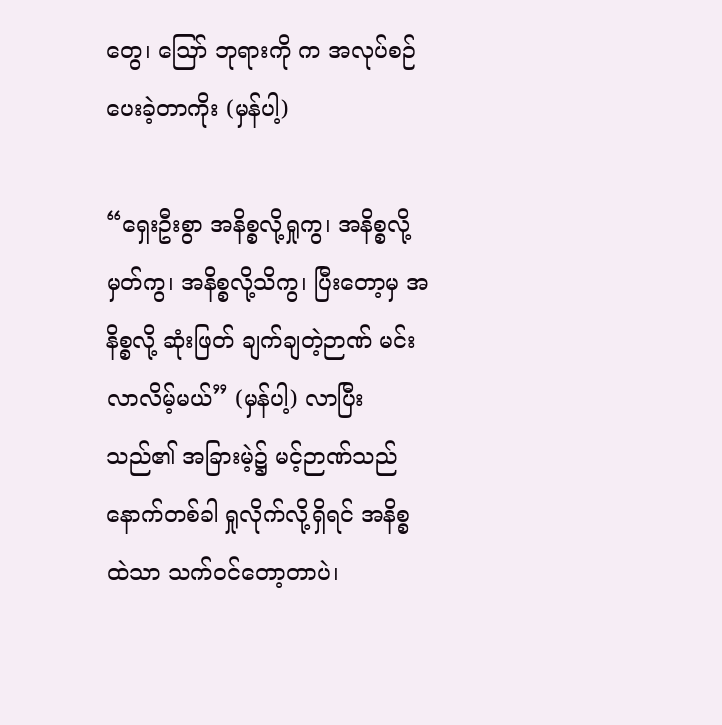တွေ၊ ဪ ဘုရားကို က အလုပ်စဉ်ပေးခဲ့တာကိုး (မှန်ပါ့)

“ရှေးဦးစွာ အနိစ္စလို့ရှုကွ၊ အနိစ္စလို့မှတ်ကွ၊ အနိစ္စလို့သိကွ၊ ပြီးတော့မှ အနိစ္စလို့ ဆုံးဖြတ် ချက်ချတဲ့ဉာဏ် မင်းလာလိမ့်မယ်” (မှန်ပါ့) လာပြီးသည်၏ အခြားမဲ့၌ မင့်ဉာဏ်သည် နောက်တစ်ခါ ရှုလိုက်လို့ရှိရင် အနိစ္စထဲသာ သက်ဝင်တော့တာပဲ၊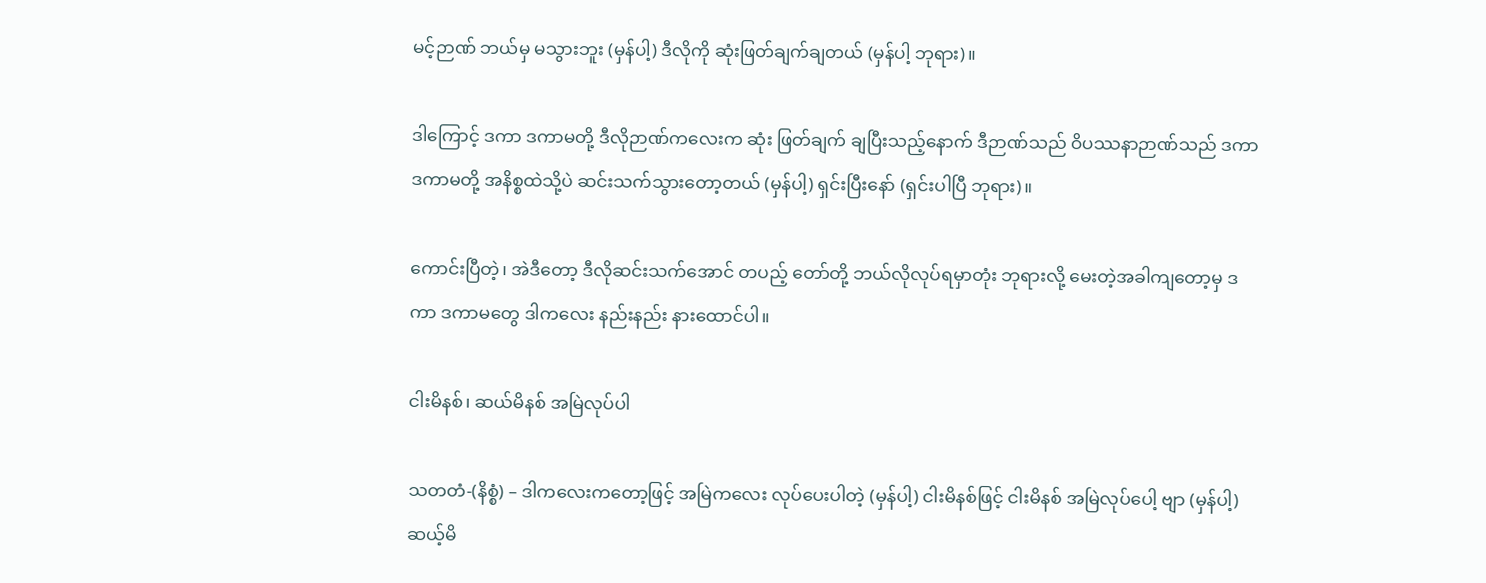မင့်ဉာဏ် ဘယ်မှ မသွားဘူး (မှန်ပါ့) ဒီလိုကို ဆုံးဖြတ်ချက်ချတယ် (မှန်ပါ့ ဘုရား)။

ဒါကြောင့် ဒကာ ဒကာမတို့ ဒီလိုဉာဏ်ကလေးက ဆုံး ဖြတ်ချက် ချပြီးသည့်နောက် ဒီဉာဏ်သည် ဝိပဿနာဉာဏ်သည် ဒကာ ဒကာမတို့ အနိစ္စထဲသို့ပဲ ဆင်းသက်သွားတော့တယ် (မှန်ပါ့) ရှင်းပြီးနော် (ရှင်းပါပြီ ဘုရား)။

ကောင်းပြီတဲ့၊ အဲဒီတော့ ဒီလိုဆင်းသက်အောင် တပည့် တော်တို့ ဘယ်လိုလုပ်ရမှာတုံး ဘုရားလို့ မေးတဲ့အခါကျတော့မှ ဒကာ ဒကာမတွေ ဒါကလေး နည်းနည်း နားထောင်ပါ။

ငါးမိနစ်၊ ဆယ်မိနစ် အမြဲလုပ်ပါ

သတတံ-(နိစ္စံ) – ဒါကလေးကတော့ဖြင့် အမြဲကလေး လုပ်ပေးပါတဲ့ (မှန်ပါ့) ငါးမိနစ်ဖြင့် ငါးမိနစ် အမြဲလုပ်ပေါ့ ဗျာ (မှန်ပါ့) ဆယ့်မိ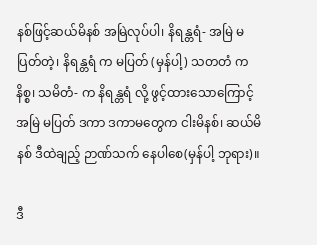နစ်ဖြင့်ဆယ်မိနစ် အမြဲလုပ်ပါ၊ နိရန္တရံ- အမြဲ မပြတ်တဲ့၊ နိရန္တရံ က မပြတ် (မှန်ပါ့) သတတံ က နိစ္စ၊ သမိတံ- က နိရန္တရံ လို့ ဖွင့်ထားသောကြောင့် အမြဲ မပြတ် ဒကာ ဒကာမတွေက ငါးမိနစ်၊ ဆယ်မိနစ် ဒီထဲချည့် ဉာဏ်သက် နေပါစေ(မှန်ပါ့ ဘုရား)။

ဒီ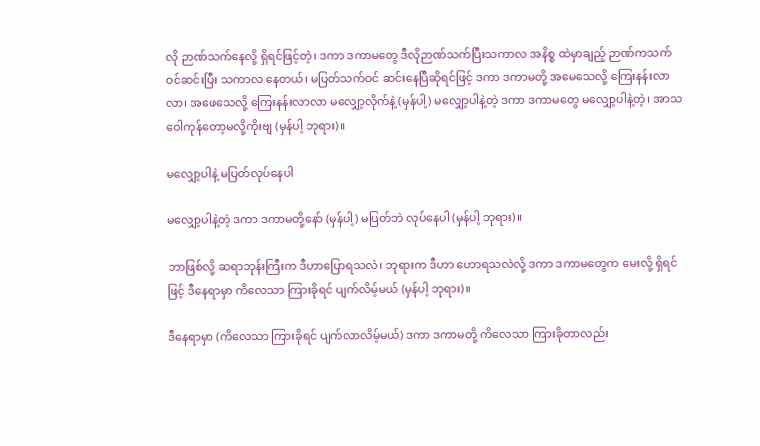လို ဉာဏ်သက်နေလို့ ရှိရင်ဖြင့်တဲ့၊ ဒကာ ဒကာမတွေ ဒီလိုဉာဏ်သက်ပြီးသကာလ အနိစ္စ ထဲမှာချည့် ဉာဏ်ကသက်ဝင်ဆင်းပြီး သကာလ နေတယ်၊ မပြတ်သက်ဝင် ဆင်းနေပြီဆိုရင်ဖြင့် ဒကာ ဒကာမတို့ အမေသေလို့ ကြေးနန်းလာလာ၊ အဖေသေလို့ ကြေးနန်းလာလာ မလျှော့လိုက်နဲ့ (မှန်ပါ့) မလျှော့ပါနဲ့တဲ့ ဒကာ ဒကာမတွေ မလျှော့ပါနဲ့တဲ့၊ အာသဝေါကုန်တော့မလို့ကိုးဗျ (မှန်ပါ့ ဘုရား)။

မလျှော့ပါနဲ့ မပြတ်လုပ်နေပါ

မလျှော့ပါနဲ့တဲ့ ဒကာ ဒကာမတို့နော် (မှန်ပါ့) မပြတ်ဘဲ လုပ်နေပါ (မှန်ပါ့ ဘုရား)။

ဘာဖြစ်လို့ ဆရာဘုန်းကြီးက ဒီဟာပြောရသလဲ၊ ဘုရားက ဒီဟာ ဟောရသလဲလို့ ဒကာ ဒကာမတွေက မေးလို့ ရှိရင်ဖြင့် ဒီနေရာမှာ ကိလေသာ ကြားခိုရင် ပျက်လိမ့်မယ် (မှန်ပါ့ ဘုရား)။

ဒီနေရာမှာ (ကိလေသာ ကြားခိုရင် ပျက်လာလိမ့်မယ်) ဒကာ ဒကာမတို့ ကိလေသာ ကြားခိုတာလည်း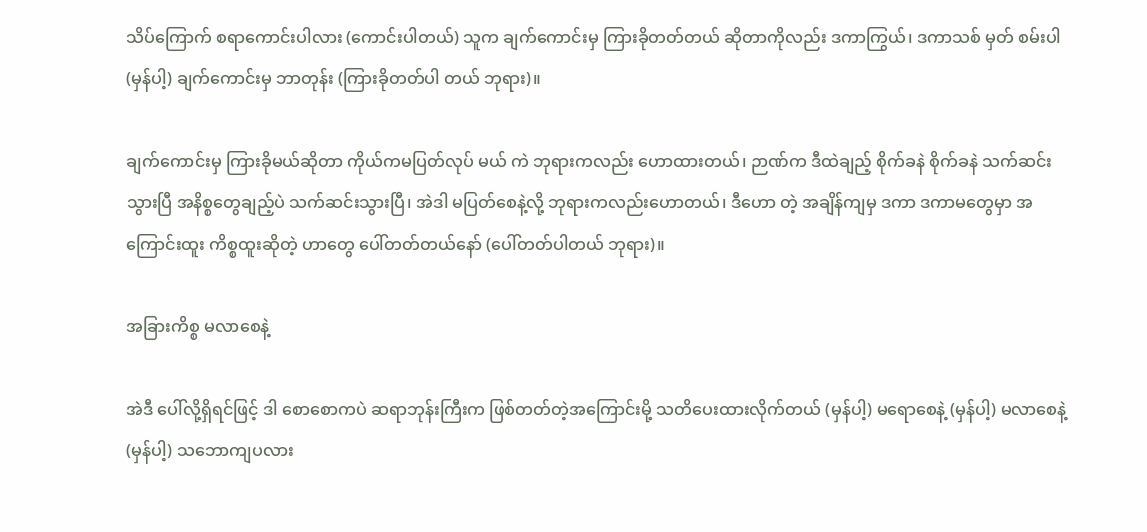သိပ်ကြောက် စရာကောင်းပါလား (ကောင်းပါတယ်) သူက ချက်ကောင်းမှ ကြားခိုတတ်တယ် ဆိုတာကိုလည်း ဒကာကြွယ်၊ ဒကာသစ် မှတ် စမ်းပါ (မှန်ပါ့) ချက်ကောင်းမှ ဘာတုန်း (ကြားခိုတတ်ပါ တယ် ဘုရား)။

ချက်ကောင်းမှ ကြားခိုမယ်ဆိုတာ ကိုယ်ကမပြတ်လုပ် မယ် ကဲ ဘုရားကလည်း ဟောထားတယ်၊ ဉာဏ်က ဒီထဲချည့် စိုက်ခနဲ စိုက်ခနဲ သက်ဆင်းသွားပြီ အနိစ္စတွေချည့်ပဲ သက်ဆင်းသွားပြီ၊ အဲဒါ မပြတ်စေနဲ့လို့ ဘုရားကလည်းဟောတယ်၊ ဒီဟော တဲ့ အချိန်ကျမှ ဒကာ ဒကာမတွေမှာ အကြောင်းထူး ကိစ္စထူးဆိုတဲ့ ဟာတွေ ပေါ်တတ်တယ်နော် (ပေါ်တတ်ပါတယ် ဘုရား)။

အခြားကိစ္စ မလာစေနဲ့

အဲဒီ ပေါ်လို့ရှိရင်ဖြင့် ဒါ စောစောကပဲ ဆရာဘုန်းကြီးက ဖြစ်တတ်တဲ့အကြောင်းမို့ သတိပေးထားလိုက်တယ် (မှန်ပါ့) မရောစေနဲ့ (မှန်ပါ့) မလာစေနဲ့ (မှန်ပါ့) သဘောကျပလား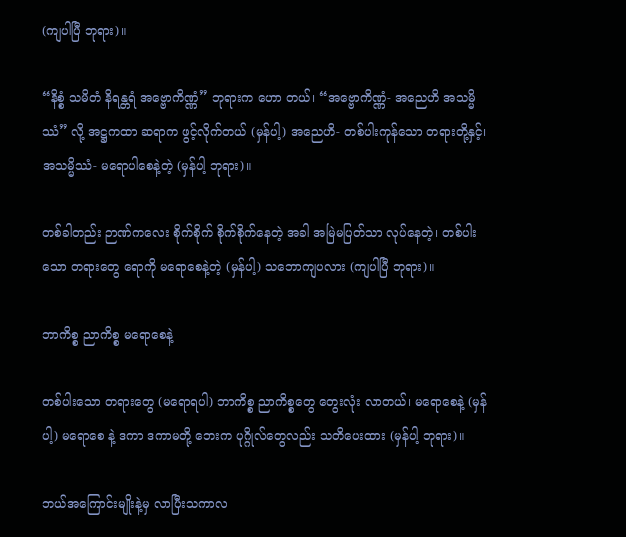(ကျပါပြီ ဘုရား)။

“နိစ္စံ သမိတံ နိရန္တရံ အဗ္ဗောကိဏ္ဏံ” ဘုရားက ဟော တယ်၊ “အဗ္ဗောကိဏ္ဏံ- အညေဟိ အသမ္မိဿံ” လို့ အဋ္ဌကထာ ဆရာက ဖွင့်လိုက်တယ် (မှန်ပါ့) အညေဟိ- တစ်ပါးကုန်သော တရားတို့နှင့်၊ အသမ္မိဿံ- မရောပါစေနဲ့တဲ့ (မှန်ပါ့ ဘုရား)။

တစ်ခါတည်း ဉာဏ်ကလေး စိုက်စိုက် စိုက်စိုက်နေတဲ့ အခါ အမြဲမပြတ်သာ လုပ်နေတဲ့၊ တစ်ပါးသော တရားတွေ ရောကို မရောစေနဲ့တဲ့ (မှန်ပါ့) သဘောကျပလား (ကျပါပြီ ဘုရား)။

ဘာကိစ္စ ညာကိစ္စ မရောစေနဲ့

တစ်ပါးသော တရားတွေ (မရောရပါ) ဘာကိစ္စ ညာကိစ္စတွေ တွေးလုံး လာတယ်၊ မရောစေနဲ့ (မှန်ပါ့) မရောစေ နဲ့ ဒကာ ဒကာမတို့ ဘေးက ပုဂ္ဂိုလ်တွေလည်း သတိပေးထား (မှန်ပါ့ ဘုရား)။

ဘယ်အကြောင်းမျိုးနဲ့မှ လာပြီးသကာလ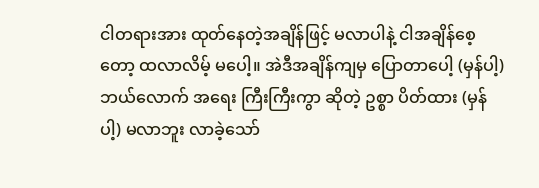ငါတရားအား ထုတ်နေတဲ့အချိန်ဖြင့် မလာပါနဲ့ ငါအချိန်စေ့တော့ ထလာလိမ့် မပေါ့။ အဲဒီအချိန်ကျမှ ပြောတာပေါ့ (မှန်ပါ့) ဘယ်လောက် အရေး ကြီးကြီးကွာ ဆိုတဲ့ ဥစ္စာ ပိတ်ထား (မှန်ပါ့) မလာဘူး လာခဲ့သော်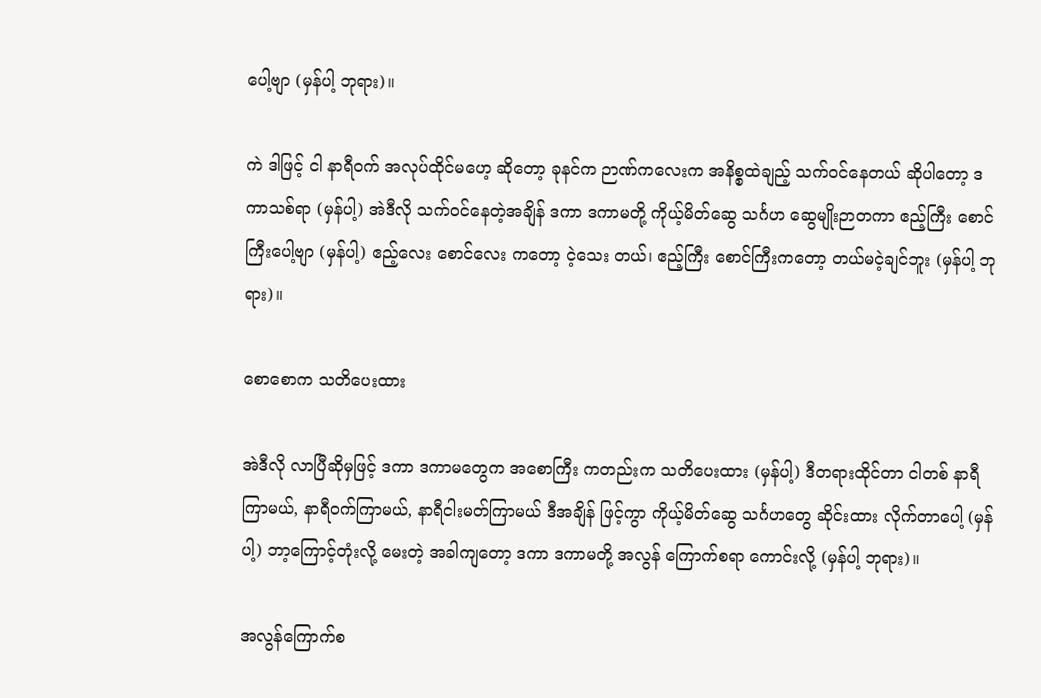ပေါ့ဗျာ (မှန်ပါ့ ဘုရား)။

ကဲ ဒါဖြင့် ငါ နာရီဝက် အလုပ်ထိုင်မဟေ့ ဆိုတော့ ခုနင်က ဉာဏ်ကလေးက အနိစ္စထဲချည့် သက်ဝင်နေတယ် ဆိုပါတော့ ဒကာသစ်ရာ (မှန်ပါ့) အဲဒီလို သက်ဝင်နေတဲ့အချိန် ဒကာ ဒကာမတို့ ကိုယ့်မိတ်ဆွေ သင်္ဂဟ ဆွေမျိုးဉာတကာ ဧည့်ကြီး စောင်ကြီးပေါ့ဗျာ (မှန်ပါ့) ဧည့်လေး စောင်လေး ကတော့ ငဲ့သေး တယ်၊ ဧည့်ကြီး စောင်ကြီးကတော့ တယ်မငဲ့ချင်ဘူး (မှန်ပါ့ ဘုရား)။

စောစောက သတိပေးထား

အဲဒီလို လာပြီဆိုမှဖြင့် ဒကာ ဒကာမတွေက အစောကြီး ကတည်းက သတိပေးထား (မှန်ပါ့) ဒီတရားထိုင်တာ ငါတစ် နာရီကြာမယ်, နာရီဝက်ကြာမယ်, နာရီငါးမတ်ကြာမယ် ဒီအချိန် ဖြင့်ကွာ ကိုယ့်မိတ်ဆွေ သင်္ဂဟတွေ ဆိုင်းထား လိုက်တာပေါ့ (မှန်ပါ့) ဘာ့ကြောင့်တုံးလို့ မေးတဲ့ အခါကျတော့ ဒကာ ဒကာမတို့ အလွန် ကြောက်စရာ ကောင်းလို့ (မှန်ပါ့ ဘုရား)။

အလွန်ကြောက်စ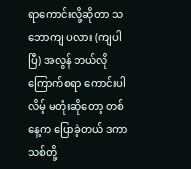ရာကောင်းလို့ဆိုတာ သဘောကျ ပလား (ကျပါပြီ) အလွန် ဘယ်လို ကြောက်စရာ ကောင်းပါလိမ့် မတုံးဆိုတော့ တစ်နေ့က ပြောခဲ့တယ် ဒကာသစ်တို့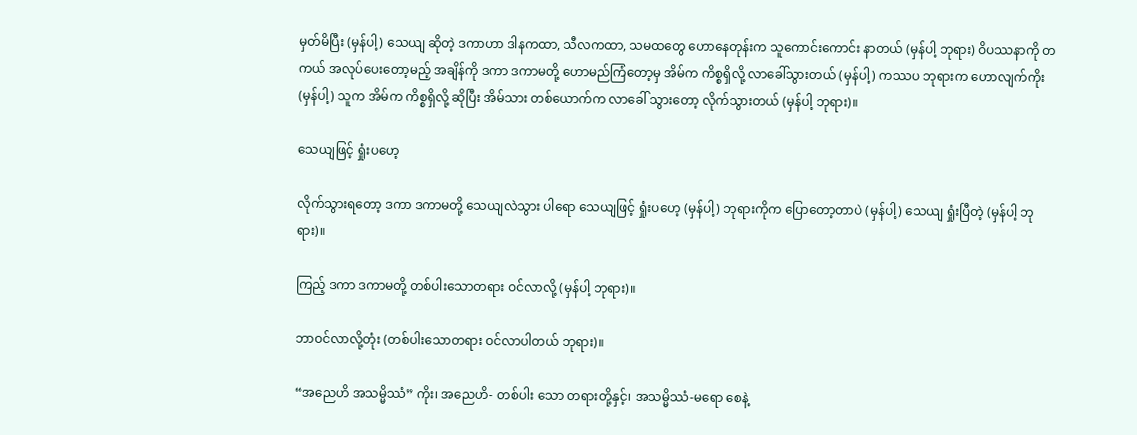မှတ်မိပြီး (မှန်ပါ့) သေယျ ဆိုတဲ့ ဒကာဟာ ဒါနကထာ, သီလကထာ, သမထတွေ ဟောနေတုန်းက သူကောင်းကောင်း နာတယ် (မှန်ပါ့ ဘုရား) ဝိပဿနာကို တကယ် အလုပ်ပေးတော့မည့် အချိန်ကို ဒကာ ဒကာမတို့ ဟောမည်ကြံတော့မှ အိမ်က ကိစ္စရှိလို့ လာခေါ်သွားတယ် (မှန်ပါ့) ကဿပ ဘုရားက ဟောလျက်ကိုး (မှန်ပါ့) သူက အိမ်က ကိစ္စရှိလို့ ဆိုပြီး အိမ်သား တစ်ယောက်က လာခေါ် သွားတော့ လိုက်သွားတယ် (မှန်ပါ့ ဘုရား)။

သေယျဖြင့် ရှုံးပဟေ့

လိုက်သွားရတော့ ဒကာ ဒကာမတို့ သေယျလဲသွား ပါရော သေယျဖြင့် ရှုံးပဟေ့ (မှန်ပါ့) ဘုရားကိုက ပြောတော့တာပဲ (မှန်ပါ့) သေယျ ရှုံးပြီတဲ့ (မှန်ပါ့ ဘုရား)။

ကြည့် ဒကာ ဒကာမတို့ တစ်ပါးသောတရား ဝင်လာလို့ (မှန်ပါ့ ဘုရား)။

ဘာဝင်လာလို့တုံး (တစ်ပါးသောတရား ဝင်လာပါတယ် ဘုရား)။

“အညေဟိ အသမ္မိဿံ” ကိုး၊ အညေဟိ- တစ်ပါး သော တရားတို့နှင့်၊ အသမ္မိဿံ-မရော စေနဲ့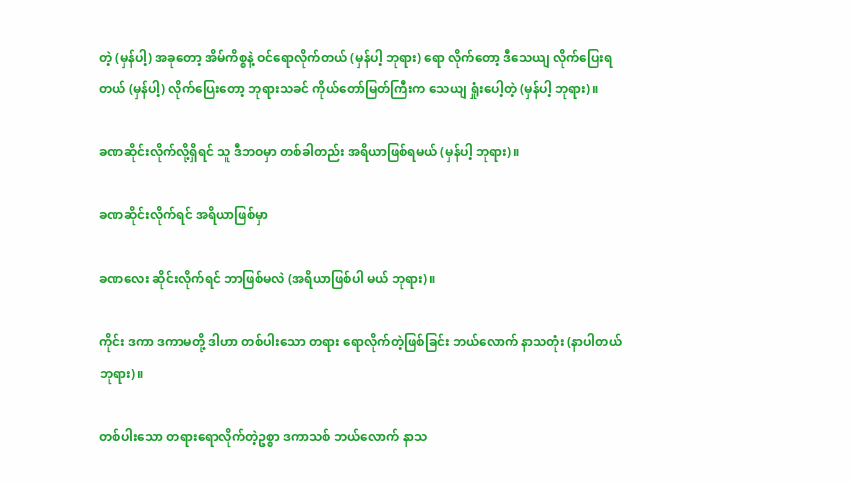တဲ့ (မှန်ပါ့) အခုတော့ အိမ်ကိစ္စနဲ့ ဝင်ရောလိုက်တယ် (မှန်ပါ့ ဘုရား) ရော လိုက်တော့ ဒီသေယျ လိုက်ပြေးရတယ် (မှန်ပါ့) လိုက်ပြေးတော့ ဘုရားသခင် ကိုယ်တော်မြတ်ကြီးက သေယျ ရှုံးပေါ့တဲ့ (မှန်ပါ့ ဘုရား)။

ခဏဆိုင်းလိုက်လို့ရှိရင် သူ ဒီဘဝမှာ တစ်ခါတည်း အရိယာဖြစ်ရမယ် (မှန်ပါ့ ဘုရား)။

ခဏဆိုင်းလိုက်ရင် အရိယာဖြစ်မှာ

ခဏလေး ဆိုင်းလိုက်ရင် ဘာဖြစ်မလဲ (အရိယာဖြစ်ပါ မယ် ဘုရား)။

ကိုင်း ဒကာ ဒကာမတို့ ဒါဟာ တစ်ပါးသော တရား ရောလိုက်တဲ့ဖြစ်ခြင်း ဘယ်လောက် နာသတုံး (နာပါတယ် ဘုရား)။

တစ်ပါးသော တရားရောလိုက်တဲ့ဥစ္စာ ဒကာသစ် ဘယ်လောက် နာသ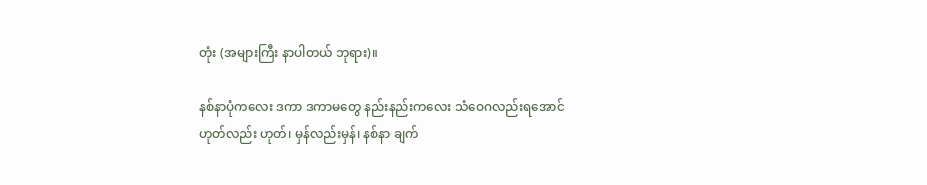တုံး (အများကြီး နာပါတယ် ဘုရား)။

နစ်နာပုံကလေး ဒကာ ဒကာမတွေ နည်းနည်းကလေး သံဝေဂလည်းရအောင် ဟုတ်လည်း ဟုတ်၊ မှန်လည်းမှန်၊ နစ်နာ ချက်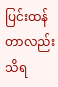ပြင်းထန်တာလည်း သိရ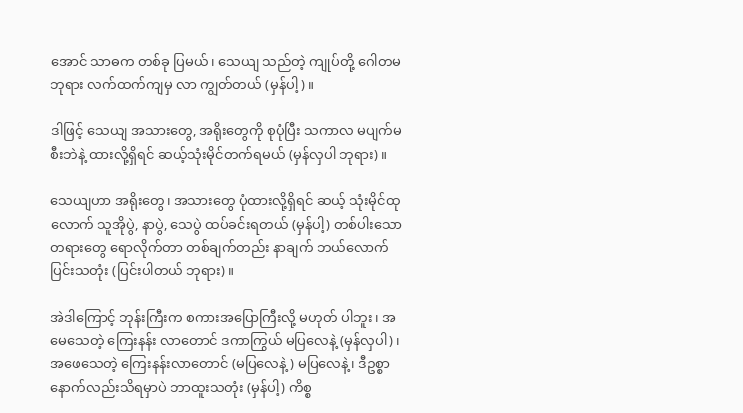အောင် သာဓက တစ်ခု ပြမယ်၊ သေယျ သည်တဲ့ ကျုပ်တို့ ဂေါတမဘုရား လက်ထက်ကျမှ လာ ကျွတ်တယ် (မှန်ပါ့)။

ဒါဖြင့် သေယျ အသားတွေ, အရိုးတွေကို စုပုံပြီး သကာလ မပျက်မစီးဘဲနဲ့ ထားလို့ရှိရင် ဆယ့်သုံးမိုင်တက်ရမယ် (မှန်လှပါ ဘုရား)။

သေယျဟာ အရိုးတွေ၊ အသားတွေ ပုံထားလို့ရှိရင် ဆယ့် သုံးမိုင်ထုလောက် သူအိုပွဲ, နာပွဲ, သေပွဲ ထပ်ခင်းရတယ် (မှန်ပါ့) တစ်ပါးသော တရားတွေ ရောလိုက်တာ တစ်ချက်တည်း နာချက် ဘယ်လောက် ပြင်းသတုံး (ပြင်းပါတယ် ဘုရား)။

အဲဒါကြောင့် ဘုန်းကြီးက စကားအပြောကြီးလို့ မဟုတ် ပါဘူး၊ အမေသေတဲ့ ကြေးနန်း လာတောင် ဒကာကြွယ် မပြလေနဲ့ (မှန်လှပါ)၊ အဖေသေတဲ့ ကြေးနန်းလာတောင် (မပြလေနဲ့) မပြလေနဲ့၊ ဒီဥစ္စာ နောက်လည်းသိရမှာပဲ ဘာထူးသတုံး (မှန်ပါ့) ကိစ္စ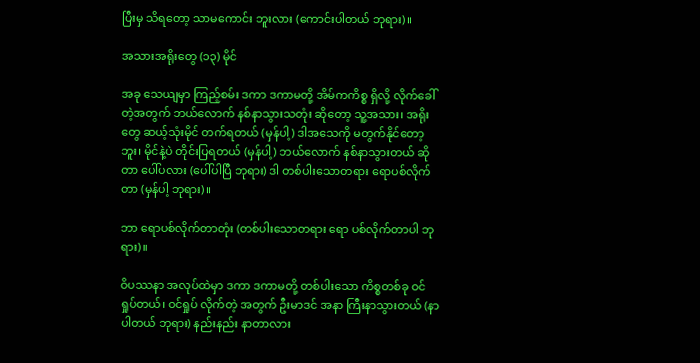ပြီးမှ သိရတော့ သာမကောင်း ဘူးလား (ကောင်းပါတယ် ဘုရား)။

အသားအရိုးတွေ (၁၃) မိုင်

အခု သေယျမှာ ကြည့်စမ်း ဒကာ ဒကာမတို့ အိမ်ကကိစ္စ ရှိလို့ လိုက်ခေါ်တဲ့အတွက် ဘယ်လောက် နစ်နာသွားသတုံး ဆိုတော့ သူ့အသား၊ အရိုးတွေ ဆယ့်သုံးမိုင် တက်ရတယ် (မှန်ပါ့) ဒါအသေကို မတွက်နိုင်တော့ဘူး၊ မိုင်နဲ့ပဲ တိုင်းပြရတယ် (မှန်ပါ့) ဘယ်လောက် နစ်နာသွားတယ် ဆိုတာ ပေါ်ပလား (ပေါ်ပါပြီ ဘုရား) ဒါ တစ်ပါးသောတရား ရောပစ်လိုက်တာ (မှန်ပါ့ ဘုရား)။

ဘာ ရောပစ်လိုက်တာတုံး (တစ်ပါးသောတရား ရော ပစ်လိုက်တာပါ ဘုရား)။

ဝိပဿနာ အလုပ်ထဲမှာ ဒကာ ဒကာမတို့ တစ်ပါးသော ကိစ္စတစ်ခု ဝင်ရှုပ်တယ်၊ ဝင်ရှုပ် လိုက်တဲ့ အတွက် ဦးမာဒင် အနာ ကြီးနာသွားတယ် (နာပါတယ် ဘုရား) နည်းနည်း နာတာလား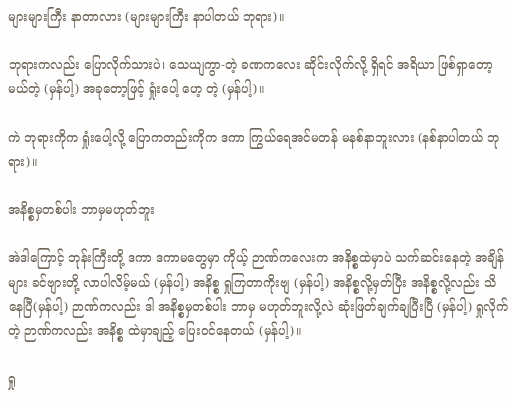များများကြီး နာတာလား (များများကြီး နာပါတယ် ဘုရား)။

ဘုရားကလည်း ပြောလိုက်သားပဲ၊ သေယျကွာ-တဲ့ ခဏကလေး ဆိုင်းလိုက်လို့ ရှိရင် အရိယာ ဖြစ်ရှာတော့မယ်တဲ့ (မှန်ပါ့) အခုတော့ဖြင့် ရှုံးပေါ့ ဟေ့ တဲ့ (မှန်ပါ့)။

ကဲ ဘုရားကိုက ရှုံးပေါ့လို့ ပြောကတည်းကိုက ဒကာ ကြွယ်ရေအင်မတန် မနစ်နာဘူးလား (နစ်နာပါတယ် ဘုရား)။

အနိစ္စမှတစ်ပါး ဘာမှမဟုတ်ဘူး

အဲဒါကြောင့် ဘုန်းကြီးတို့ ဒကာ ဒကာမတွေမှာ ကိုယ့် ဉာဏ်ကလေးက အနိစ္စထဲမှာပဲ သက်ဆင်းနေတဲ့ အချိန်များ ခင်ဗျားတို့ လာပါလိမ့်မယ် (မှန်ပါ့) အနိစ္စ ရှုကြတာကိုးဗျ (မှန်ပါ့) အနိစ္စလို့မှတ်ပြီး အနိစ္စလို့လည်း သိနေပြီ(မှန်ပါ့) ဉာဏ်ကလည်း ဒါ အနိစ္စမှတစ်ပါး ဘာမှ မဟုတ်ဘူးလို့လဲ ဆုံးဖြတ်ချက်ချပြီးပြီ (မှန်ပါ့) ရှုလိုက်တဲ့ ဉာဏ်ကလည်း အနိစ္စ ထဲမှာချည့် ပြေးဝင်နေတယ် (မှန်ပါ့)။

ရှု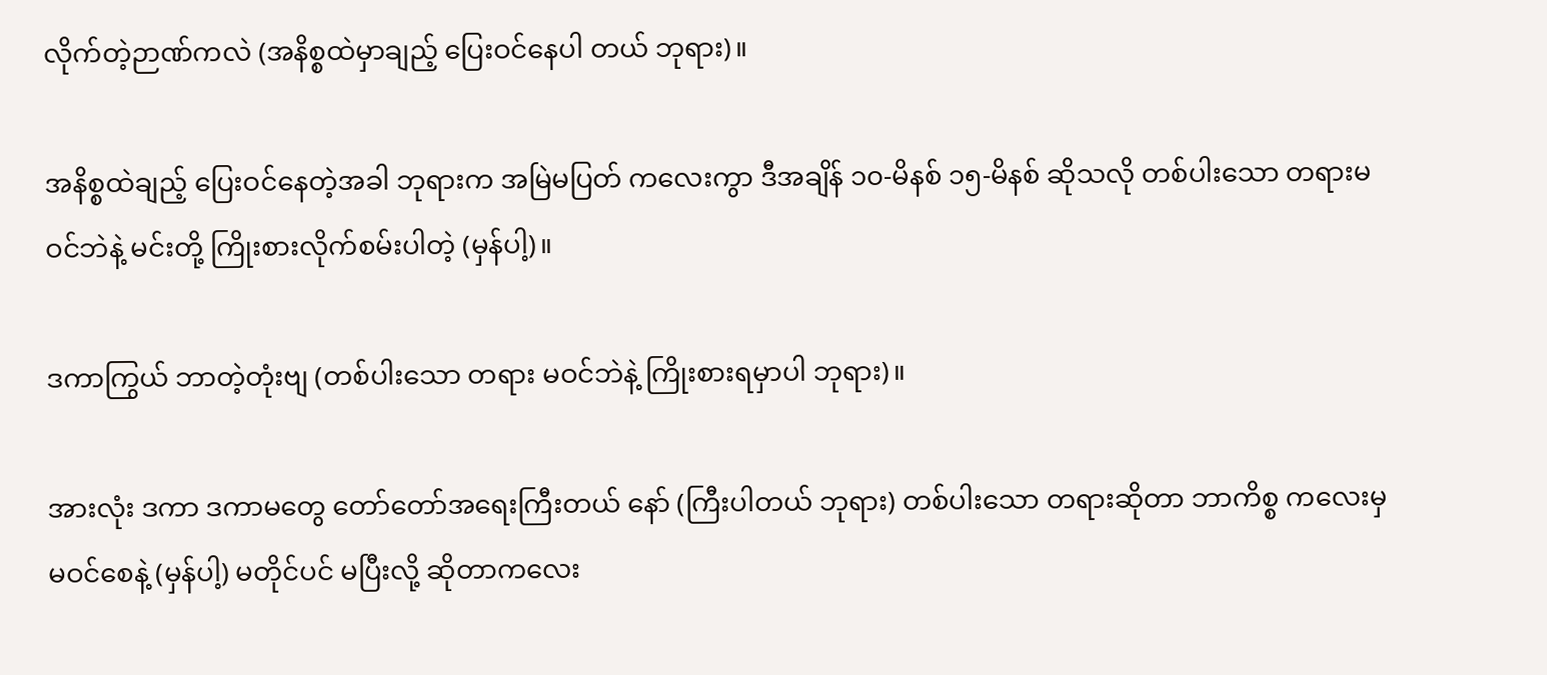လိုက်တဲ့ဉာဏ်ကလဲ (အနိစ္စထဲမှာချည့် ပြေးဝင်နေပါ တယ် ဘုရား)။

အနိစ္စထဲချည့် ပြေးဝင်နေတဲ့အခါ ဘုရားက အမြဲမပြတ် ကလေးကွာ ဒီအချိန် ၁၀-မိနစ် ၁၅-မိနစ် ဆိုသလို တစ်ပါးသော တရားမဝင်ဘဲနဲ့ မင်းတို့ ကြိုးစားလိုက်စမ်းပါတဲ့ (မှန်ပါ့)။

ဒကာကြွယ် ဘာတဲ့တုံးဗျ (တစ်ပါးသော တရား မဝင်ဘဲနဲ့ ကြိုးစားရမှာပါ ဘုရား)။

အားလုံး ဒကာ ဒကာမတွေ တော်တော်အရေးကြီးတယ် နော် (ကြီးပါတယ် ဘုရား) တစ်ပါးသော တရားဆိုတာ ဘာကိစ္စ ကလေးမှ မဝင်စေနဲ့ (မှန်ပါ့) မတိုင်ပင် မပြီးလို့ ဆိုတာကလေး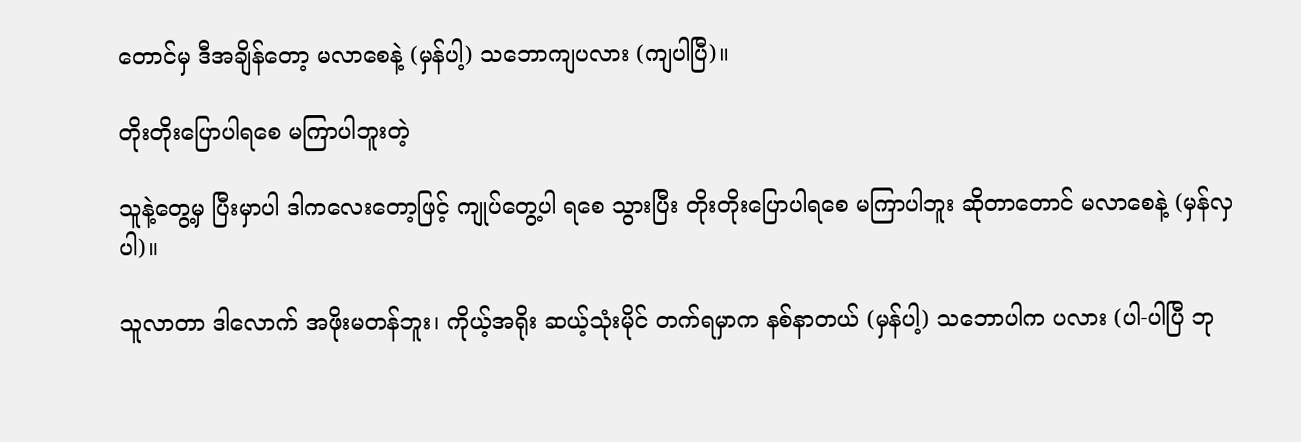တောင်မှ ဒီအချိန်တော့ မလာစေနဲ့ (မှန်ပါ့) သဘောကျပလား (ကျပါပြီ)။

တိုးတိုးပြောပါရစေ မကြာပါဘူးတဲ့

သူနဲ့တွေ့မှ ပြီးမှာပါ ဒါကလေးတော့ဖြင့် ကျုပ်တွေ့ပါ ရစေ သွားပြီး တိုးတိုးပြောပါရစေ မကြာပါဘူး ဆိုတာတောင် မလာစေနဲ့ (မှန်လှပါ)။

သူလာတာ ဒါလောက် အဖိုးမတန်ဘူး၊ ကိုယ့်အရိုး ဆယ့်သုံးမိုင် တက်ရမှာက နစ်နာတယ် (မှန်ပါ့) သဘောပါက ပလား (ပါ-ပါပြီ ဘု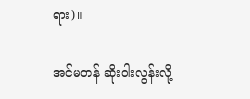ရား)။

အင်မတန် ဆိုးဝါးလွန်းလို့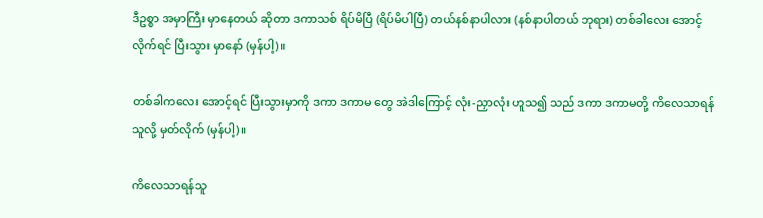ဒီဥစ္စာ အမှာကြီး မှာနေတယ် ဆိုတာ ဒကာသစ် ရိပ်မိပြီ (ရိပ်မိပါပြီ) တယ်နစ်နာပါလား (နစ်နာပါတယ် ဘုရား) တစ်ခါလေး အောင့်လိုက်ရင် ပြီးသွား မှာနော် (မှန်ပါ့)။

တစ်ခါကလေး အောင့်ရင် ပြီးသွားမှာကို ဒကာ ဒကာမ တွေ အဲဒါကြောင့် လုံး-ညှာလုံး ဟူသ၍ သည် ဒကာ ဒကာမတို့ ကိလေသာရန်သူလို့ မှတ်လိုက် (မှန်ပါ့)။

ကိလေသာရန်သူ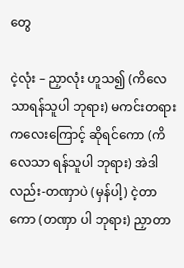တွေ

ငဲ့လုံး – ညှာလုံး ဟူသ၍ (ကိလေသာရန်သူပါ ဘုရား) မကင်းတရား ကလေးကြောင့် ဆိုရင်ကော (ကိလေသာ ရန်သူပါ ဘုရား) အဲဒါလည်း-တဏှာပဲ (မှန်ပါ့) ငဲ့တာကော (တဏှာ ပါ ဘုရား) ညှာတာ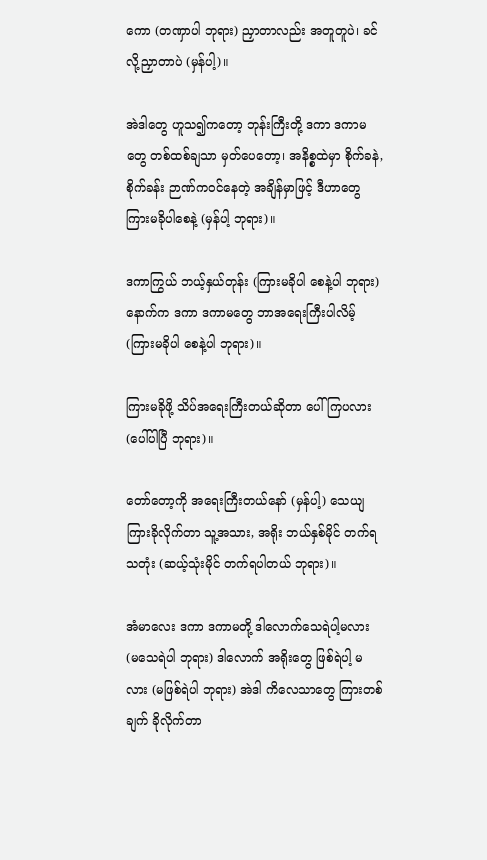ကော (တဏှာပါ ဘုရား) ညှာတာလည်း အတူတူပဲ၊ ခင်လို့ညှာတာပဲ (မှန်ပါ့)။

အဲဒါတွေ ဟူသ၍ကတော့ ဘုန်းကြီးတို့ ဒကာ ဒကာမ တွေ တစ်ထစ်ချသာ မှတ်ပေတော့၊ အနိစ္စထဲမှာ စိုက်ခနဲ, စိုက်ခန်း ဉာဏ်ကဝင်နေတဲ့ အချိန်မှာဖြင့် ဒီဟာတွေ ကြားမခိုပါစေနဲ့ (မှန်ပါ့ ဘုရား)။

ဒကာကြွယ် ဘယ့်နှယ်တုန်း (ကြားမခိုပါ စေနဲ့ပါ ဘုရား) နောက်က ဒကာ ဒကာမတွေ ဘာအရေးကြီးပါလိမ့် (ကြားမခိုပါ စေနဲ့ပါ ဘုရား)။

ကြားမခိုဖို့ သိပ်အရေးကြီးတယ်ဆိုတာ ပေါ်ကြပလား (ပေါ်ပါပြီ ဘုရား)။

တော်တော့ကို အရေးကြီးတယ်နော် (မှန်ပါ့) သေယျ ကြားခိုလိုက်တာ သူ့အသား, အရိုး ဘယ်နှစ်မိုင် တက်ရသတုံး (ဆယ့်သုံးမိုင် တက်ရပါတယ် ဘုရား)။

အံမာလေး ဒကာ ဒကာမတို့ ဒါလောက်သေရဲပါ့မလား (မသေရဲပါ ဘုရား) ဒါလောက် အရိုးတွေ ဖြစ်ရဲပါ့ မလား (မဖြစ်ရဲပါ ဘုရား) အဲဒါ ကိလေသာတွေ ကြားတစ်ချက် ခိုလိုက်တာ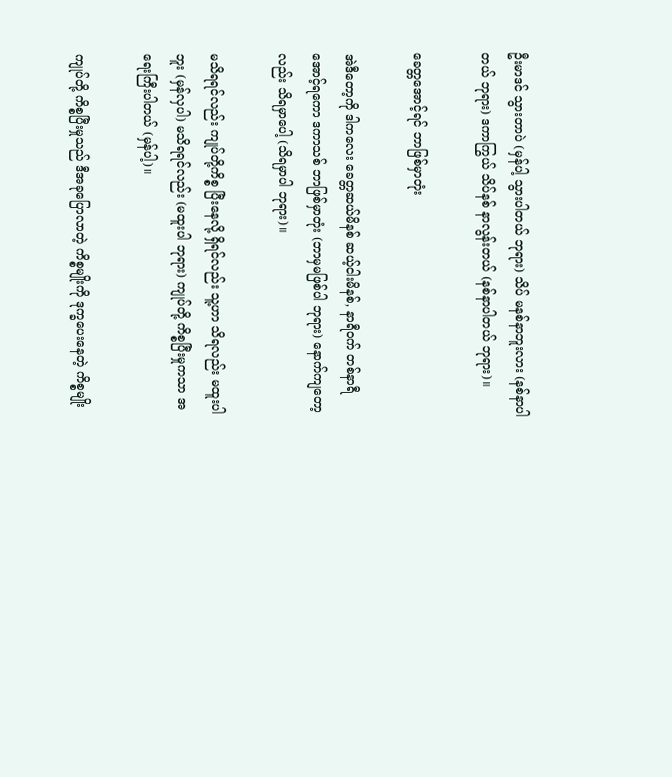ဦးမာဒင် သွားတာပဲ (မှန်ပါ့ သွားပါတယ် ဘုရား) သိပ် မနစ်နာဘူးလား (နစ်နာပါတယ် ဘုရား) ဒကာကြွယ် သိပ်နစ် နာလွန်းတယ် (နစ်နာပါတယ် ဘုရား)။

ခေတ္တအောင့်ရင် ဘာဖြစ်မှာတုံး

အဲဒီတော့ကို ဒါကလေး ခေတ္တဆယ်မိနစ် ဆယ့်ငါးမိနစ်, နာရီဝက် တစ်နာရီ အောင့်ရကော ဒကာသစ် ဘာဖြစ်မှာတုံး (ဘာမှမဖြစ်ပါ ဘုရား) နောက်ကျတော့လည်း သိရမှာပေါ့ (သိရမှာပါ ဘုရား)။

မသိရရင်လည်း ကျုပ်တို့ကိစ္စ ပြီးနေလို့ ရှိရင်လည်း သူ့ဟာ သိရလည်း မထူးပါဘူး (မှန်လှပါ) မသိရရင်လည်း (မထူးပါ ဘုရား) ကျုပ်တို့ ကိစ္စပြီးမှုကသာ အရေးကြီးပါတယ် (မှန်ပါ့)။

ကျုပ်တို့ ကိစ္စပြီးမှုသည် ဒီအခုပြောလာတဲ့ ကိစ္စမျိုးကို ဒုက္ခပေးနေတဲ့ ကိစ္စမျိုး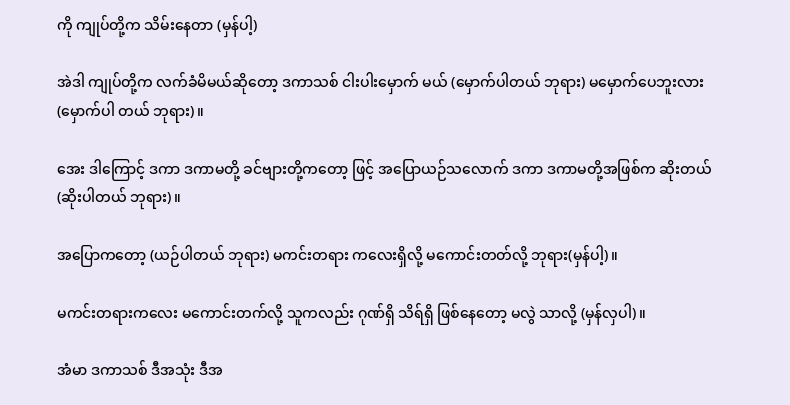ကို ကျုပ်တို့က သိမ်းနေတာ (မှန်ပါ့)

အဲဒါ ကျုပ်တို့က လက်ခံမိမယ်ဆိုတော့ ဒကာသစ် ငါးပါးမှောက် မယ် (မှောက်ပါတယ် ဘုရား) မမှောက်ပေဘူးလား (မှောက်ပါ တယ် ဘုရား)။

အေး ဒါကြောင့် ဒကာ ဒကာမတို့ ခင်ဗျားတို့ကတော့ ဖြင့် အပြောယဉ်သလောက် ဒကာ ဒကာမတို့အဖြစ်က ဆိုးတယ် (ဆိုးပါတယ် ဘုရား)။

အပြောကတော့ (ယဉ်ပါတယ် ဘုရား) မကင်းတရား ကလေးရှိလို့ မကောင်းတတ်လို့ ဘုရား(မှန်ပါ့)။

မကင်းတရားကလေး မကောင်းတက်လို့ သူကလည်း ဂုဏ်ရှိ သိရ်ရှိ ဖြစ်နေတော့ မလွဲ သာလို့ (မှန်လှပါ)။

အံမာ ဒကာသစ် ဒီအသုံး ဒီအ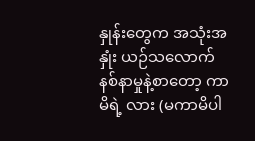နှုန်းတွေက အသုံးအနှုံး ယဉ်သလောက် နစ်နာမှုနဲ့စာတော့ ကာမိရဲ့ လား (မကာမိပါ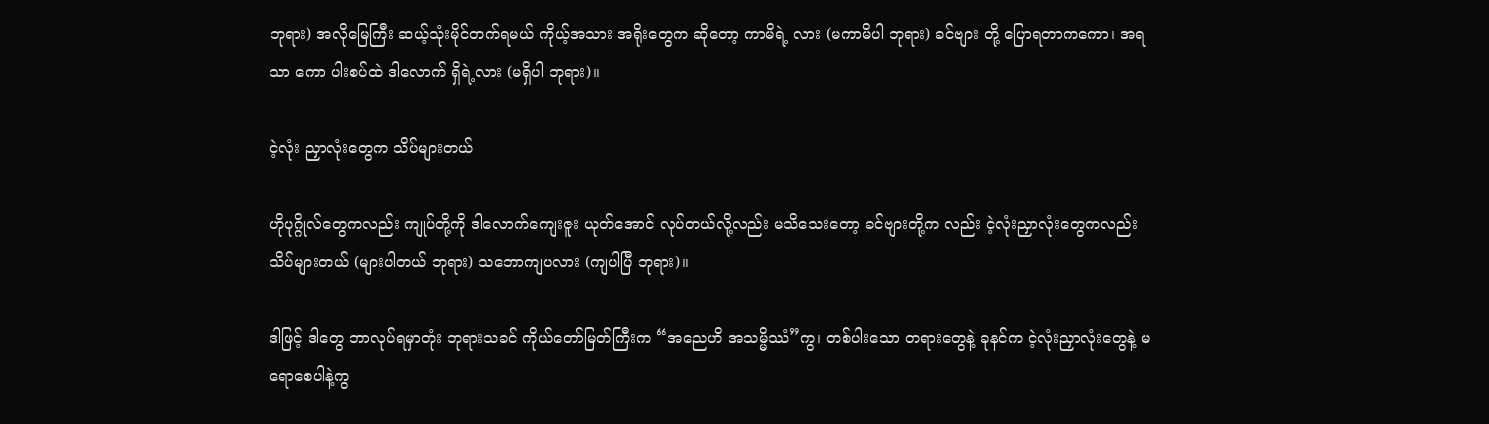ဘုရား) အလိုမြေကြီး ဆယ့်သုံးမိုင်တက်ရမယ် ကိုယ့်အသား အရိုးတွေက ဆိုတော့ ကာမိရဲ့ လား (မကာမိပါ ဘုရား) ခင်ဗျား တို့ ပြောရတာကကော၊ အရသာ ကော ပါးစပ်ထဲ ဒါလောက် ရှိရဲ့လား (မရှိပါ ဘုရား)။

ငဲ့လုံး ညှာလုံးတွေက သိပ်များတယ်

ဟိုပုဂ္ဂိုလ်တွေကလည်း ကျုပ်တို့ကို ဒါလောက်ကျေးဇူး ယုတ်အောင် လုပ်တယ်လို့လည်း မသိသေးတော့ ခင်ဗျားတို့က လည်း ငဲ့လုံးညှာလုံးတွေကလည်း သိပ်များတယ် (များပါတယ် ဘုရား) သဘောကျပလား (ကျပါပြီ ဘုရား)။

ဒါဖြင့် ဒါတွေ ဘာလုပ်ရမှာတုံး ဘုရားသခင် ကိုယ်တော်မြတ်ကြီးက “အညေဟိ အသမ္မိဿံ”ကွ၊ တစ်ပါးသော တရားတွေနဲ့ ခုနင်က ငဲ့လုံးညှာလုံးတွေနဲ့ မရောစေပါနဲ့ကွ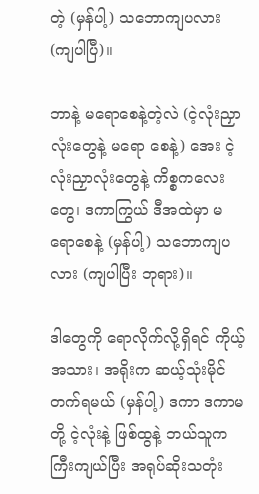တဲ့ (မှန်ပါ့) သဘောကျပလား (ကျပါပြီ)။

ဘာနဲ့ မရောစေနဲ့တဲ့လဲ (ငဲ့လုံးညှာလုံးတွေနဲ့ မရော စေနဲ့) အေး ငဲ့လုံးညှာလုံးတွေနဲ့ ကိစ္စကလေးတွေ၊ ဒကာကြွယ် ဒီအထဲမှာ မရောစေနဲ့ (မှန်ပါ့) သဘောကျပလား (ကျပါပြီး ဘုရား)။

ဒါတွေကို ရောလိုက်လို့ရှိရင် ကိုယ့်အသား၊ အရိုးက ဆယ့်သုံးမိုင်တက်ရမယ် (မှန်ပါ့) ဒကာ ဒကာမတို့ ငဲ့လုံးနဲ့ ဖြစ်ထွနဲ့ ဘယ်သူက ကြီးကျယ်ပြီး အရုပ်ဆိုးသတုံး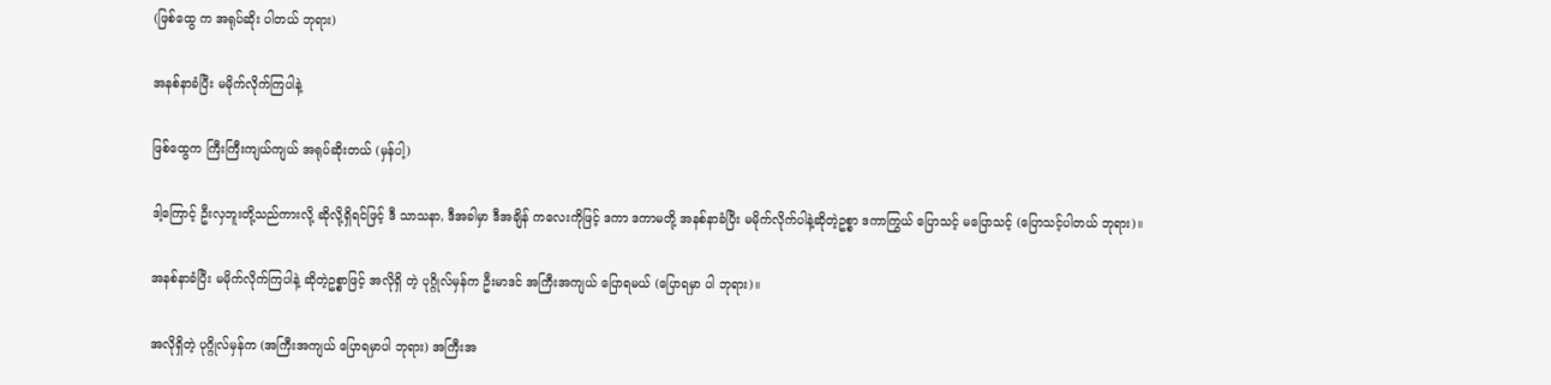(ဖြစ်ထွေ က အရုပ်ဆိုး ပါတယ် ဘုရား)

အနစ်နာခံပြီး မမိုက်လိုက်ကြပါနဲ့

ဖြစ်ထွေက ကြီးကြီးကျယ်ကျယ် အရုပ်ဆိုးတယ် (မှန်ပါ့)

ဒါ့ကြောင့် ဦးလှဘူးတို့သည်ကားလို့ ဆိုလို့ရှိရင်ဖြင့် ဒီ သာသနာ, ဒီအခါမှာ ဒီအချိန် ကလေးကိုဖြင့် ဒကာ ဒကာမတို့ အနစ်နာခံပြီး မမိုက်လိုက်ပါနဲ့ဆိုတဲ့ဥစ္စာ ဒကာကြွယ် ပြောသင့် မပြောသင့် (ပြောသင့်ပါတယ် ဘုရား)။

အနစ်နာခံပြီး မမိုက်လိုက်ကြပါနဲ့ ဆိုတဲ့ဥစ္စာဖြင့် အလိုရှိ တဲ့ ပုဂ္ဂိုလ်မှန်က ဦးမာဒင် အကြီးအကျယ် ပြောရမယ် (ပြောရမှာ ပါ ဘုရား)။

အလိုရှိတဲ့ ပုဂ္ဂိုလ်မှန်က (အကြီးအကျယ် ပြောရမှာပါ ဘုရား) အကြီးအ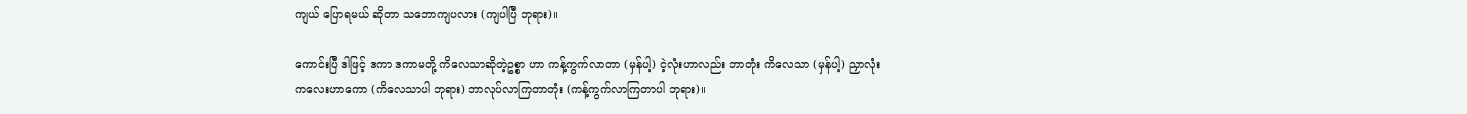ကျယ် ပြောရမယ် ဆိုတာ သဘောကျပလား (ကျပါပြီ ဘုရား)။

ကောင်းပြီ ဒါဖြင့် ဒကာ ဒကာမတို့ ကိလေသာဆိုတဲ့ဥစ္စာ ဟာ ကန့်ကွက်လာတာ (မှန်ပါ့) ငဲ့လုံးဟာလည်း ဘာတုံး ကိလေသာ (မှန်ပါ့) ညှာလုံးကလေးဟာကော (ကိလေသာပါ ဘုရား) ဘာလုပ်လာကြတာတုံး (ကန့်ကွက်လာကြတာပါ ဘုရား)။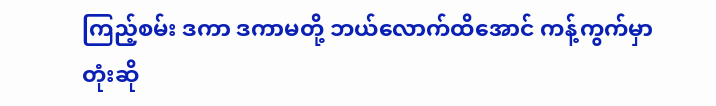ကြည့်စမ်း ဒကာ ဒကာမတို့ ဘယ်လောက်ထိအောင် ကန့်ကွက်မှာတုံးဆို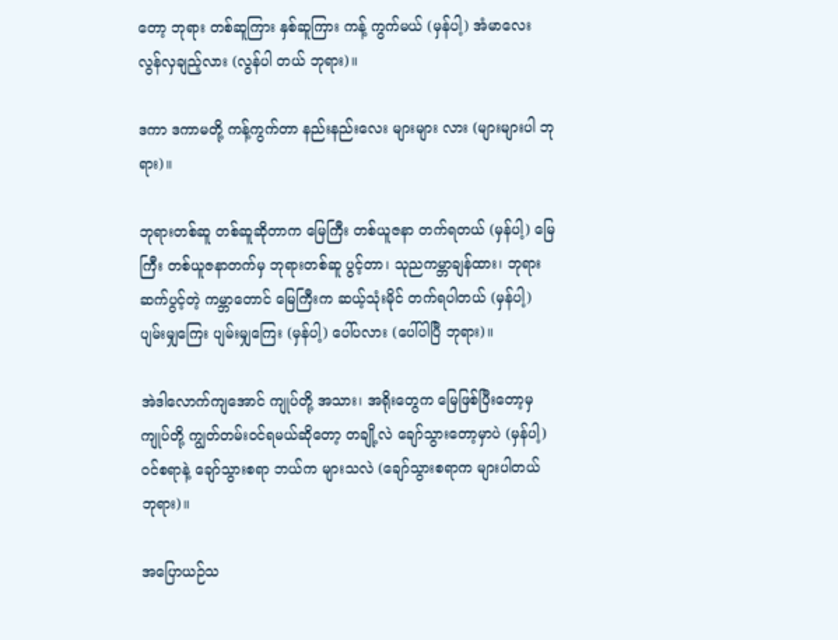တော့ ဘုရား တစ်ဆူကြား နှစ်ဆူကြား ကန့် ကွက်မယ် (မှန်ပါ့) အံမာလေး လွန်လှချည့်လား (လွန်ပါ တယ် ဘုရား)။

ဒကာ ဒကာမတို့ ကန့်ကွက်တာ နည်းနည်းလေး များများ လား (များများပါ ဘုရား)။

ဘုရားတစ်ဆူ တစ်ဆူဆိုတာက မြေကြီး တစ်ယူဇနာ တက်ရတယ် (မှန်ပါ့) မြေကြီး တစ်ယူဇနာတက်မှ ဘုရားတစ်ဆူ ပွင့်တာ၊ သုညကမ္ဘာချန်ထား၊ ဘုရားဆက်ပွင့်တဲ့ ကမ္ဘာတောင် မြေကြီးက ဆယ့်သုံးမိုင် တက်ရပါတယ် (မှန်ပါ့) ပျမ်းမျှကြေး ပျမ်းမျှကြေး (မှန်ပါ့) ပေါ်ပလား (ပေါ်ပါပြီ ဘုရား)။

အဲဒါလောက်ကျအောင် ကျုပ်တို့ အသား၊ အရိုးတွေက မြေဖြစ်ပြီးတော့မှ ကျုပ်တို့ ကျွတ်တမ်းဝင်ရမယ်ဆိုတော့ တချို့လဲ ချော်သွားတော့မှာပဲ (မှန်ပါ့) ဝင်စရာနဲ့ ချော်သွားစရာ ဘယ်က များသလဲ (ချော်သွားစရာက များပါတယ် ဘုရား)။

အပြောယဉ်သ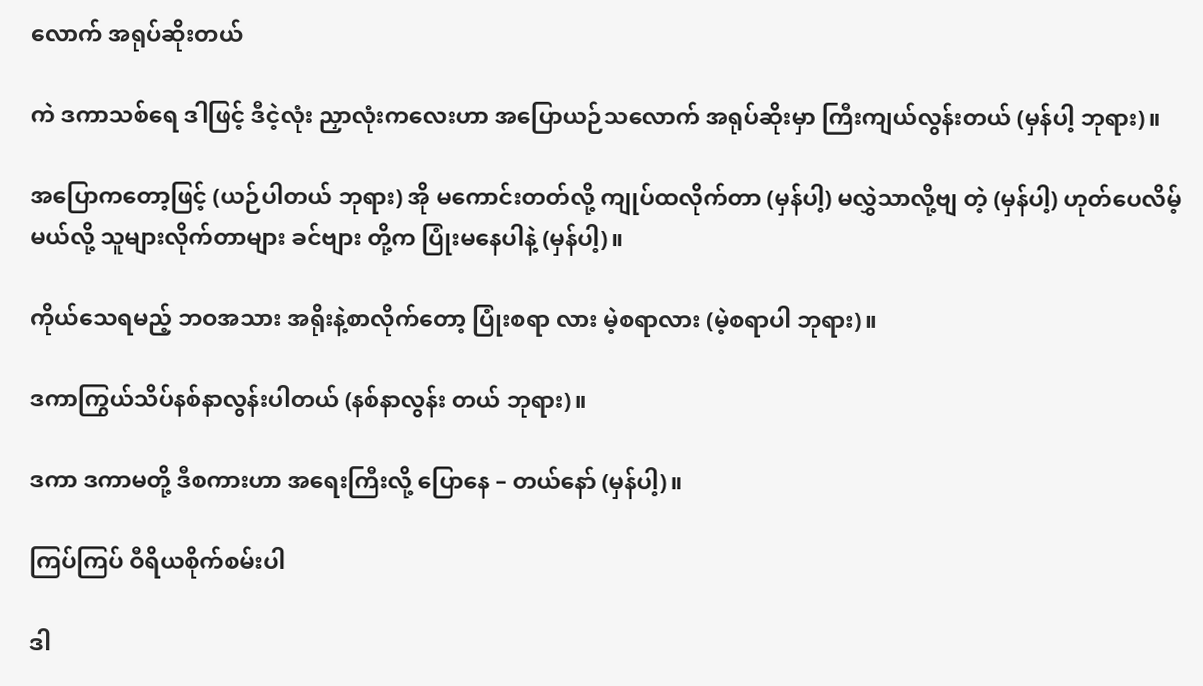လောက် အရုပ်ဆိုးတယ်

ကဲ ဒကာသစ်ရေ ဒါဖြင့် ဒီငဲ့လုံး ညှာလုံးကလေးဟာ အပြောယဉ်သလောက် အရုပ်ဆိုးမှာ ကြီးကျယ်လွန်းတယ် (မှန်ပါ့ ဘုရား)။

အပြောကတော့ဖြင့် (ယဉ်ပါတယ် ဘုရား) အို မကောင်းတတ်လို့ ကျုပ်ထလိုက်တာ (မှန်ပါ့) မလွှဲသာလို့ဗျ တဲ့ (မှန်ပါ့) ဟုတ်ပေလိမ့်မယ်လို့ သူများလိုက်တာများ ခင်ဗျား တို့က ပြုံးမနေပါနဲ့ (မှန်ပါ့)။

ကိုယ်သေရမည့် ဘဝအသား အရိုးနဲ့စာလိုက်တော့ ပြုံးစရာ လား မဲ့စရာလား (မဲ့စရာပါ ဘုရား)။

ဒကာကြွယ်သိပ်နစ်နာလွန်းပါတယ် (နစ်နာလွန်း တယ် ဘုရား)။

ဒကာ ဒကာမတို့ ဒီစကားဟာ အရေးကြီးလို့ ပြောနေ – တယ်နော် (မှန်ပါ့)။

ကြပ်ကြပ် ဝီရိယစိုက်စမ်းပါ

ဒါ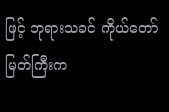ဖြင့် ဘုရားသခင် ကိုယ်တော်မြတ်ကြီးက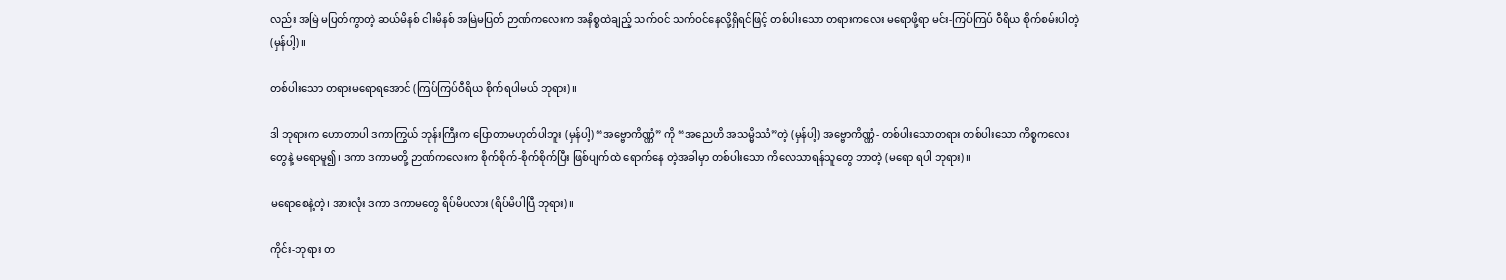လည်း အမြဲ မပြတ်ကွာတဲ့ ဆယ်မိနစ် ငါးမိနစ် အမြဲမပြတ် ဉာဏ်ကလေးက အနိစ္စထဲချည့် သက်ဝင် သက်ဝင်နေလို့ရှိရင်ဖြင့် တစ်ပါးသော တရားကလေး မရောဖို့ရာ မင်း-ကြပ်ကြပ် ဝီရိယ စိုက်စမ်းပါတဲ့ (မှန်ပါ့)။

တစ်ပါးသော တရားမရောရအောင် (ကြပ်ကြပ်ဝီရိယ စိုက်ရပါမယ် ဘုရား)။

ဒါ ဘုရားက ဟောတာပါ ဒကာကြွယ် ဘုန်းကြီးက ပြောတာမဟုတ်ပါဘူး (မှန်ပါ့) “အဗ္ဗောကိဏ္ဏံ” ကို “အညေဟိ အသမ္မိဿံ”တဲ့ (မှန်ပါ့) အဗ္ဗောကိဏ္ဏံ- တစ်ပါးသောတရား တစ်ပါးသော ကိစ္စကလေးတွေနဲ့ မရောမူ၍၊ ဒကာ ဒကာမတို့ ဉာဏ်ကလေးက စိုက်စိုက်-စိုက်စိုက်ပြီး ဖြစ်ပျက်ထဲ ရောက်နေ တဲ့အခါမှာ တစ်ပါးသော ကိလေသာရန်သူတွေ ဘာတဲ့ (မရော ရပါ ဘုရား)။

မရောစေနဲ့တဲ့၊ အားလုံး ဒကာ ဒကာမတွေ ရိပ်မိပလား (ရိပ်မိပါပြီ ဘုရား)။

ကိုင်း-ဘုရား တ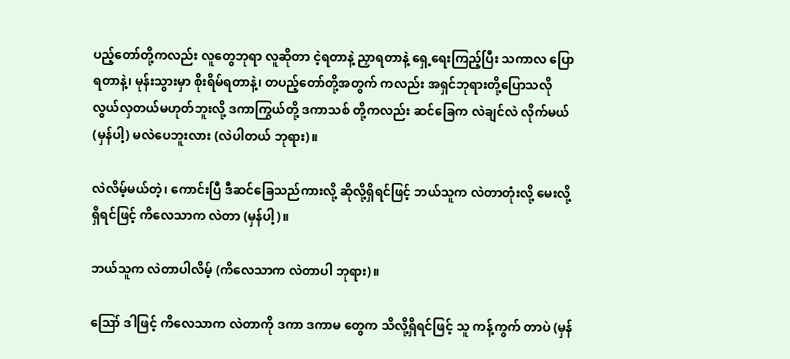ပည့်တော်တို့ကလည်း လူတွေဘုရာ လူဆိုတာ ငဲ့ရတာနဲ့ ညှာရတာနဲ့ ရှေ့ရေးကြည့်ပြီး သကာလ ပြောရတာနဲ့၊ မုန်းသွားမှာ စိုးရိမ်ရတာနဲ့၊ တပည့်တော်တို့အတွက် ကလည်း အရှင်ဘုရားတို့ပြောသလို လွယ်လှတယ်မဟုတ်ဘူးလို့ ဒကာကြွယ်တို့ ဒကာသစ် တို့ကလည်း ဆင်ခြေက လဲချင်လဲ လိုက်မယ် (မှန်ပါ့) မလဲပေဘူးလား (လဲပါတယ် ဘုရား)။

လဲလိမ့်မယ်တဲ့၊ ကောင်းပြီ ဒီဆင်ခြေသည်ကားလို့ ဆိုလို့ရှိရင်ဖြင့် ဘယ်သူက လဲတာတုံးလို့ မေးလို့ရှိရင်ဖြင့် ကိလေသာက လဲတာ (မှန်ပါ့)။

ဘယ်သူက လဲတာပါလိမ့် (ကိလေသာက လဲတာပါ ဘုရား)။

ဪ ဒါဖြင့် ကိလေသာက လဲတာကို ဒကာ ဒကာမ တွေက သိလို့ရှိရင်ဖြင့် သူ ကန့်ကွက် တာပဲ (မှန်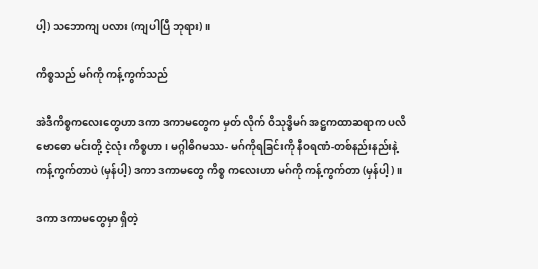ပါ့) သဘောကျ ပလား (ကျပါပြီ ဘုရား)။

ကိစ္စသည် မဂ်ကို ကန့်ကွက်သည်

အဲဒီကိစ္စကလေးတွေဟာ ဒကာ ဒကာမတွေက မှတ် လိုက် ဝိသုဒ္ဓိမဂ် အဋ္ဌကထာဆရာက ပလိဗောဓော မင်းတို့ ငဲ့လုံး ကိစ္စဟာ၊ မဂ္ဂါဓိဂမဿ- မဂ်ကိုရခြင်းကို နီဝရဏံ-တစ်နည်းနည်းနဲ့ ကန့်ကွက်တာပဲ (မှန်ပါ့) ဒကာ ဒကာမတွေ ကိစ္စ ကလေးဟာ မဂ်ကို ကန့်ကွက်တာ (မှန်ပါ့)။

ဒကာ ဒကာမတွေမှာ ရှိတဲ့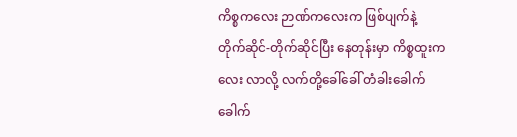ကိစ္စကလေး ဉာဏ်ကလေးက ဖြစ်ပျက်နဲ့ တိုက်ဆိုင်-တိုက်ဆိုင်ပြီး နေတုန်းမှာ ကိစ္စထူးကလေး လာလို့ လက်တို့ခေါ်ခေါ် တံခါးခေါက်ခေါက်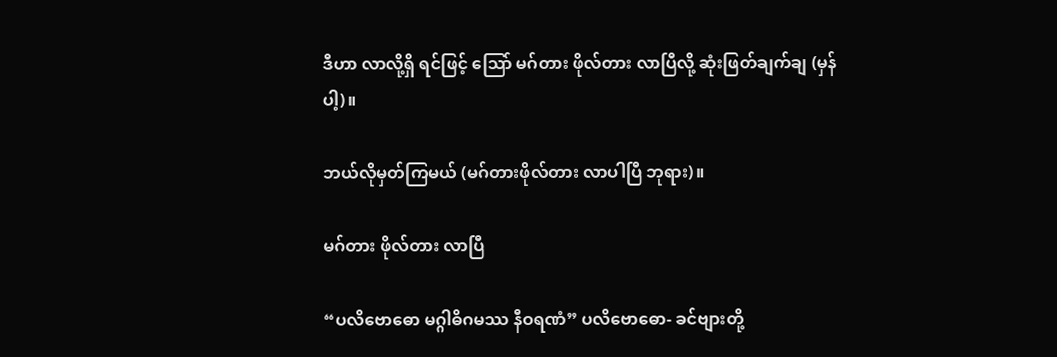ဒီဟာ လာလို့ရှိ ရင်ဖြင့် သြော် မဂ်တား ဖိုလ်တား လာပြီလို့ ဆုံးဖြတ်ချက်ချ (မှန်ပါ့)။

ဘယ်လိုမှတ်ကြမယ် (မဂ်တားဖိုလ်တား လာပါပြီ ဘုရား)။

မဂ်တား ဖိုလ်တား လာပြီ

“ပလိဗောဓော မဂ္ဂါဓိဂမဿ နီဝရဏံ” ပလိဗောဓော- ခင်ဗျားတို့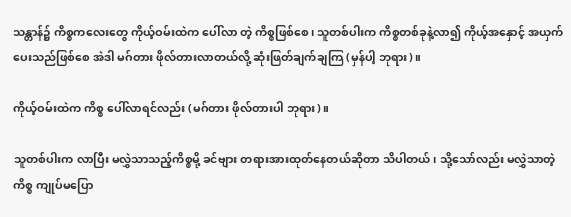သန္တာန်၌ ကိစ္စကလေးတွေ ကိုယ့်ဝမ်းထဲက ပေါ်လာ တဲ့ ကိစ္စဖြစ်စေ၊ သူတစ်ပါးက ကိစ္စတစ်ခုနဲ့လာ၍ ကိုယ့်အနှောင့် အယှက်ပေးသည်ဖြစ်စေ အဲဒါ မဂ်တား ဖိုလ်တားလာတယ်လို့ ဆုံးဖြတ်ချက်ချကြ (မှန်ပါ့ ဘုရား)။

ကိုယ့်ဝမ်းထဲက ကိစ္စ ပေါ်လာရင်လည်း (မဂ်တား ဖိုလ်တားပါ ဘုရား)။

သူတစ်ပါးက လာပြီး မလွှဲသာသည့်ကိစ္စမို့ ခင်ဗျား တရားအားထုတ်နေတယ်ဆိုတာ သိပါတယ်၊ သို့သော်လည်း မလွှဲသာတဲ့ကိစ္စ ကျုပ်မပြော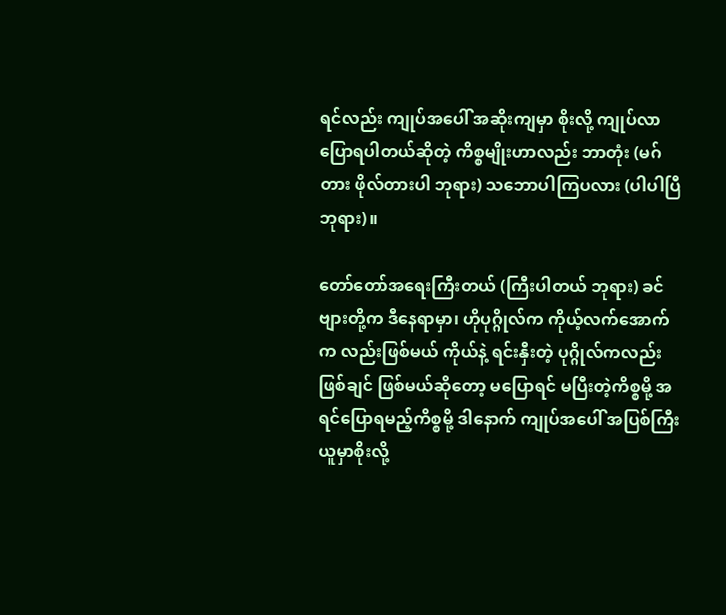ရင်လည်း ကျုပ်အပေါ် အဆိုးကျမှာ စိုးလို့ ကျုပ်လာပြောရပါတယ်ဆိုတဲ့ ကိစ္စမျိုးဟာလည်း ဘာတုံး (မဂ်တား ဖိုလ်တားပါ ဘုရား) သဘောပါကြပလား (ပါပါပြီ ဘုရား)။

တော်တော်အရေးကြီးတယ် (ကြီးပါတယ် ဘုရား) ခင်ဗျားတို့က ဒီနေရာမှာ၊ ဟိုပုဂ္ဂိုလ်က ကိုယ့်လက်အောက်က လည်းဖြစ်မယ် ကိုယ်နဲ့ ရင်းနှီးတဲ့ ပုဂ္ဂိုလ်ကလည်း ဖြစ်ချင် ဖြစ်မယ်ဆိုတော့ မပြောရင် မပြီးတဲ့ကိစ္စမို့ အရင်ပြောရမည့်ကိစ္စမို့ ဒါနောက် ကျုပ်အပေါ် အပြစ်ကြီးယူမှာစိုးလို့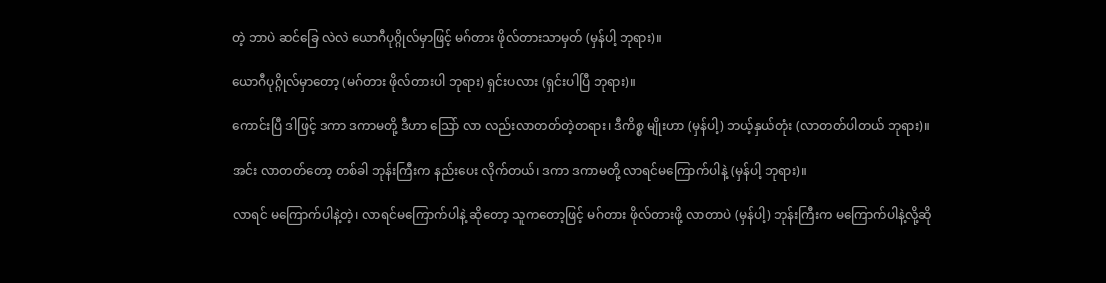တဲ့ ဘာပဲ ဆင်ခြေ လဲလဲ ယောဂီပုဂ္ဂိုလ်မှာဖြင့် မဂ်တား ဖိုလ်တားသာမှတ် (မှန်ပါ့ ဘုရား)။

ယောဂီပုဂ္ဂိုလ်မှာတော့ (မဂ်တား ဖိုလ်တားပါ ဘုရား) ရှင်းပလား (ရှင်းပါပြီ ဘုရား)။

ကောင်းပြီ ဒါဖြင့် ဒကာ ဒကာမတို့ ဒီဟာ သြော် လာ လည်းလာတတ်တဲ့တရား၊ ဒီကိစ္စ မျိုးဟာ (မှန်ပါ့) ဘယ့်နှယ်တုံး (လာတတ်ပါတယ် ဘုရား)။

အင်း လာတတ်တော့ တစ်ခါ ဘုန်းကြီးက နည်းပေး လိုက်တယ်၊ ဒကာ ဒကာမတို့ လာရင်မကြောက်ပါနဲ့ (မှန်ပါ့ ဘုရား)။

လာရင် မကြောက်ပါနဲ့တဲ့၊ လာရင်မကြောက်ပါနဲ့ ဆိုတော့ သူကတော့ဖြင့် မဂ်တား ဖိုလ်တားဖို့ လာတာပဲ (မှန်ပါ့) ဘုန်းကြီးက မကြောက်ပါနဲ့လို့ဆို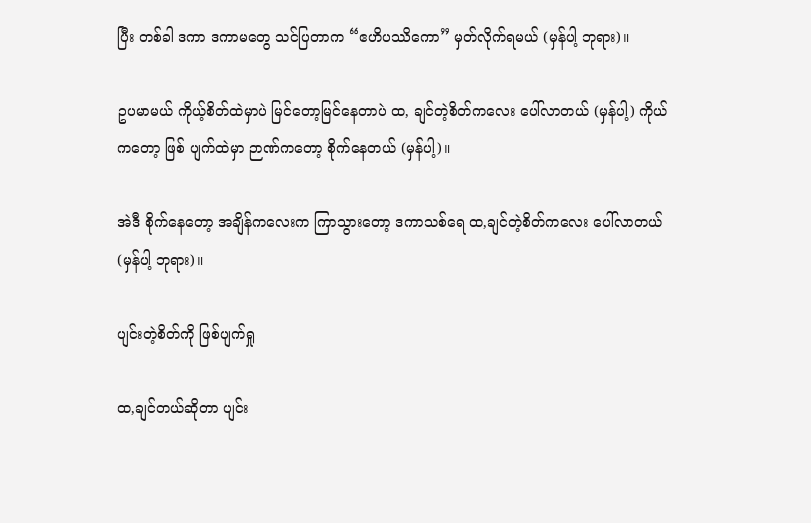ပြီး တစ်ခါ ဒကာ ဒကာမတွေ သင်ပြတာက “ဧဟိပဿိကော” မှတ်လိုက်ရမယ် (မှန်ပါ့ ဘုရား)။

ဥပမာမယ် ကိုယ့်စိတ်ထဲမှာပဲ မြင်တော့မြင်နေတာပဲ ထ, ချင်တဲ့စိတ်ကလေး ပေါ်လာတယ် (မှန်ပါ့) ကိုယ်ကတော့ ဖြစ် ပျက်ထဲမှာ ဉာဏ်ကတော့ စိုက်နေတယ် (မှန်ပါ့)။

အဲဒီ စိုက်နေတော့ အချိန်ကလေးက ကြာသွားတော့ ဒကာသစ်ရေ ထ,ချင်တဲ့စိတ်ကလေး ပေါ်လာတယ် (မှန်ပါ့ ဘုရား)။

ပျင်းတဲ့စိတ်ကို ဖြစ်ပျက်ရှု

ထ,ချင်တယ်ဆိုတာ ပျင်း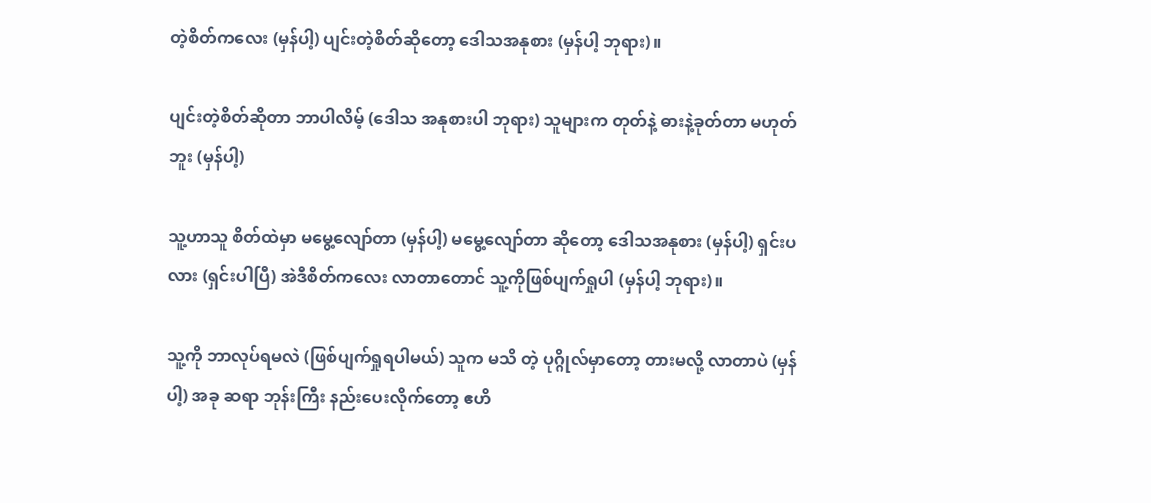တဲ့စိတ်ကလေး (မှန်ပါ့) ပျင်းတဲ့စိတ်ဆိုတော့ ဒေါသအနုစား (မှန်ပါ့ ဘုရား)။

ပျင်းတဲ့စိတ်ဆိုတာ ဘာပါလိမ့် (ဒေါသ အနုစားပါ ဘုရား) သူများက တုတ်နဲ့ ဓားနဲ့ခုတ်တာ မဟုတ်ဘူး (မှန်ပါ့)

သူ့ဟာသူ စိတ်ထဲမှာ မမွေ့လျော်တာ (မှန်ပါ့) မမွေ့လျော်တာ ဆိုတော့ ဒေါသအနုစား (မှန်ပါ့) ရှင်းပလား (ရှင်းပါပြီ) အဲဒီစိတ်ကလေး လာတာတောင် သူ့ကိုဖြစ်ပျက်ရှုပါ (မှန်ပါ့ ဘုရား)။

သူ့ကို ဘာလုပ်ရမလဲ (ဖြစ်ပျက်ရှုရပါမယ်) သူက မသိ တဲ့ ပုဂ္ဂိုလ်မှာတော့ တားမလို့ လာတာပဲ (မှန်ပါ့) အခု ဆရာ ဘုန်းကြီး နည်းပေးလိုက်တော့ ဧဟိ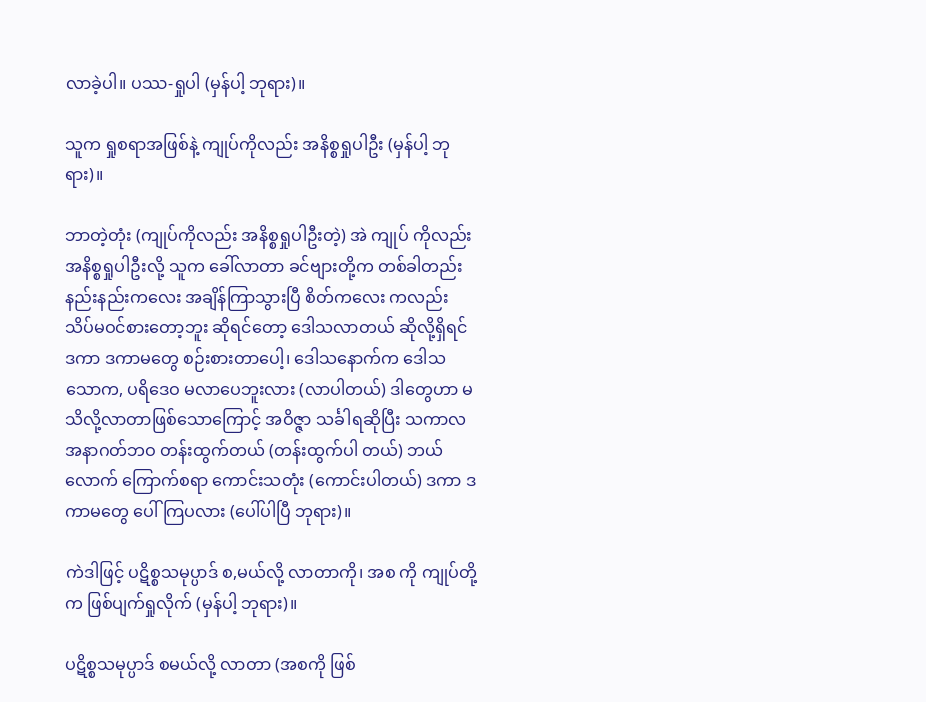လာခဲ့ပါ။ ပဿ-ရှုပါ (မှန်ပါ့ ဘုရား)။

သူက ရှုစရာအဖြစ်နဲ့ ကျုပ်ကိုလည်း အနိစ္စရှုပါဦး (မှန်ပါ့ ဘုရား)။

ဘာတဲ့တုံး (ကျုပ်ကိုလည်း အနိစ္စရှုပါဦးတဲ့) အဲ ကျုပ် ကိုလည်း အနိစ္စရှုပါဦးလို့ သူက ခေါ်လာတာ ခင်ဗျားတို့က တစ်ခါတည်း နည်းနည်းကလေး အချိန်ကြာသွားပြီ စိတ်ကလေး ကလည်း သိပ်မဝင်စားတော့ဘူး ဆိုရင်တော့ ဒေါသလာတယ် ဆိုလို့ရှိရင် ဒကာ ဒကာမတွေ စဉ်းစားတာပေါ့၊ ဒေါသနောက်က ဒေါသသောက, ပရိဒေဝ မလာပေဘူးလား (လာပါတယ်) ဒါတွေဟာ မသိလို့လာတာဖြစ်သောကြောင့် အဝိဇ္ဇာ သင်္ခါရဆိုပြီး သကာလ အနာဂတ်ဘဝ တန်းထွက်တယ် (တန်းထွက်ပါ တယ်) ဘယ်လောက် ကြောက်စရာ ကောင်းသတုံး (ကောင်းပါတယ်) ဒကာ ဒကာမတွေ ပေါ်ကြပလား (ပေါ်ပါပြီ ဘုရား)။

ကဲဒါဖြင့် ပဋိစ္စသမုပ္ပာဒ် စ,မယ်လို့ လာတာကို၊ အစ ကို ကျုပ်တို့က ဖြစ်ပျက်ရှုလိုက် (မှန်ပါ့ ဘုရား)။

ပဋိစ္စသမုပ္ပာဒ် စမယ်လို့ လာတာ (အစကို ဖြစ်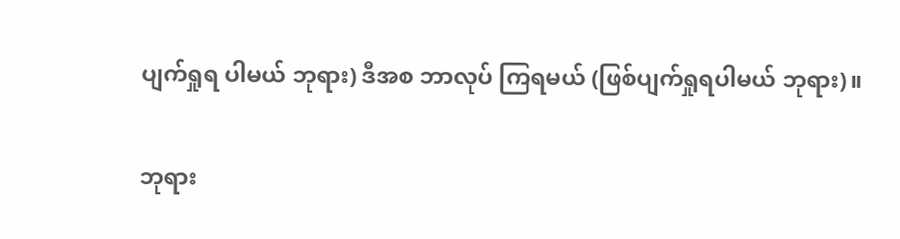ပျက်ရှုရ ပါမယ် ဘုရား) ဒီအစ ဘာလုပ် ကြရမယ် (ဖြစ်ပျက်ရှုရပါမယ် ဘုရား)။

ဘုရား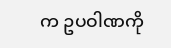က ဥပဝါဏကို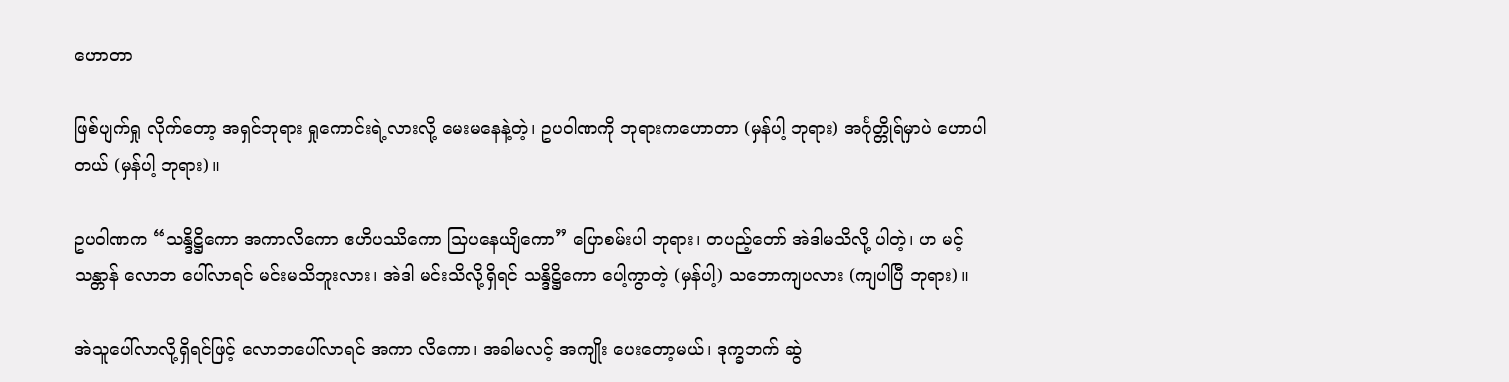ဟောတာ

ဖြစ်ပျက်ရှု လိုက်တော့ အရှင်ဘုရား ရှုကောင်းရဲ့လားလို့ မေးမနေနဲ့တဲ့၊ ဥပဝါဏကို ဘုရားကဟောတာ (မှန်ပါ့ ဘုရား) အင်္ဂုတ္တိုရ်မှာပဲ ဟောပါတယ် (မှန်ပါ့ ဘုရား)။

ဥပဝါဏက “သန္ဒိဋ္ဌိကော အကာလိကော ဧဟိပဿိကော သြပနေယျိကော” ပြောစမ်းပါ ဘုရား၊ တပည့်တော် အဲဒါမသိလို့ ပါတဲ့၊ ဟ မင့်သန္တာန် လောဘ ပေါ်လာရင် မင်းမသိဘူးလား၊ အဲဒါ မင်းသိလို့ရှိရင် သန္ဒိဋ္ဌိကော ပေါ့ကွာတဲ့ (မှန်ပါ့) သဘောကျပလား (ကျပါပြီ ဘုရား)။

အဲသူပေါ်လာလို့ရှိရင်ဖြင့် လောဘပေါ်လာရင် အကာ လိကော၊ အခါမလင့် အကျိုး ပေးတော့မယ်၊ ဒုက္ခဘက် ဆွဲ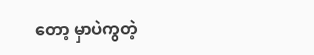တော့ မှာပဲကွတဲ့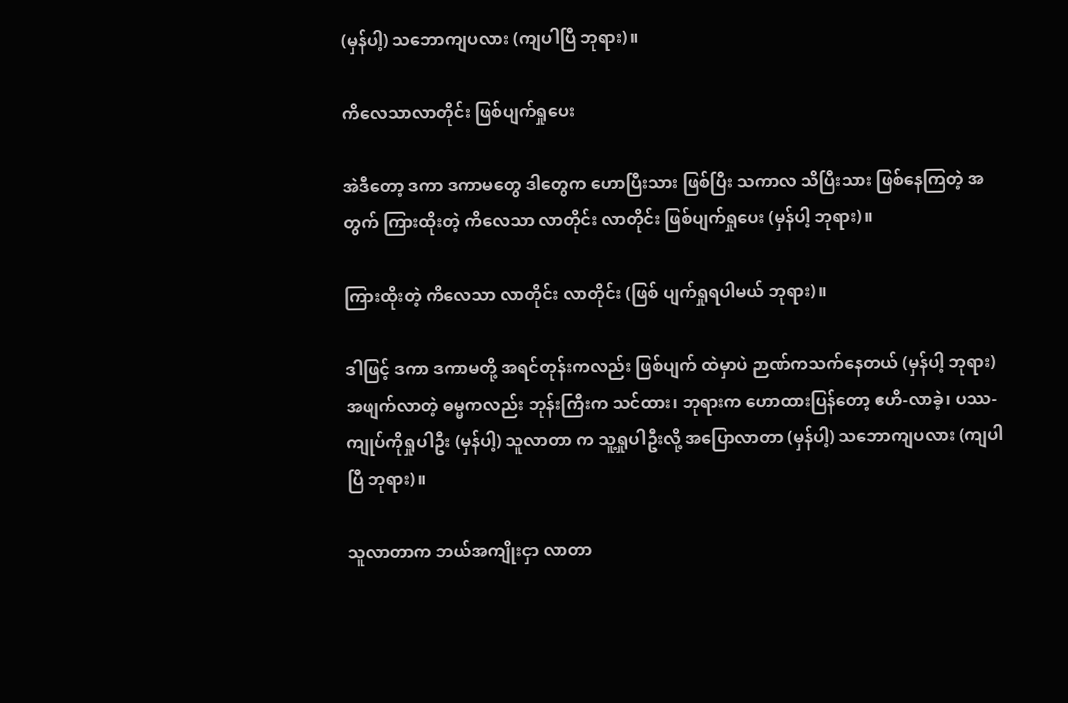(မှန်ပါ့) သဘောကျပလား (ကျပါပြီ ဘုရား)။

ကိလေသာလာတိုင်း ဖြစ်ပျက်ရှုပေး

အဲဒီတော့ ဒကာ ဒကာမတွေ ဒါတွေက ဟောပြီးသား ဖြစ်ပြီး သကာလ သိပြီးသား ဖြစ်နေကြတဲ့ အတွက် ကြားထိုးတဲ့ ကိလေသာ လာတိုင်း လာတိုင်း ဖြစ်ပျက်ရှုပေး (မှန်ပါ့ ဘုရား)။

ကြားထိုးတဲ့ ကိလေသာ လာတိုင်း လာတိုင်း (ဖြစ် ပျက်ရှုရပါမယ် ဘုရား)။

ဒါဖြင့် ဒကာ ဒကာမတို့ အရင်တုန်းကလည်း ဖြစ်ပျက် ထဲမှာပဲ ဉာဏ်ကသက်နေတယ် (မှန်ပါ့ ဘုရား) အဖျက်လာတဲ့ ဓမ္မကလည်း ဘုန်းကြီးက သင်ထား၊ ဘုရားက ဟောထားပြန်တော့ ဧဟိ-လာခဲ့၊ ပဿ-ကျုပ်ကိုရှုပါဦး (မှန်ပါ့) သူလာတာ က သူ့ရှုပါဦးလို့ အပြောလာတာ (မှန်ပါ့) သဘောကျပလား (ကျပါပြီ ဘုရား)။

သူလာတာက ဘယ်အကျိုးငှာ လာတာ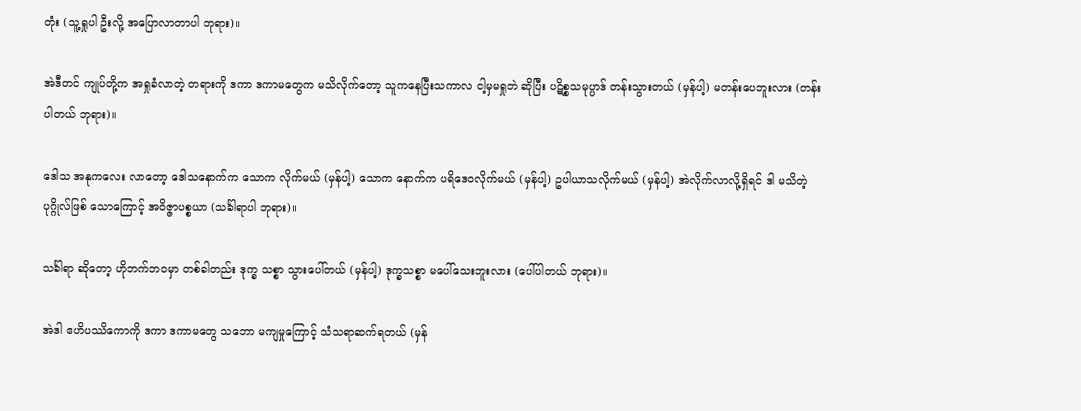တုံး (သူ့ရှုပါ ဦးလို့ အပြောလာတာပါ ဘုရား)။

အဲဒီတင် ကျုပ်တို့က အရှုခံလာတဲ့ တရားကို ဒကာ ဒကာမတွေက မသိလိုက်တော့ သူကနေပြီးသကာလ ငါ့မှမရှုဘဲ ဆိုပြီး ပဋိစ္စသမုပ္ပာဒ် တန်းသွားတယ် (မှန်ပါ့) မတန်းပေဘူးလား (တန်းပါတယ် ဘုရား)။

ဒေါသ အနုကလေး လာတော့ ဒေါသနောက်က သောက လိုက်မယ် (မှန်ပါ့) သောက နောက်က ပရိဒေဝလိုက်မယ် (မှန်ပါ့) ဥပါယာသလိုက်မယ် (မှန်ပါ့) အဲလိုက်လာလို့ရှိရင် ဒါ မသိတဲ့ ပုဂ္ဂိုလ်ဖြစ် သောကြောင့် အဝိဇ္ဇာပစ္စယာ (သင်္ခါရာပါ ဘုရား)။

သင်္ခါရာ ဆိုတော့ ဟိုဘက်ဘဝမှာ တစ်ခါတည်း ဒုက္ခ သစ္စာ သွားပေါ်တယ် (မှန်ပါ့) ဒုက္ခသစ္စာ မပေါ်သေးဘူးလား (ပေါ်ပါတယ် ဘုရား)။

အဲဒါ ဧဟိပဿိကောကို ဒကာ ဒကာမတွေ သဘော မကျမှုကြောင့် သံသရာဆက်ရတယ် (မှန်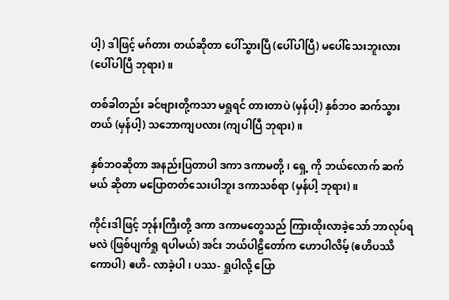ပါ့) ဒါဖြင့် မဂ်တား တယ်ဆိုတာ ပေါ်သွားပြီ (ပေါ်ပါပြီ) မပေါ်သေးဘူးလား (ပေါ်ပါပြီ ဘုရား)။

တစ်ခါတည်း ခင်ဗျားတို့ကသာ မရှုရင် တားတာပဲ (မှန်ပါ့) နှစ်ဘဝ ဆက်သွားတယ် (မှန်ပါ့) သဘောကျပလား (ကျပါပြီ ဘုရား)။

နှစ်ဘဝဆိုတာ အနည်းပြတာပါ ဒကာ ဒကာမတို့၊ ရှေ့ ကို ဘယ်လောက် ဆက်မယ် ဆိုတာ မပြောတတ်သေးပါဘူး ဒကာသစ်ရာ (မှန်ပါ့ ဘုရား)။

ကိုင်းဒါဖြင့် ဘုန်းကြီးတို့ ဒကာ ဒကာမတွေသည် ကြားထိုးလာခဲ့သော် ဘာလုပ်ရမလဲ (ဖြစ်ပျက်ရှု ရပါမယ်) အင်း ဘယ်ပါဠိတော်က ဟောပါလိမ့် (ဧဟိပဿိကောပါ) ဧဟိ- လာခဲ့ပါ၊ ပဿ- ရှုပါလို့ ပြော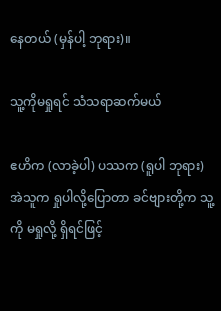နေတယ် (မှန်ပါ့ ဘုရား)။

သူ့ကိုမရှုရင် သံသရာဆက်မယ်

ဧဟိက (လာခဲ့ပါ) ပဿက (ရူပါ ဘုရား) အဲသူက ရှုပါလို့ပြောတာ ခင်ဗျားတို့က သူ့ကို မရှုလို့ ရှိရင်ဖြင့်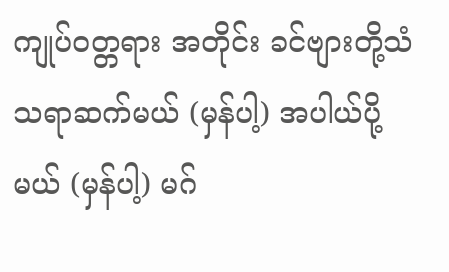ကျုပ်ဝတ္တရား အတိုင်း ခင်ဗျားတို့သံသရာဆက်မယ် (မှန်ပါ့) အပါယ်ပို့မယ် (မှန်ပါ့) မဂ်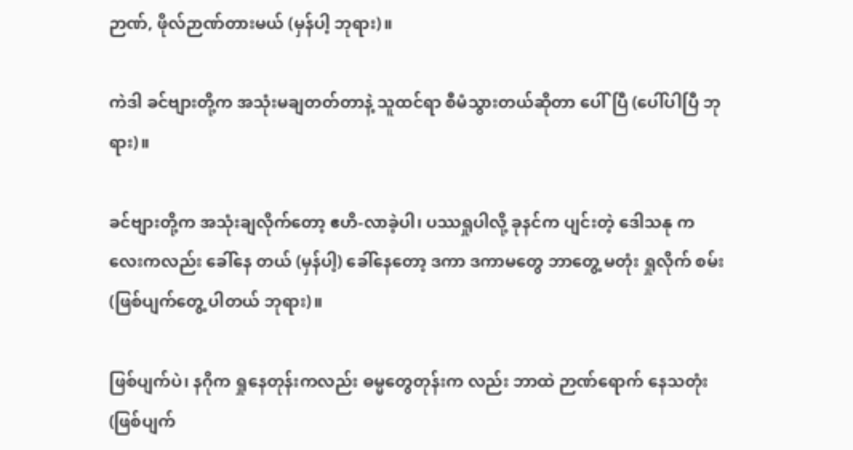ဉာဏ်, ဖိုလ်ဉာဏ်တားမယ် (မှန်ပါ့ ဘုရား)။

ကဲဒါ ခင်ဗျားတို့က အသုံးမချတတ်တာနဲ့ သူထင်ရာ စီမံသွားတယ်ဆိုတာ ပေါ်ပြီ (ပေါ်ပါပြီ ဘုရား)။

ခင်ဗျားတို့က အသုံးချလိုက်တော့ ဧဟိ-လာခဲ့ပါ၊ ပဿရှုပါလို့ ခုနင်က ပျင်းတဲ့ ဒေါသနု ကလေးကလည်း ခေါ်နေ တယ် (မှန်ပါ့) ခေါ်နေတော့ ဒကာ ဒကာမတွေ ဘာတွေ့ မတုံး ရှုလိုက် စမ်း (ဖြစ်ပျက်တွေ့ ပါတယ် ဘုရား)။

ဖြစ်ပျက်ပဲ၊ နဂိုက ရှုနေတုန်းကလည်း ဓမ္မတွေတုန်းက လည်း ဘာထဲ ဉာဏ်ရောက် နေသတုံး (ဖြစ်ပျက်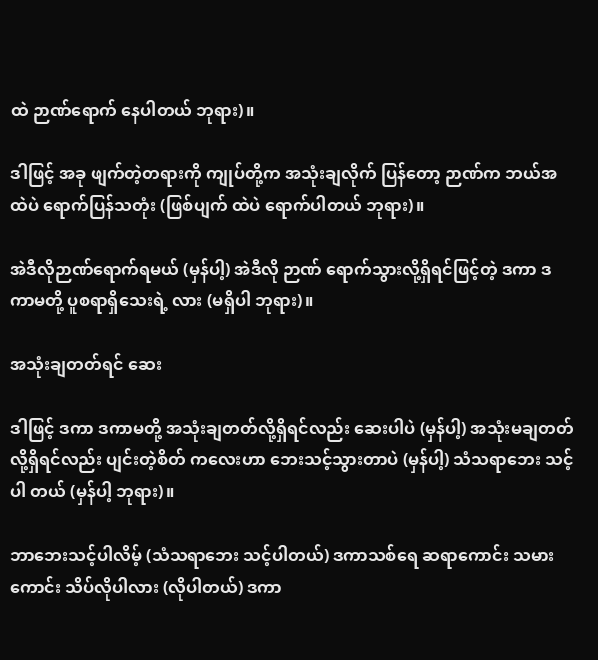ထဲ ဉာဏ်ရောက် နေပါတယ် ဘုရား)။

ဒါဖြင့် အခု ဖျက်တဲ့တရားကို ကျုပ်တို့က အသုံးချလိုက် ပြန်တော့ ဉာဏ်က ဘယ်အထဲပဲ ရောက်ပြန်သတုံး (ဖြစ်ပျက် ထဲပဲ ရောက်ပါတယ် ဘုရား)။

အဲဒီလိုဉာဏ်ရောက်ရမယ် (မှန်ပါ့) အဲဒီလို ဉာဏ် ရောက်သွားလို့ရှိရင်ဖြင့်တဲ့ ဒကာ ဒကာမတို့ ပူစရာရှိသေးရဲ့ လား (မရှိပါ ဘုရား)။

အသုံးချတတ်ရင် ဆေး

ဒါဖြင့် ဒကာ ဒကာမတို့ အသုံးချတတ်လို့ရှိရင်လည်း ဆေးပါပဲ (မှန်ပါ့) အသုံးမချတတ်လို့ရှိရင်လည်း ပျင်းတဲ့စိတ် ကလေးဟာ ဘေးသင့်သွားတာပဲ (မှန်ပါ့) သံသရာဘေး သင့်ပါ တယ် (မှန်ပါ့ ဘုရား)။

ဘာဘေးသင့်ပါလိမ့် (သံသရာဘေး သင့်ပါတယ်) ဒကာသစ်ရေ ဆရာကောင်း သမားကောင်း သိပ်လိုပါလား (လိုပါတယ်) ဒကာ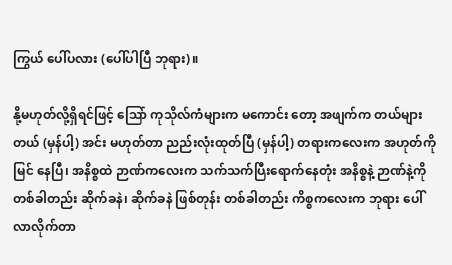ကြွယ် ပေါ်ပလား (ပေါ်ပါပြီ ဘုရား)။

နို့မဟုတ်လို့ရှိရင်ဖြင့် သြော် ကုသိုလ်ကံများက မကောင်း တော့ အဖျက်က တယ်များတယ် (မှန်ပါ့) အင်း မဟုတ်တာ ညည်းလုံးထုတ်ပြီ (မှန်ပါ့) တရားကလေးက အဟုတ်ကို မြင် နေပြီ၊ အနိစ္စထဲ ဉာဏ်ကလေးက သက်သက်ပြီးရောက်နေတုံး အနိစ္စနဲ့ ဉာဏ်နဲ့ကို တစ်ခါတည်း ဆိုက်ခနဲ၊ ဆိုက်ခနဲ ဖြစ်တုန်း တစ်ခါတည်း ကိစ္စကလေးက ဘုရား ပေါ်လာလိုက်တာ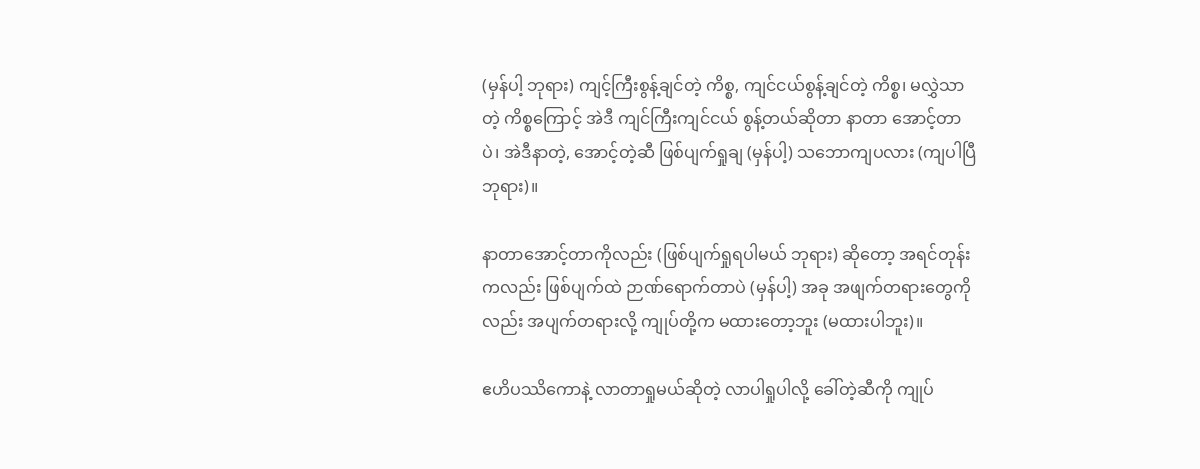(မှန်ပါ့ ဘုရား) ကျင့်ကြီးစွန့်ချင်တဲ့ ကိစ္စ, ကျင်ငယ်စွန့်ချင်တဲ့ ကိစ္စ၊ မလွှဲသာတဲ့ ကိစ္စကြောင့် အဲဒီ ကျင်ကြီးကျင်ငယ် စွန့်တယ်ဆိုတာ နာတာ အောင့်တာပဲ၊ အဲဒီနာတဲ့, အောင့်တဲ့ဆီ ဖြစ်ပျက်ရှုချ (မှန်ပါ့) သဘောကျပလား (ကျပါပြီ ဘုရား)။

နာတာအောင့်တာကိုလည်း (ဖြစ်ပျက်ရှုရပါမယ် ဘုရား) ဆိုတော့ အရင်တုန်းကလည်း ဖြစ်ပျက်ထဲ ဉာဏ်ရောက်တာပဲ (မှန်ပါ့) အခု အဖျက်တရားတွေကိုလည်း အပျက်တရားလို့ ကျုပ်တို့က မထားတော့ဘူး (မထားပါဘူး)။

ဧဟိပဿိကောနဲ့ လာတာရှုမယ်ဆိုတဲ့ လာပါရှုပါလို့ ခေါ်တဲ့ဆီကို ကျုပ်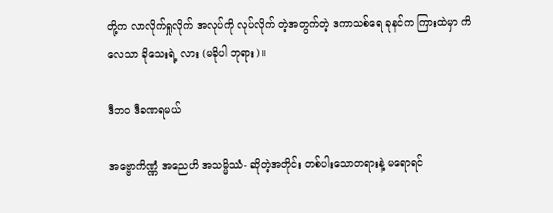တို့က လာလိုက်ရှုလိုက် အလုပ်ကို လုပ်လိုက် တဲ့အတွက်တဲ့ ဒကာသစ်ရေ ခုနင်က ကြားထဲမှာ ကိလေသာ ခိုသေးရဲ့ လား (မခိုပါ ဘုရား)။

ဒီဘဝ ဒီခဏရမယ်

အဗ္ဗောကိဏ္ဏံ အညေဟိ အသမ္မိဿံ- ဆိုတဲ့အတိုင်း တစ်ပါးသောတရားနဲ့ မရောရင်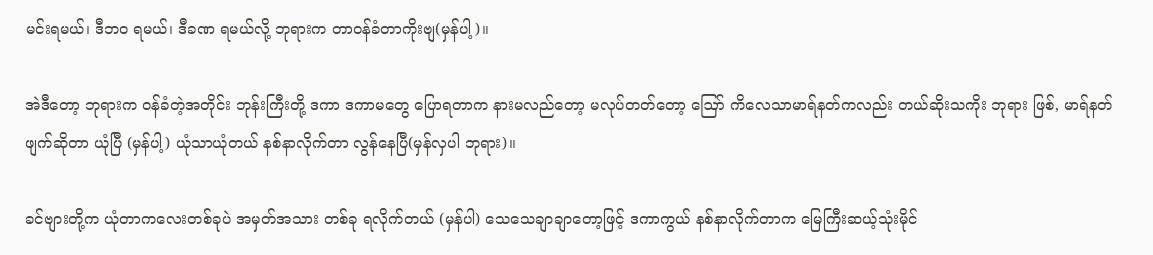မင်းရမယ်၊ ဒီဘဝ ရမယ်၊ ဒီခဏ ရမယ်လို့ ဘုရားက တာဝန်ခံတာကိုးဗျ(မှန်ပါ့)။

အဲဒီတော့ ဘုရားက ဝန်ခံတဲ့အတိုင်း ဘုန်းကြီးတို့ ဒကာ ဒကာမတွေ ပြောရတာက နားမလည်တော့ မလုပ်တတ်တော့ ဪ ကိလေသာမာရ်နတ်ကလည်း တယ်ဆိုးသကိုး ဘုရား ဖြစ်, မာရ်နတ်ဖျက်ဆိုတာ ယုံပြီ (မှန်ပါ့) ယုံသာယုံတယ် နစ်နာလိုက်တာ လွန်နေပြီ(မှန်လှပါ ဘုရား)။

ခင်ဗျားတို့က ယုံတာကလေးတစ်ခုပဲ အမှတ်အသား တစ်ခု ရလိုက်တယ် (မှန်ပါ) သေသေချာချာတော့ဖြင့် ဒကာကွယ် နစ်နာလိုက်တာက မြေကြီးဆယ့်သုံးမိုင်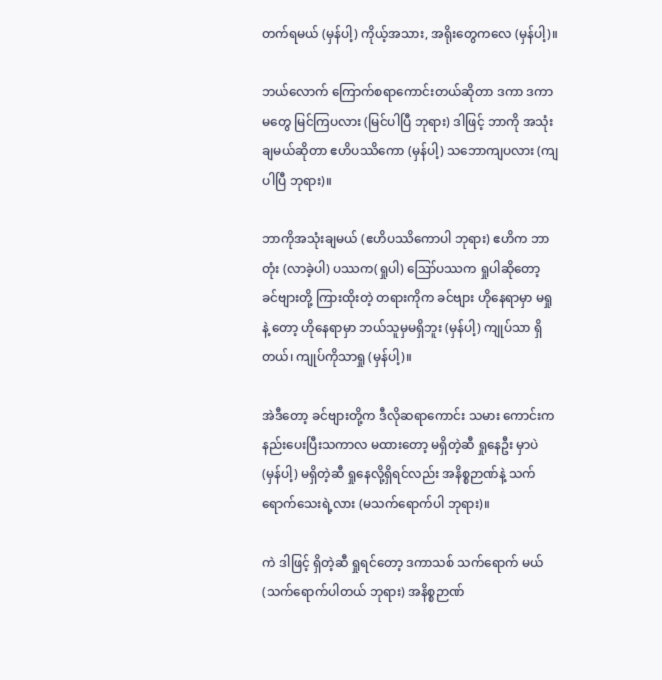တက်ရမယ် (မှန်ပါ့) ကိုယ့်အသား, အရိုးတွေကလေ (မှန်ပါ့)။

ဘယ်လောက် ကြောက်စရာကောင်းတယ်ဆိုတာ ဒကာ ဒကာမတွေ မြင်ကြပလား (မြင်ပါပြီ ဘုရား) ဒါဖြင့် ဘာကို အသုံးချမယ်ဆိုတာ ဧဟိပဿိကော (မှန်ပါ့) သဘောကျပလား (ကျပါပြီ ဘုရား)။

ဘာကိုအသုံးချမယ် (ဧဟိပဿိကောပါ ဘုရား) ဧဟိက ဘာတုံး (လာခဲ့ပါ) ပဿက(ရှုပါ) ဪပဿက ရှုပါဆိုတော့ ခင်ဗျားတို့ ကြားထိုးတဲ့ တရားကိုက ခင်ဗျား ဟိုနေရာမှာ မရှုနဲ့ တော့ ဟိုနေရာမှာ ဘယ်သူမှမရှိဘူး (မှန်ပါ့) ကျုပ်သာ ရှိတယ်၊ ကျုပ်ကိုသာရှု (မှန်ပါ့)။

အဲဒီတော့ ခင်ဗျားတို့က ဒီလိုဆရာကောင်း သမား ကောင်းက နည်းပေးပြီးသကာလ မထားတော့ မရှိတဲ့ဆီ ရှုနေဦး မှာပဲ (မှန်ပါ့) မရှိတဲ့ဆီ ရှုနေလို့ရှိရင်လည်း အနိစ္စဉာဏ်နဲ့ သက် ရောက်သေးရဲ့လား (မသက်ရောက်ပါ ဘုရား)။

ကဲ ဒါဖြင့် ရှိတဲ့ဆီ ရှုရင်တော့ ဒကာသစ် သက်ရောက် မယ် (သက်ရောက်ပါတယ် ဘုရား) အနိစ္စဉာဏ်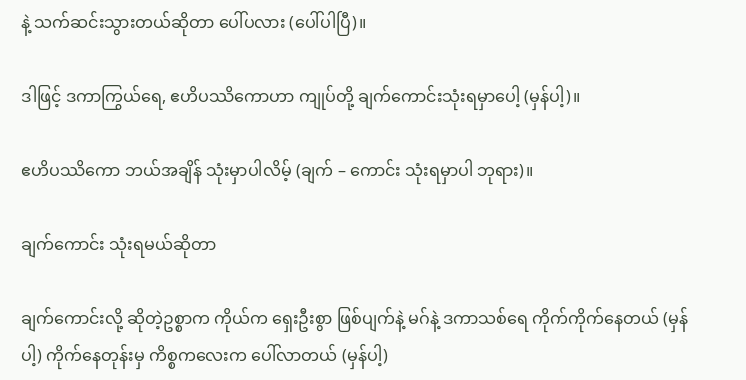နဲ့ သက်ဆင်းသွားတယ်ဆိုတာ ပေါ်ပလား (ပေါ်ပါပြီ)။

ဒါဖြင့် ဒကာကြွယ်ရေ, ဧဟိပဿိကောဟာ ကျုပ်တို့ ချက်ကောင်းသုံးရမှာပေါ့ (မှန်ပါ့)။

ဧဟိပဿိကော ဘယ်အချိန် သုံးမှာပါလိမ့် (ချက် – ကောင်း သုံးရမှာပါ ဘုရား)။

ချက်ကောင်း သုံးရမယ်ဆိုတာ

ချက်ကောင်းလို့ ဆိုတဲ့ဥစ္စာက ကိုယ်က ရှေးဦးစွာ ဖြစ်ပျက်နဲ့ မဂ်နဲ့ ဒကာသစ်ရေ ကိုက်ကိုက်နေတယ် (မှန်ပါ့) ကိုက်နေတုန်းမှ ကိစ္စကလေးက ပေါ်လာတယ် (မှန်ပါ့)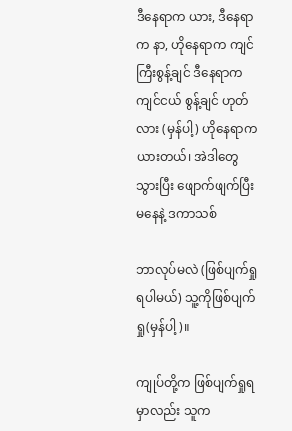ဒီနေရာက ယား, ဒီနေရာက နာ, ဟိုနေရာက ကျင်ကြီးစွန့်ချင် ဒီနေရာက ကျင်ငယ် စွန့်ချင် ဟုတ်လား (မှန်ပါ့) ဟိုနေရာက ယားတယ်၊ အဲဒါတွေ သွားပြီး ဖျောက်ဖျက်ပြီးမနေနဲ့ ဒကာသစ်

ဘာလုပ်မလဲ (ဖြစ်ပျက်ရှုရပါမယ်) သူ့ကိုဖြစ်ပျက်ရှု(မှန်ပါ့)။

ကျုပ်တို့က ဖြစ်ပျက်ရှုရမှာလည်း သူက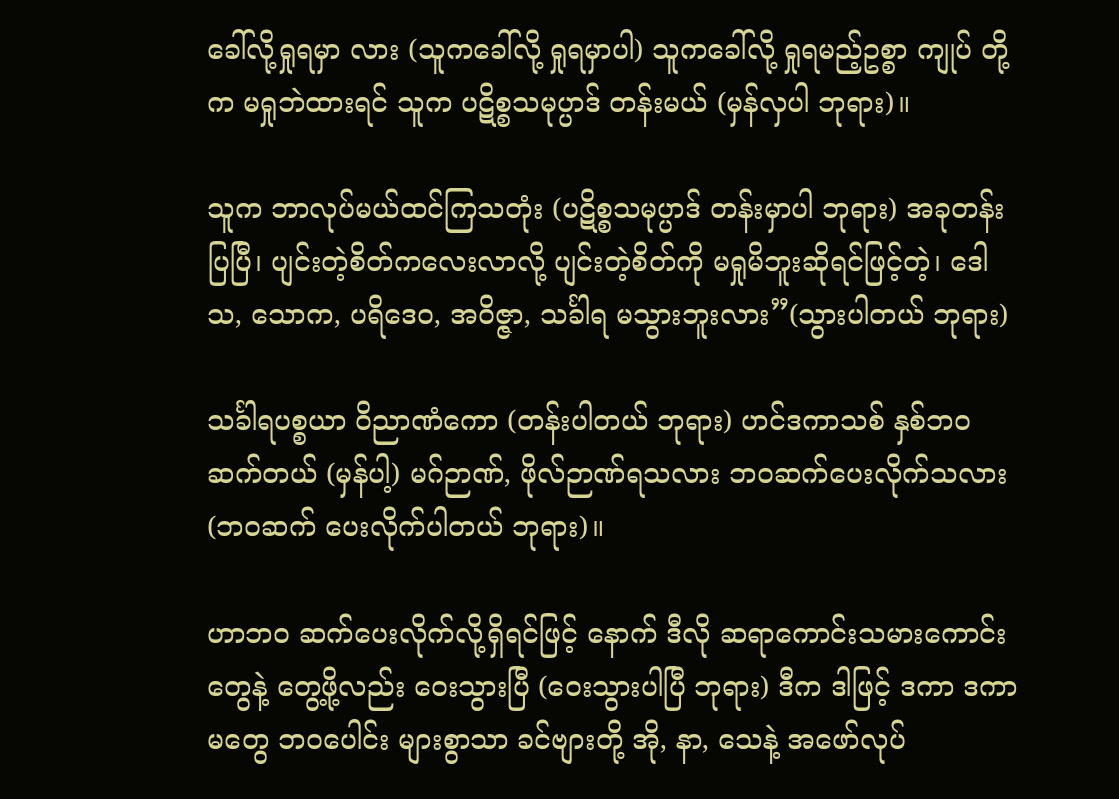ခေါ်လို့ရှုရမှာ လား (သူကခေါ်လို့ ရှုရမှာပါ) သူကခေါ်လို့ ရှုရမည့်ဥစ္စာ ကျုပ် တို့က မရှုဘဲထားရင် သူက ပဋိစ္စသမုပ္ပာဒ် တန်းမယ် (မှန်လှပါ ဘုရား)။

သူက ဘာလုပ်မယ်ထင်ကြသတုံး (ပဋိစ္စသမုပ္ပာဒ် တန်းမှာပါ ဘုရား) အခုတန်းပြပြီ၊ ပျင်းတဲ့စိတ်ကလေးလာလို့ ပျင်းတဲ့စိတ်ကို မရှုမိဘူးဆိုရင်ဖြင့်တဲ့၊ ဒေါသ, သောက, ပရိဒေဝ, အဝိဇ္ဇာ, သင်္ခါရ မသွားဘူးလား”(သွားပါတယ် ဘုရား)

သင်္ခါရပစ္စယာ ဝိညာဏံကော (တန်းပါတယ် ဘုရား) ဟင်ဒကာသစ် နှစ်ဘဝဆက်တယ် (မှန်ပါ့) မဂ်ဉာဏ်, ဖိုလ်ဉာဏ်ရသလား ဘဝဆက်ပေးလိုက်သလား (ဘဝဆက် ပေးလိုက်ပါတယ် ဘုရား)။

ဟာဘဝ ဆက်ပေးလိုက်လို့ရှိရင်ဖြင့် နောက် ဒီလို ဆရာကောင်းသမားကောင်းတွေနဲ့ တွေ့ဖို့လည်း ဝေးသွားပြီ (ဝေးသွားပါပြီ ဘုရား) ဒီက ဒါဖြင့် ဒကာ ဒကာမတွေ ဘဝပေါင်း များစွာသာ ခင်ဗျားတို့ အို, နာ, သေနဲ့ အဖော်လုပ်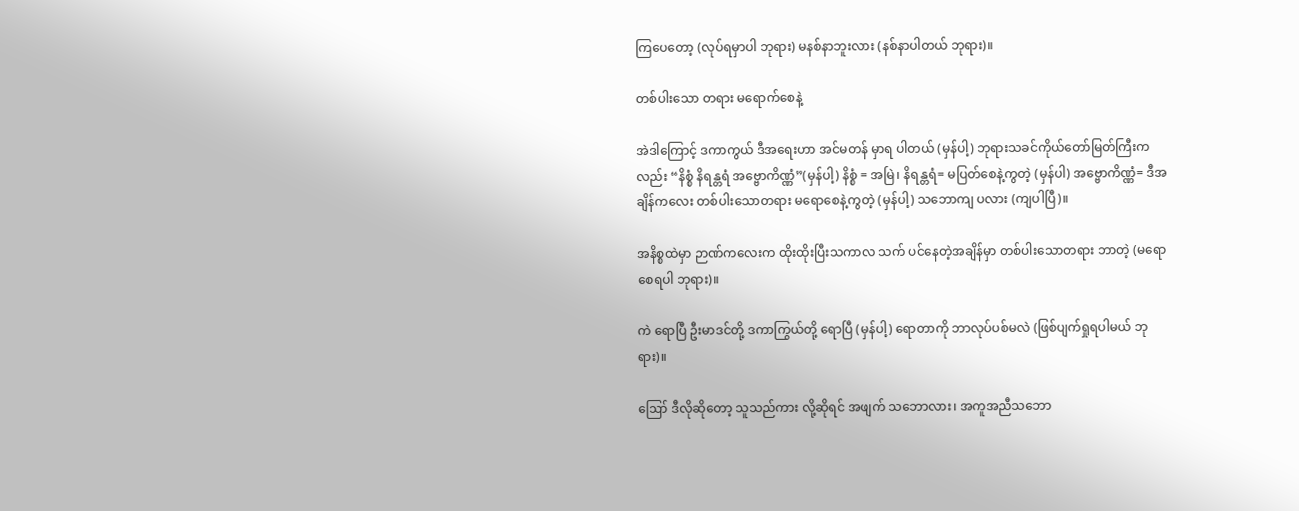ကြပေတော့ (လုပ်ရမှာပါ ဘုရား) မနစ်နာဘူးလား (နစ်နာပါတယ် ဘုရား)။

တစ်ပါးသော တရား မရောက်စေနဲ့

အဲဒါကြောင့် ဒကာကွယ် ဒီအရေးဟာ အင်မတန် မှာရ ပါတယ် (မှန်ပါ့) ဘုရားသခင်ကိုယ်တော်မြတ်ကြီးကလည်း “နိစ္စံ နိရန္တရံ အဗ္ဗောကိဏ္ဏံ”(မှန်ပါ့) နိစ္စံ = အမြဲ၊ နိရန္တရံ= မပြတ်စေနဲ့ကွတဲ့ (မှန်ပါ) အဗ္ဗောကိဏ္ဏံ= ဒီအချိန်ကလေး တစ်ပါးသောတရား မရောစေနဲ့ကွတဲ့ (မှန်ပါ့) သဘောကျ ပလား (ကျပါပြီ)။

အနိစ္စထဲမှာ ဉာဏ်ကလေးက ထိုးထိုးပြီးသကာလ သက် ပင်နေတဲ့အချိန်မှာ တစ်ပါးသောတရား ဘာတဲ့ (မရောစေရပါ ဘုရား)။

ကဲ ရောပြီ ဦးမာဒင်တို့ ဒကာကြွယ်တို့ ရောပြီ (မှန်ပါ့) ရောတာကို ဘာလုပ်ပစ်မလဲ (ဖြစ်ပျက်ရှုရပါမယ် ဘုရား)။

ဪ ဒီလိုဆိုတော့ သူသည်ကား လို့ဆိုရင် အဖျက် သဘောလား၊ အကူအညီသဘော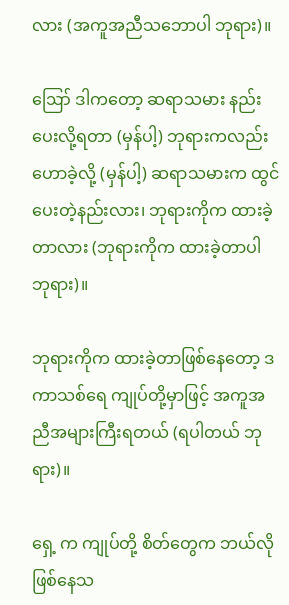လား (အကူအညီသဘောပါ ဘုရား)။

ဪ ဒါကတော့ ဆရာသမား နည်းပေးလို့ရတာ (မှန်ပါ့) ဘုရားကလည်း ဟောခဲ့လို့ (မှန်ပါ့) ဆရာသမားက ထွင်ပေးတဲ့နည်းလား၊ ဘုရားကိုက ထားခဲ့တာလား (ဘုရားကိုက ထားခဲ့တာပါ ဘုရား)။

ဘုရားကိုက ထားခဲ့တာဖြစ်နေတော့ ဒကာသစ်ရေ ကျုပ်တို့မှာဖြင့် အကူအညီအများကြီးရတယ် (ရပါတယ် ဘုရား)။

ရှေ့ က ကျုပ်တို့ စိတ်တွေက ဘယ်လိုဖြစ်နေသ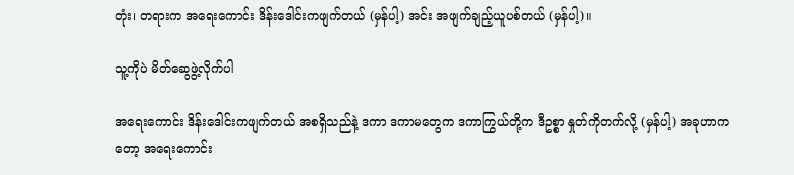တုံး၊ တရားက အရေးကောင်း ဒိန်းဒေါင်းကဖျက်တယ် (မှန်ပါ့) အင်း အဖျက်ချည့်ယူပစ်တယ် (မှန်ပါ့)။

သူ့ကိုပဲ မိတ်ဆွေဖွဲ့လိုက်ပါ

အရေးကောင်း ဒိန်းဒေါင်းကဖျက်တယ် အစရှိသည်နဲ့ ဒကာ ဒကာမတွေက ဒကာကြွယ်တို့က ဒီဥစ္စာ နှုတ်ကိုတက်လို့ (မှန်ပါ့) အခုဟာကတော့ အရေးကောင်း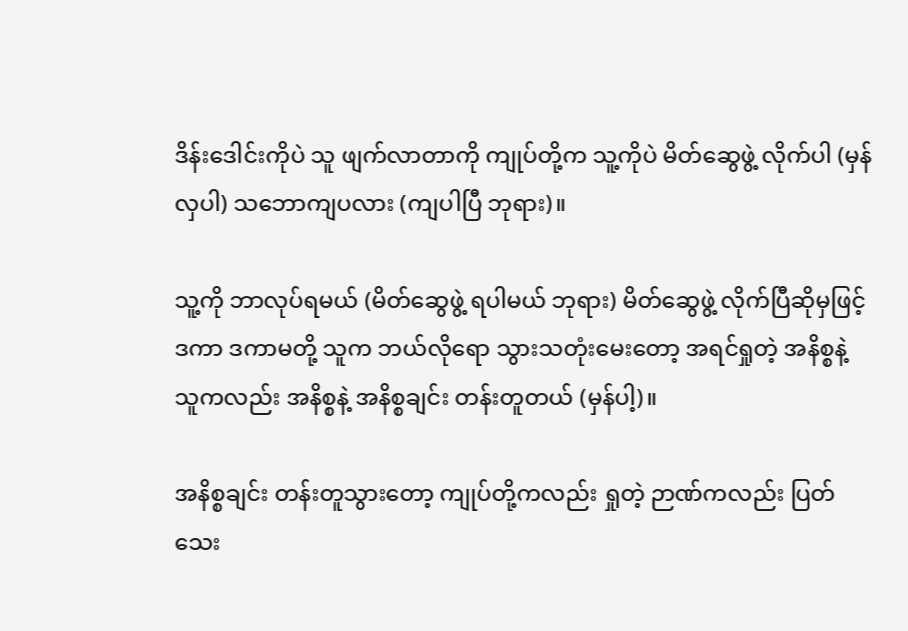ဒိန်းဒေါင်းကိုပဲ သူ ဖျက်လာတာကို ကျုပ်တို့က သူ့ကိုပဲ မိတ်ဆွေဖွဲ့ လိုက်ပါ (မှန်လှပါ) သဘောကျပလား (ကျပါပြီ ဘုရား)။

သူ့ကို ဘာလုပ်ရမယ် (မိတ်ဆွေဖွဲ့ ရပါမယ် ဘုရား) မိတ်ဆွေဖွဲ့ လိုက်ပြီဆိုမှဖြင့် ဒကာ ဒကာမတို့ သူက ဘယ်လိုရော သွားသတုံးမေးတော့ အရင်ရှုတဲ့ အနိစ္စနဲ့ သူကလည်း အနိစ္စနဲ့ အနိစ္စချင်း တန်းတူတယ် (မှန်ပါ့)။

အနိစ္စချင်း တန်းတူသွားတော့ ကျုပ်တို့ကလည်း ရှုတဲ့ ဉာဏ်ကလည်း ပြတ်သေး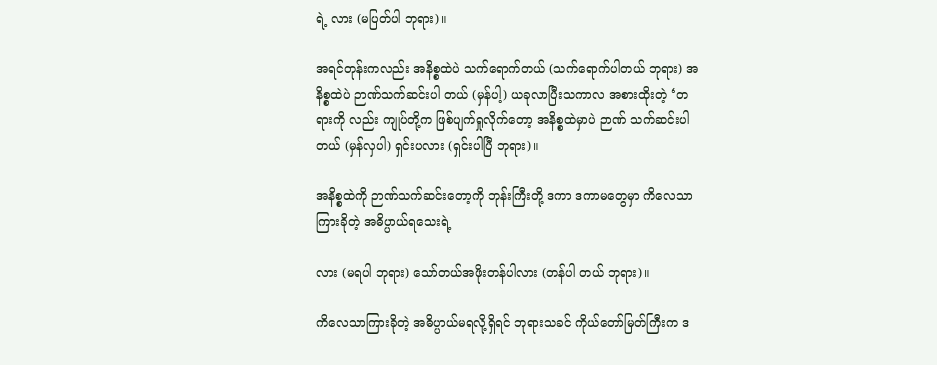ရဲ့ လား (မပြတ်ပါ ဘုရား)။

အရင်တုန်းကလည်း အနိစ္စထဲပဲ သက်ရောက်တယ် (သက်ရောက်ပါတယ် ဘုရား) အနိစ္စထဲပဲ ဉာဏ်သက်ဆင်းပါ တယ် (မှန်ပါ့) ယခုလာပြီးသကာလ အစားထိုးတဲ့ ‘တရားကို လည်း ကျုပ်တို့က ဖြစ်ပျက်ရှုလိုက်တော့ အနိစ္စထဲမှာပဲ ဉာဏ် သက်ဆင်းပါတယ် (မှန်လှပါ) ရှင်းပလား (ရှင်းပါပြီ ဘုရား)။

အနိစ္စထဲကို ဉာဏ်သက်ဆင်းတော့ကို ဘုန်းကြီးတို့ ဒကာ ဒကာမတွေမှာ ကိလေသာကြားခိုတဲ့ အဓိပ္ပာယ်ရသေးရဲ့

လား (မရပါ ဘုရား) သော်တယ်အဖိုးတန်ပါလား (တန်ပါ တယ် ဘုရား)။

ကိလေသာကြားခိုတဲ့ အဓိပ္ပာယ်မရလို့ရှိရင် ဘုရားသခင် ကိုယ်တော်မြတ်ကြီးက ဒ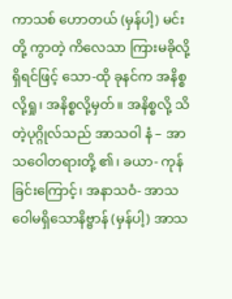ကာသစ် ဟောတယ် (မှန်ပါ့) မင်းတို့ ကွာတဲ့ ကိလေသာ ကြားမခိုလို့ရှိရင်ဖြင့် သော-ထို ခုနင်က အနိစ္စလို့ရှု၊ အနိစ္စလို့မှတ်။ အနိစ္စလို့ သိတဲ့ပုဂ္ဂိုလ်သည် အာသဝါ နံ – အာသဝေါတရားတို့ ၏၊ ခယာ- ကုန် ခြင်းကြောင့်၊ အနာသဝံ- အာသဝေါမရှိသောနိဗ္ဗာန် (မှန်ပါ့) အာသ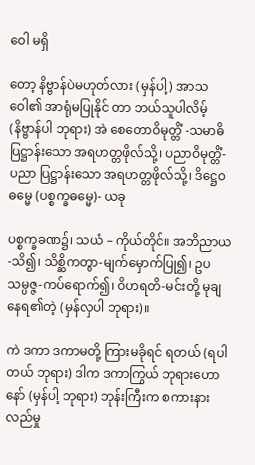ဝေါ မရှိ

တော့ နိဗ္ဗာန်ပဲမဟုတ်လား (မှန်ပါ့) အာသဝေါ၏ အာရုံမပြုနိုင် တာ ဘယ်သူပါလိမ့် (နိဗ္ဗာန်ပါ ဘုရား) အဲ စေတောဝိမုတ္တိံ -သမာဓိပြဋ္ဌာန်းသော အရဟတ္တဖိုလ်သို့၊ ပညာဝိမုတ္တိံ- ပညာ ပြဋ္ဌာန်းသော အရဟတ္တဖိုလ်သို့၊ ဒိဋ္ဌေဝဓမ္မေ (ပစ္စက္ခဓမ္မေ)- ယခု

ပစ္စက္ခခဏ၌၊ သယံ – ကိုယ်တိုင်။ အဘိညာယ-သိ၍၊ သိစ္ဆိကတွာ-မျက်မှောက်ပြု၍၊ ဥပသမ္ပဇ္ဇ-ကပ်ရောက်၍၊ ဝိဟရတိ-မင်းတို့ မုချနေရ၏တဲ့ (မှန်လှပါ ဘုရား)။

ကဲ ဒကာ ဒကာမတို့ ကြားမခိုရင် ရတယ် (ရပါတယ် ဘုရား) ဒါက ဒကာကြွယ် ဘုရားဟောနော် (မှန်ပါ့ ဘုရား) ဘုန်းကြီးက စကားနားလည်မှု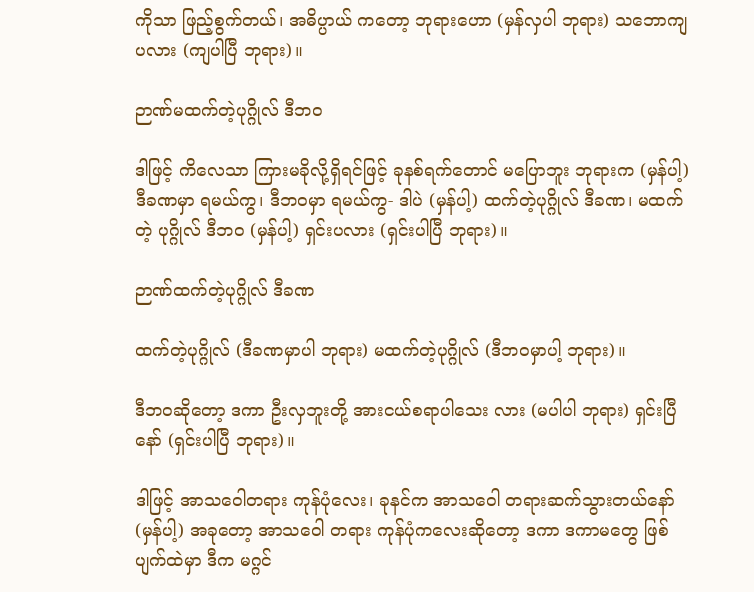ကိုသာ ဖြည့်စွက်တယ်၊ အဓိပ္ပာယ် ကတော့ ဘုရားဟော (မှန်လှပါ ဘုရား) သဘောကျပလား (ကျပါပြီ ဘုရား)။

ဉာဏ်မထက်တဲ့ပုဂ္ဂိုလ် ဒီဘဝ

ဒါဖြင့် ကိလေသာ ကြားမခိုလို့ရှိရင်ဖြင့် ခုနစ်ရက်တောင် မပြောဘူး ဘုရားက (မှန်ပါ့) ဒီခဏမှာ ရမယ်ကွ၊ ဒီဘဝမှာ ရမယ်ကွ- ဒါပဲ (မှန်ပါ့) ထက်တဲ့ပုဂ္ဂိုလ် ဒီခဏ၊ မထက်တဲ့ ပုဂ္ဂိုလ် ဒီဘ၀ (မှန်ပါ့) ရှင်းပလား (ရှင်းပါပြီ ဘုရား)။

ဉာဏ်ထက်တဲ့ပုဂ္ဂိုလ် ဒီခဏ

ထက်တဲ့ပုဂ္ဂိုလ် (ဒီခဏမှာပါ ဘုရား) မထက်တဲ့ပုဂ္ဂိုလ် (ဒီဘဝမှာပါ့ ဘုရား)။

ဒီဘဝဆိုတော့ ဒကာ ဦးလှဘူးတို့ အားငယ်စရာပါသေး လား (မပါပါ ဘုရား) ရှင်းပြီနော် (ရှင်းပါပြီ ဘုရား)။

ဒါဖြင့် အာသဝေါတရား ကုန်ပုံလေး၊ ခုနင်က အာသဝေါ တရားဆက်သွားတယ်နော် (မှန်ပါ့) အခုတော့ အာသဝေါ တရား ကုန်ပုံကလေးဆိုတော့ ဒကာ ဒကာမတွေ ဖြစ်ပျက်ထဲမှာ ဒီက မဂ္ဂင်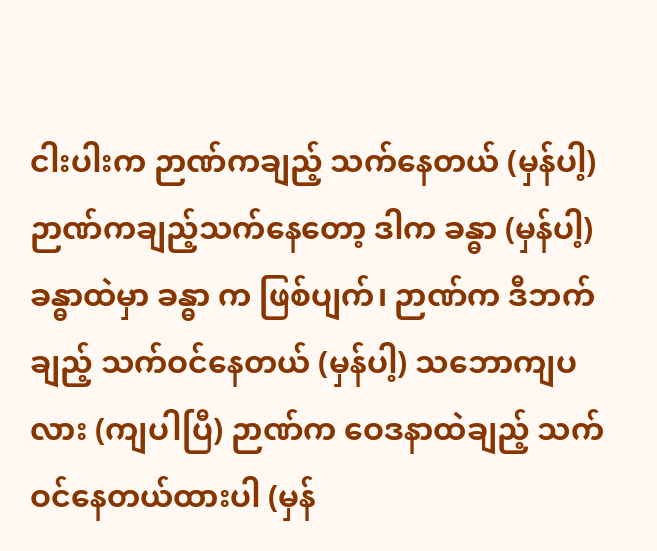ငါးပါးက ဉာဏ်ကချည့် သက်နေတယ် (မှန်ပါ့) ဉာဏ်ကချည့်သက်နေတော့ ဒါက ခန္ဓာ (မှန်ပါ့) ခန္ဓာထဲမှာ ခန္ဓာ က ဖြစ်ပျက်၊ ဉာဏ်က ဒီဘက်ချည့် သက်ဝင်နေတယ် (မှန်ပါ့) သဘောကျပလား (ကျပါပြီ) ဉာဏ်က ဝေဒနာထဲချည့် သက်ဝင်နေတယ်ထားပါ (မှန်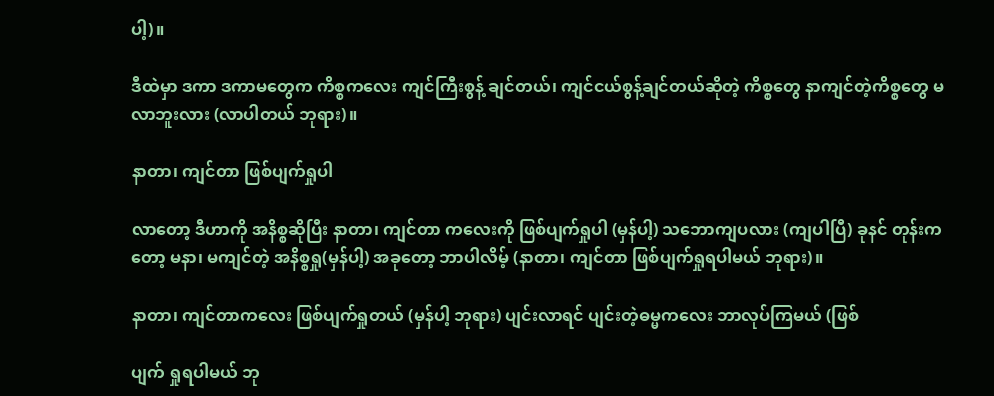ပါ့)။

ဒီထဲမှာ ဒကာ ဒကာမတွေက ကိစ္စကလေး ကျင်ကြီးစွန့် ချင်တယ်၊ ကျင်ငယ်စွန့်ချင်တယ်ဆိုတဲ့ ကိစ္စတွေ နာကျင်တဲ့ကိစ္စတွေ မလာဘူးလား (လာပါတယ် ဘုရား)။

နာတာ၊ ကျင်တာ ဖြစ်ပျက်ရှုပါ

လာတော့ ဒီဟာကို အနိစ္စဆိုပြီး နာတာ၊ ကျင်တာ ကလေးကို ဖြစ်ပျက်ရှုပါ (မှန်ပါ့) သဘောကျပလား (ကျပါပြီ) ခုနင် တုန်းကတော့ မနာ၊ မကျင်တဲ့ အနိစ္စရှု(မှန်ပါ့) အခုတော့ ဘာပါလိမ့် (နာတာ၊ ကျင်တာ ဖြစ်ပျက်ရှုရပါမယ် ဘုရား)။

နာတာ၊ ကျင်တာကလေး ဖြစ်ပျက်ရှုတယ် (မှန်ပါ့ ဘုရား) ပျင်းလာရင် ပျင်းတဲ့ဓမ္မကလေး ဘာလုပ်ကြမယ် (ဖြစ်

ပျက် ရှုရပါမယ် ဘု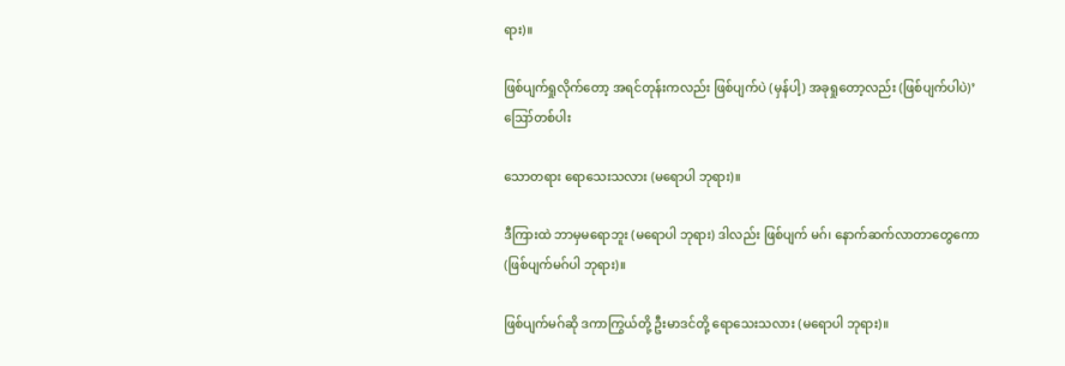ရား)။

ဖြစ်ပျက်ရှုလိုက်တော့ အရင်တုန်းကလည်း ဖြစ်ပျက်ပဲ (မှန်ပါ့) အခုရှုတော့လည်း (ဖြစ်ပျက်ပါပဲ)’ဪတစ်ပါး

သောတရား ရောသေးသလား (မရောပါ ဘုရား)။

ဒီကြားထဲ ဘာမှမရောဘူး (မရောပါ ဘုရား) ဒါလည်း ဖြစ်ပျက် မဂ်၊ နောက်ဆက်လာတာတွေကော (ဖြစ်ပျက်မဂ်ပါ ဘုရား)။

ဖြစ်ပျက်မဂ်ဆို ဒကာကြွယ်တို့ ဦးမာဒင်တို့ ရောသေးသလား (မရောပါ ဘုရား)။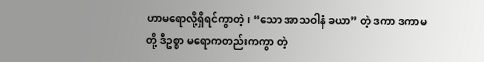ဟာမရောလို့ရှိရင်ကွာတဲ့၊ “သော အာသဝါနံ ခယာ” တဲ့ ဒကာ ဒကာမတို့ ဒီဥစ္စာ မရောကတည်းကကွာ တဲ့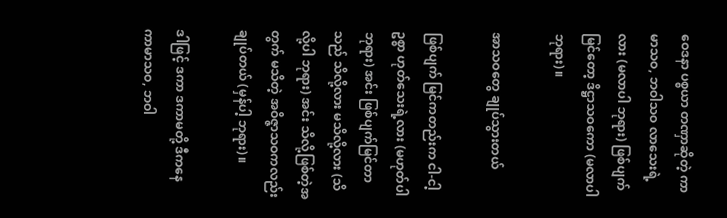ဝေဒနာ ပစ္စယာ တဏှာဆိုတဲ့ ကာမာသဝ, ဘဝါသဝ လာသေးရဲ့ လား (မလာပါ ဘုရား) ဖြစ်ပျက်မြင်တော့ ဒိဋ္ဌာသဝကော (မလာပါ ဘုရား)။

အာသဝတွေ ချုပ်သွားတယ်

ဖြစ်ပျက် မြင်ကတည်းက ငါ-ငါ့ဥစ္စာ ဟုတ်သေးရဲ့လား (မဟုတ်ပါ ဘုရား) အင်း ဖြစ်ပျက်မြင်တာသည် သိလို့လား မသိလို့လား (သိလို့ပါ ဘုရား) အင်း သိလို့ဖြစ်တဲ့အတွက် မသိတဲ့ အဝိဇ္ဇာသဝကလည်း ချုပ်တယ် (မှန်ပါ့ ဘုရား)။

ဒါဖြင့် ဒကာ ဒကာမတို့ ဒီကနေ ကာမာသဝ, ဘဝါ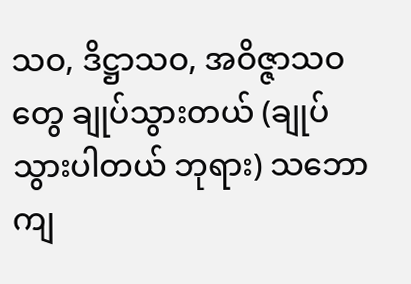သဝ, ဒိဋ္ဌာသဝ, အဝိဇ္ဇာသဝတွေ ချုပ်သွားတယ် (ချုပ်သွားပါတယ် ဘုရား) သဘောကျ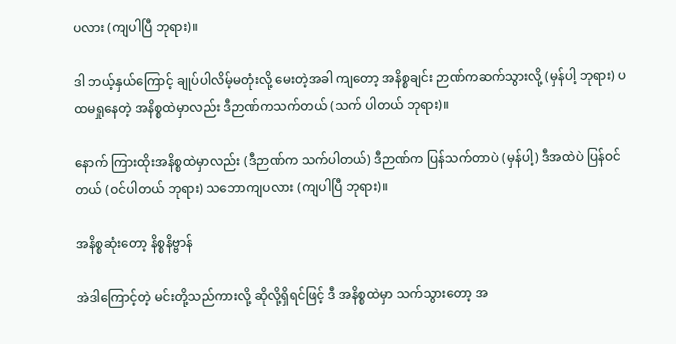ပလား (ကျပါပြီ ဘုရား)။

ဒါ ဘယ့်နှယ်ကြောင့် ချုပ်ပါလိမ့်မတုံးလို့ မေးတဲ့အခါ ကျတော့ အနိစ္စချင်း ဉာဏ်ကဆက်သွားလို့ (မှန်ပါ့ ဘုရား) ပထမရှုနေတဲ့ အနိစ္စထဲမှာလည်း ဒီဉာဏ်ကသက်တယ် (သက် ပါတယ် ဘုရား)။

နောက် ကြားထိုးအနိစ္စထဲမှာလည်း (ဒီဉာဏ်က သက်ပါတယ်) ဒီဉာဏ်က ပြန်သက်တာပဲ (မှန်ပါ့) ဒီအထဲပဲ ပြန်ဝင်တယ် (ဝင်ပါတယ် ဘုရား) သဘောကျပလား (ကျပါပြီ ဘုရား)။

အနိစ္စဆုံးတော့ နိစ္စနိဗ္ဗာန်

အဲဒါကြောင့်တဲ့ မင်းတို့သည်ကားလို့ ဆိုလို့ရှိရင်ဖြင့် ဒီ အနိစ္စထဲမှာ သက်သွားတော့ အ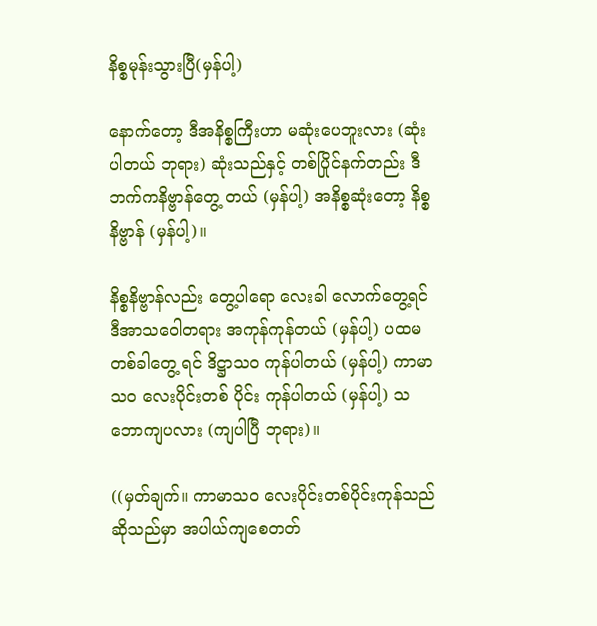နိစ္စမုန်းသွားပြီ(မှန်ပါ့)

နောက်တော့ ဒီအနိစ္စကြီးဟာ မဆုံးပေဘူးလား (ဆုံးပါတယ် ဘုရား) ဆုံးသည်နှင့် တစ်ပြိုင်နက်တည်း ဒီဘက်ကနိဗ္ဗာန်တွေ့ တယ် (မှန်ပါ့) အနိစ္စဆုံးတော့ နိစ္စနိဗ္ဗာန် (မှန်ပါ့)။

နိစ္စနိဗ္ဗာန်လည်း တွေ့ပါရော လေးခါ လောက်တွေ့ရင် ဒီအာသဝေါတရား အကုန်ကုန်တယ် (မှန်ပါ့) ပထမတစ်ခါတွေ့ ရင် ဒိဋ္ဌာသဝ ကုန်ပါတယ် (မှန်ပါ့) ကာမာသဝ လေးပိုင်းတစ် ပိုင်း ကုန်ပါတယ် (မှန်ပါ့) သဘောကျပလား (ကျပါပြီ ဘုရား)။

((မှတ်ချက်။ ကာမာသဝ လေးပိုင်းတစ်ပိုင်းကုန်သည် ဆိုသည်မှာ အပါယ်ကျစေတတ်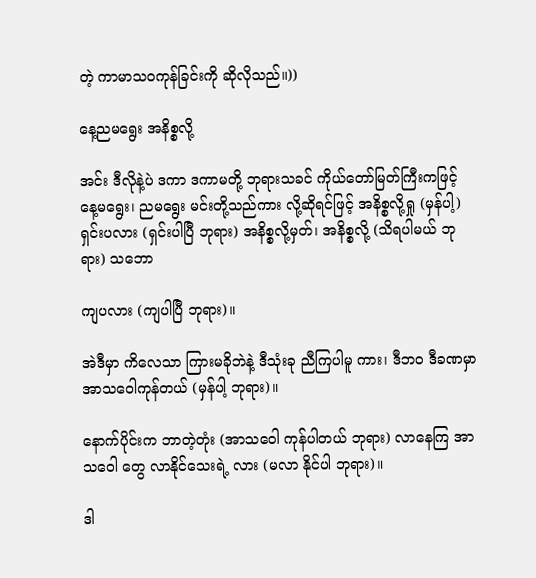တဲ့ ကာမာသဝကုန်ခြင်းကို ဆိုလိုသည်။))

နေ့ညမရွေး အနိစ္စလို့

အင်း ဒီလိုနဲ့ပဲ ဒကာ ဒကာမတို့ ဘုရားသခင် ကိုယ်တော်မြတ်ကြီးကဖြင့် နေ့မရွေး၊ ညမရွေး မင်းတို့သည်ကား လို့ဆိုရင်ဖြင့် အနိစ္စလို့ရှု (မှန်ပါ့) ရှင်းပလား (ရှင်းပါပြီ ဘုရား) အနိစ္စလို့မှတ်၊ အနိစ္စလို့ (သိရပါမယ် ဘုရား) သဘော

ကျပလား (ကျပါပြီ ဘုရား)။

အဲဒီမှာ ကိလေသာ ကြားမခိုဘဲနဲ့ ဒီသုံးခု ညီကြပါမူ ကား၊ ဒီဘဝ ဒီခဏမှာ အာသဝေါကုန်တယ် (မှန်ပါ့ ဘုရား)။

နောက်ပိုင်းက ဘာတဲ့တုံး (အာသဝေါ ကုန်ပါတယ် ဘုရား) လာနေကြ အာသဝေါ တွေ လာနိုင်သေးရဲ့ လား (မလာ နိုင်ပါ ဘုရား)။

ဒါ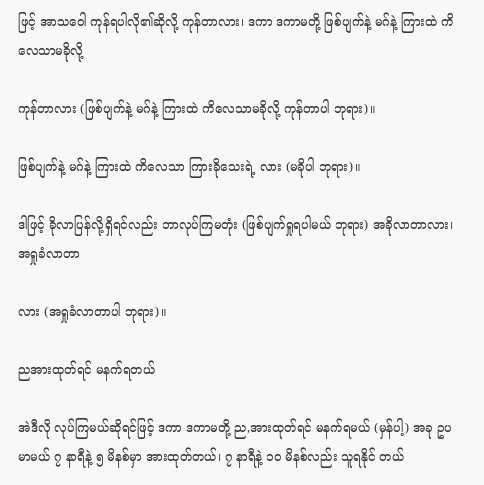ဖြင့် အာသဝေါ ကုန်ရပါလို၏ဆိုလို့ ကုန်တာလား၊ ဒကာ ဒကာမတို့ ဖြစ်ပျက်နဲ့ မဂ်နဲ့ ကြားထဲ ကိလေသာမခိုလို့

ကုန်တာလား (ဖြစ်ပျက်နဲ့ မဂ်နဲ့ ကြားထဲ ကိလေသာမခိုလို့ ကုန်တာပါ ဘုရား)။

ဖြစ်ပျက်နဲ့ မဂ်နဲ့ ကြားထဲ ကိလေသာ ကြားခိုသေးရဲ့ လား (မခိုပါ ဘုရား)။

ဒါဖြင့် ခိုလာပြန်လို့ရှိရင်လည်း ဘာလုပ်ကြမတုံး (ဖြစ်ပျက်ရှုရပါမယ် ဘုရား) အခိုလာတာလား၊ အရှုခံလာတာ

လား (အရှုခံလာတာပါ ဘုရား)။

ညအားထုတ်ရင် မနက်ရတယ်

အဲဒီလို လုပ်ကြမယ်ဆိုရင်ဖြင့် ဒကာ ဒကာမတို့ ည,အားထုတ်ရင် မနက်ရမယ် (မှန်ပါ့) အခု ဥပမာမယ် ၇ နာရီနဲ့ ၅ မိနစ်မှာ အားထုတ်တယ်၊ ၇ နာရီနဲ့ ၁၀ မိနစ်လည်း သူရနိုင် တယ်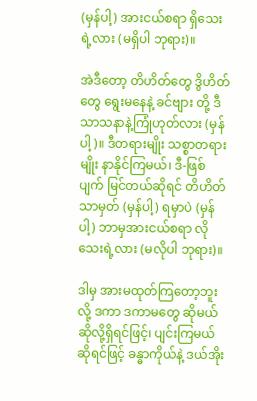(မှန်ပါ့) အားငယ်စရာ ရှိသေးရဲ့လား (မရှိပါ ဘုရား)။

အဲဒီတော့ တိဟိတ်တွေ ဒွိဟိတ်တွေ ရွေးမနေနဲ့ ခင်ဗျား တို့ ဒီသာသနာနဲ့ကြုံဟုတ်လား (မှန်ပါ့)။ ဒီတရားမျိုး သစ္စာတရားမျိုး နာနိုင်ကြမယ်၊ ဒီ-ဖြစ်ပျက် မြင်တယ်ဆိုရင် တိဟိတ်သာမှတ် (မှန်ပါ့) ရမှာပဲ (မှန်ပါ့) ဘာမှအားငယ်စရာ လိုသေးရဲ့လား (မလိုပါ ဘုရား)။

ဒါမှ အားမထုတ်ကြတော့ဘူးလို့ ဒကာ ဒကာမတွေ ဆိုမယ်ဆိုလို့ရှိရင်ဖြင့်၊ ပျင်းကြမယ်ဆိုရင်ဖြင့် ခန္ဓာကိုယ်နဲ့ ဒယ်အိုး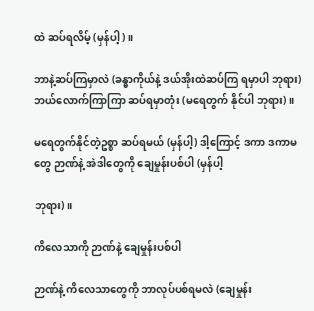ထဲ ဆပ်ရလိမ့် (မှန်ပါ့)။

ဘာနဲ့ဆပ်ကြမှာလဲ (ခန္ဓာကိုယ်နဲ့ ဒယ်အိုးထဲဆပ်ကြ ရမှာပါ ဘုရား) ဘယ်လောက်ကြာကြာ ဆပ်ရမှာတုံး (မရေတွက် နိုင်ပါ ဘုရား)။

မရေတွက်နိုင်တဲ့ဥစ္စာ ဆပ်ရမယ် (မှန်ပါ့) ဒါ့ကြောင့် ဒကာ ဒကာမတွေ ဉာဏ်နဲ့ အဲဒါတွေကို ချေမှုန်းပစ်ပါ (မှန်ပါ့

ဘုရား)။

ကိလေသာကို ဉာဏ်နဲ့ ချေမှုန်းပစ်ပါ

ဉာဏ်နဲ့ ကိလေသာတွေကို ဘာလုပ်ပစ်ရမလဲ (ချေမှုန်း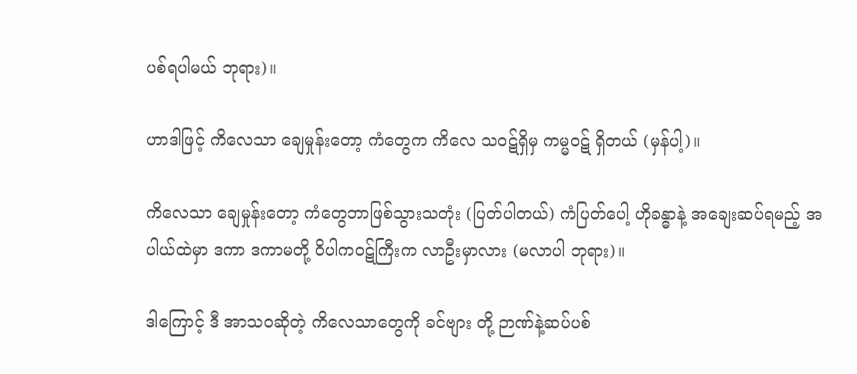ပစ်ရပါမယ် ဘုရား)။

ဟာဒါဖြင့် ကိလေသာ ချေမှုန်းတော့ ကံတွေက ကိလေ သဝဋ်ရှိမှ ကမ္မဝဋ် ရှိတယ် (မှန်ပါ့)။

ကိလေသာ ချေမှုန်းတော့ ကံတွေဘာဖြစ်သွားသတုံး (ပြတ်ပါတယ်) ကံပြတ်ပေါ့ ဟိုခန္ဓာနဲ့ အချေးဆပ်ရမည့် အပါယ်ထဲမှာ ဒကာ ဒကာမတို့ ဝိပါကဝဋ်ကြီးက လာဦးမှာလား (မလာပါ ဘုရား)။

ဒါကြောင့် ဒီ အာသဝဆိုတဲ့ ကိလေသာတွေကို ခင်ဗျား တို့ ဉာဏ်နဲ့ဆပ်ပစ်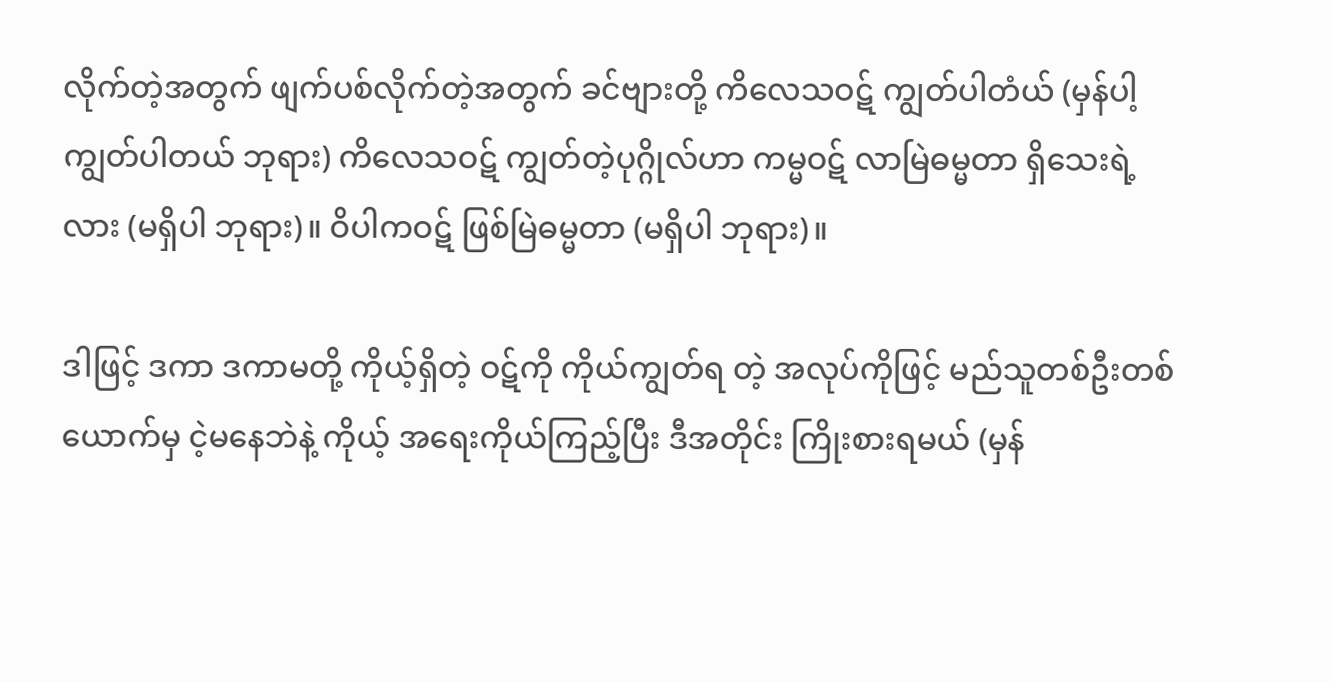လိုက်တဲ့အတွက် ဖျက်ပစ်လိုက်တဲ့အတွက် ခင်ဗျားတို့ ကိလေသဝဋ် ကျွတ်ပါတံယ် (မှန်ပါ့ ကျွတ်ပါတယ် ဘုရား) ကိလေသဝဋ် ကျွတ်တဲ့ပုဂ္ဂိုလ်ဟာ ကမ္မဝဋ် လာမြဲဓမ္မတာ ရှိသေးရဲ့လား (မရှိပါ ဘုရား)။ ဝိပါကဝဋ် ဖြစ်မြဲဓမ္မတာ (မရှိပါ ဘုရား)။

ဒါဖြင့် ဒကာ ဒကာမတို့ ကိုယ့်ရှိတဲ့ ဝဋ်ကို ကိုယ်ကျွတ်ရ တဲ့ အလုပ်ကိုဖြင့် မည်သူတစ်ဦးတစ်ယောက်မှ ငဲ့မနေဘဲနဲ့ ကိုယ့် အရေးကိုယ်ကြည့်ပြီး ဒီအတိုင်း ကြိုးစားရမယ် (မှန်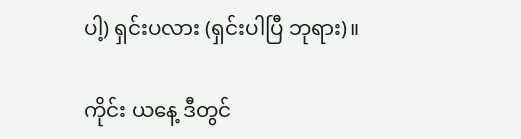ပါ့) ရှင်းပလား (ရှင်းပါပြီ ဘုရား)။

ကိုင်း ယနေ့ ဒီတွင်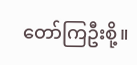တော်ကြဦးစို့။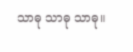သာဓု သာဓု သာဓု။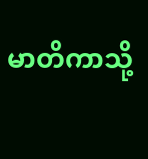မာတိကာသို့